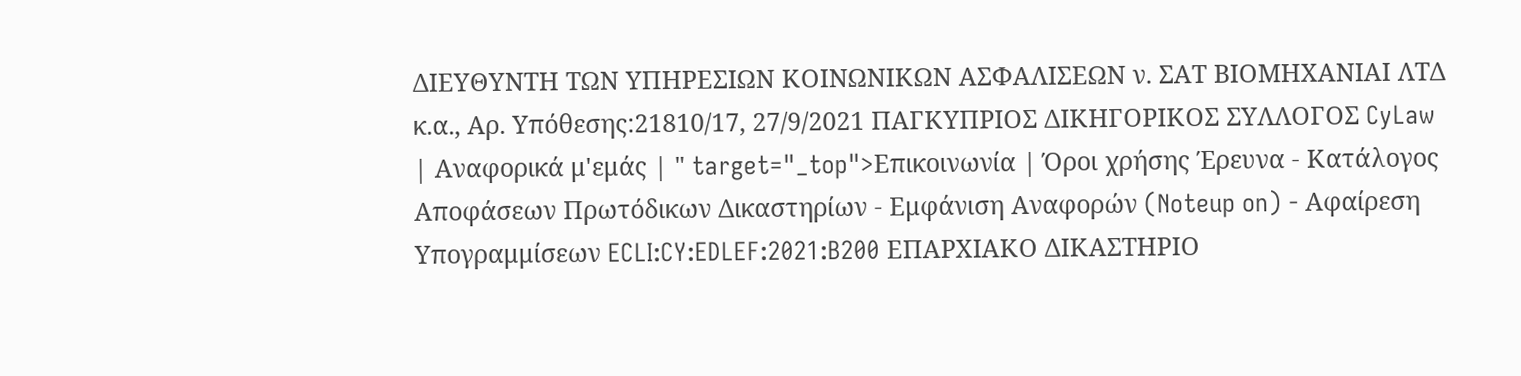ΔΙΕΥΘΥΝΤΗ ΤΩΝ ΥΠΗΡΕΣΙΩΝ ΚΟΙΝΩΝΙΚΩΝ ΑΣΦΑΛΙΣΕΩΝ ν. ΣΑΤ ΒΙΟΜΗΧΑΝΙΑΙ ΛΤΔ κ.α., Αρ. Υπόθεσης:21810/17, 27/9/2021 ΠΑΓΚΥΠΡΙΟΣ ΔΙΚΗΓΟΡΙΚΟΣ ΣΥΛΛΟΓΟΣ CyLaw | Αναφορικά μ'εμάς | " target="_top">Επικοινωνία | Όροι χρήσης Έρευνα - Κατάλογος Αποφάσεων Πρωτόδικων Δικαστηρίων - Εμφάνιση Αναφορών (Noteup on) - Αφαίρεση Υπογραμμίσεων ECLI:CY:EDLEF:2021:B200 EΠΑΡΧΙΑΚΟ ΔΙΚΑΣΤΗΡΙΟ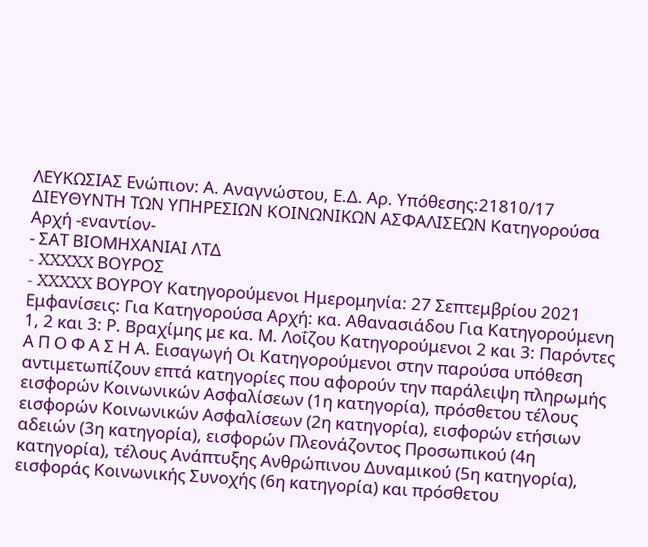ΛΕΥΚΩΣΙΑΣ Ενώπιον: Α. Αναγνώστου, Ε.Δ. Αρ. Υπόθεσης:21810/17 ΔΙΕΥΘΥΝΤΗ ΤΩΝ ΥΠΗΡΕΣΙΩΝ ΚΟΙΝΩΝΙΚΩΝ ΑΣΦΑΛΙΣΕΩΝ Κατηγορούσα Αρχή -εναντίον-
- ΣΑΤ ΒΙΟΜΗΧΑΝΙΑΙ ΛΤΔ
- XXXXX ΒΟΥΡΟΣ
- XXXXX ΒΟΥΡΟΥ Κατηγορούμενοι Ημερομηνία: 27 Σεπτεμβρίου 2021 Εμφανίσεις: Για Κατηγορούσα Αρχή: κα. Αθανασιάδου Για Κατηγορούμενη 1, 2 και 3: Ρ. Βραχίμης με κα. Μ. Λοΐζου Κατηγορούμενοι 2 και 3: Παρόντες Α Π Ο Φ Α Σ Η Α. Εισαγωγή Οι Κατηγορούμενοι στην παρούσα υπόθεση αντιμετωπίζουν επτά κατηγορίες που αφορούν την παράλειψη πληρωμής εισφορών Κοινωνικών Ασφαλίσεων (1η κατηγορία), πρόσθετου τέλους εισφορών Κοινωνικών Ασφαλίσεων (2η κατηγορία), εισφορών ετήσιων αδειών (3η κατηγορία), εισφορών Πλεονάζοντος Προσωπικού (4η κατηγορία), τέλους Ανάπτυξης Ανθρώπινου Δυναμικού (5η κατηγορία), εισφοράς Κοινωνικής Συνοχής (6η κατηγορία) και πρόσθετου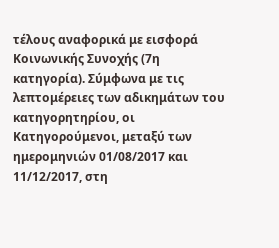τέλους αναφορικά με εισφορά Κοινωνικής Συνοχής (7η κατηγορία). Σύμφωνα με τις λεπτομέρειες των αδικημάτων του κατηγορητηρίου, οι Κατηγορούμενοι, μεταξύ των ημερομηνιών 01/08/2017 και 11/12/2017, στη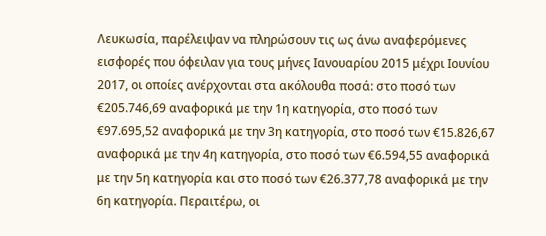Λευκωσία, παρέλειψαν να πληρώσουν τις ως άνω αναφερόμενες εισφορές που όφειλαν για τους μήνες Ιανουαρίου 2015 μέχρι Ιουνίου 2017, οι οποίες ανέρχονται στα ακόλουθα ποσά: στο ποσό των €205.746,69 αναφορικά με την 1η κατηγορία, στο ποσό των €97.695,52 αναφορικά με την 3η κατηγορία, στο ποσό των €15.826,67 αναφορικά με την 4η κατηγορία, στο ποσό των €6.594,55 αναφορικά με την 5η κατηγορία και στο ποσό των €26.377,78 αναφορικά με την 6η κατηγορία. Περαιτέρω, οι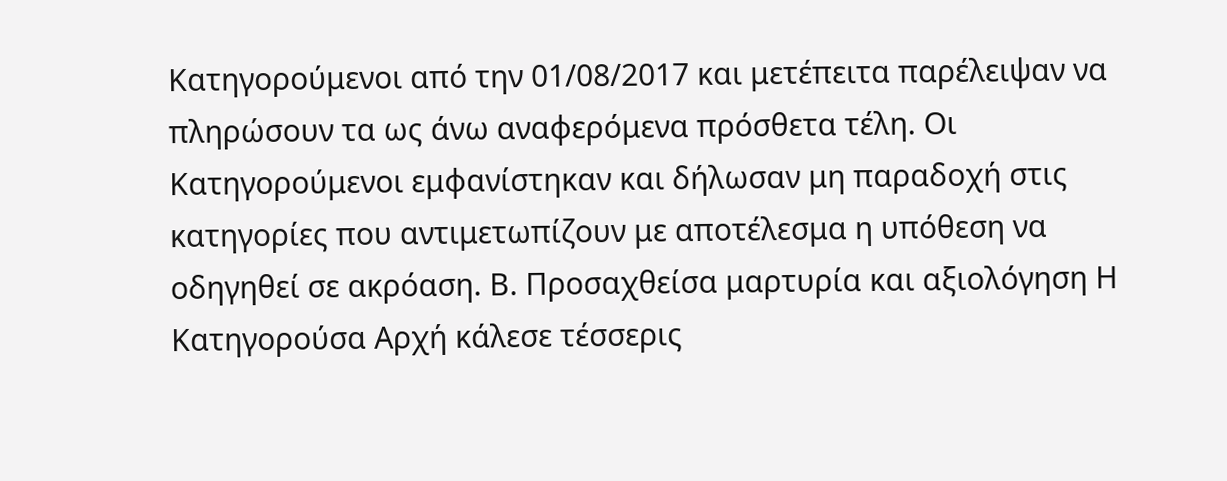Κατηγορούμενοι από την 01/08/2017 και μετέπειτα παρέλειψαν να πληρώσουν τα ως άνω αναφερόμενα πρόσθετα τέλη. Οι Κατηγορούμενοι εμφανίστηκαν και δήλωσαν μη παραδοχή στις κατηγορίες που αντιμετωπίζουν με αποτέλεσμα η υπόθεση να οδηγηθεί σε ακρόαση. Β. Προσαχθείσα μαρτυρία και αξιολόγηση Η Κατηγορούσα Αρχή κάλεσε τέσσερις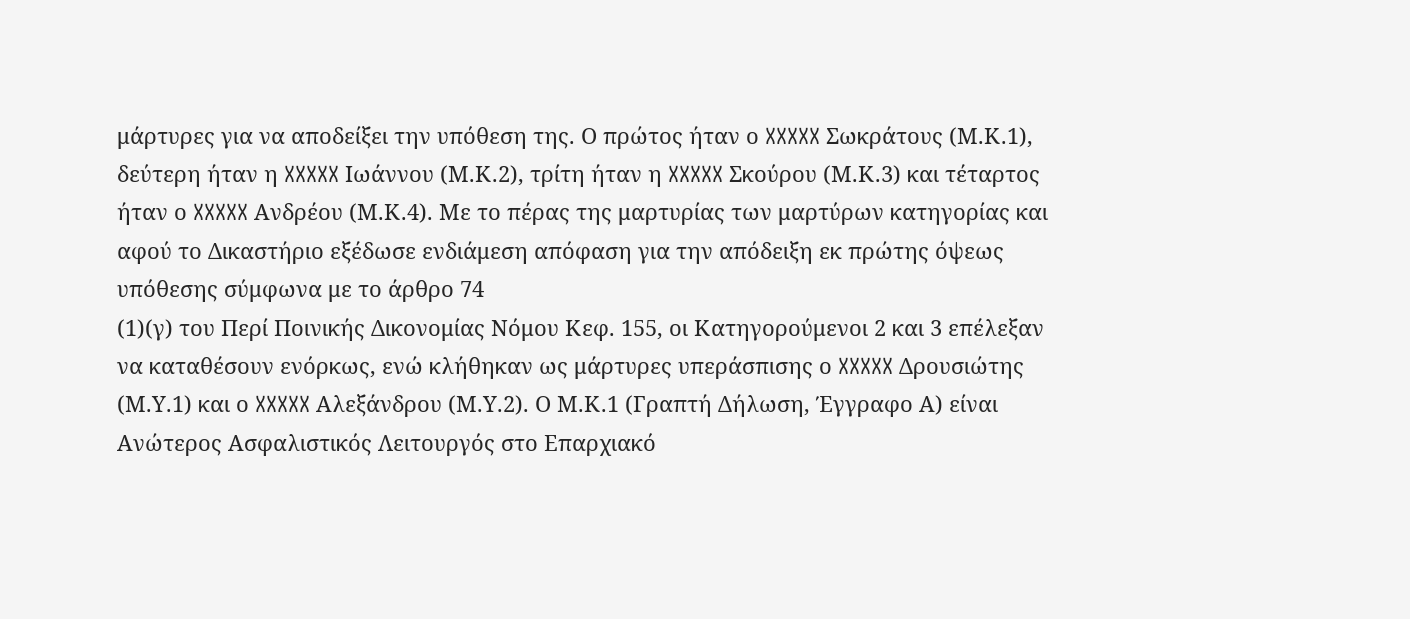μάρτυρες για να αποδείξει την υπόθεση της. Ο πρώτος ήταν ο XXXXX Σωκράτους (Μ.Κ.1), δεύτερη ήταν η XXXXX Ιωάννου (Μ.Κ.2), τρίτη ήταν η XXXXX Σκούρου (Μ.Κ.3) και τέταρτος ήταν ο XXXXX Ανδρέου (Μ.Κ.4). Με το πέρας της μαρτυρίας των μαρτύρων κατηγορίας και αφού το Δικαστήριο εξέδωσε ενδιάμεση απόφαση για την απόδειξη εκ πρώτης όψεως υπόθεσης σύμφωνα με το άρθρο 74
(1)(γ) του Περί Ποινικής Δικονομίας Νόμου Κεφ. 155, οι Κατηγορούμενοι 2 και 3 επέλεξαν να καταθέσουν ενόρκως, ενώ κλήθηκαν ως μάρτυρες υπεράσπισης ο XXXXX Δρουσιώτης (Μ.Υ.1) και ο XXXXX Αλεξάνδρου (Μ.Υ.2). Ο Μ.Κ.1 (Γραπτή Δήλωση, Έγγραφο Α) είναι Ανώτερος Ασφαλιστικός Λειτουργός στο Επαρχιακό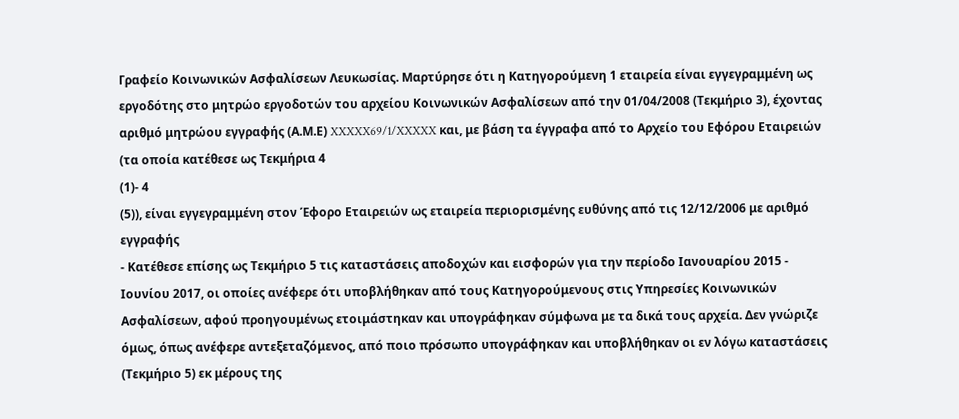Γραφείο Κοινωνικών Ασφαλίσεων Λευκωσίας. Μαρτύρησε ότι η Κατηγορούμενη 1 εταιρεία είναι εγγεγραμμένη ως εργοδότης στο μητρώο εργοδοτών του αρχείου Κοινωνικών Ασφαλίσεων από την 01/04/2008 (Τεκμήριο 3), έχοντας αριθμό μητρώου εγγραφής (Α.Μ.Ε) XXXXX69/1/XXXXX και, με βάση τα έγγραφα από το Αρχείο του Εφόρου Εταιρειών (τα οποία κατέθεσε ως Τεκμήρια 4
(1)- 4
(5)), είναι εγγεγραμμένη στον Έφορο Εταιρειών ως εταιρεία περιορισμένης ευθύνης από τις 12/12/2006 με αριθμό εγγραφής
- Κατέθεσε επίσης ως Τεκμήριο 5 τις καταστάσεις αποδοχών και εισφορών για την περίοδο Ιανουαρίου 2015 - Ιουνίου 2017, οι οποίες ανέφερε ότι υποβλήθηκαν από τους Κατηγορούμενους στις Υπηρεσίες Κοινωνικών Ασφαλίσεων, αφού προηγουμένως ετοιμάστηκαν και υπογράφηκαν σύμφωνα με τα δικά τους αρχεία. Δεν γνώριζε όμως, όπως ανέφερε αντεξεταζόμενος, από ποιο πρόσωπο υπογράφηκαν και υποβλήθηκαν οι εν λόγω καταστάσεις (Τεκμήριο 5) εκ μέρους της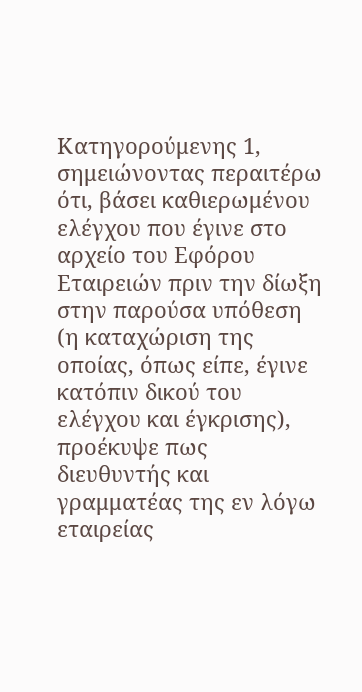Κατηγορούμενης 1, σημειώνοντας περαιτέρω ότι, βάσει καθιερωμένου ελέγχου που έγινε στο αρχείο του Εφόρου Εταιρειών πριν την δίωξη στην παρούσα υπόθεση (η καταχώριση της οποίας, όπως είπε, έγινε κατόπιν δικού του ελέγχου και έγκρισης), προέκυψε πως διευθυντής και γραμματέας της εν λόγω εταιρείας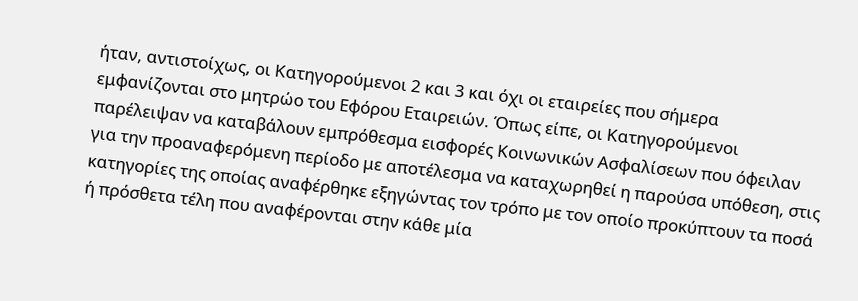ήταν, αντιστοίχως, οι Κατηγορούμενοι 2 και 3 και όχι οι εταιρείες που σήμερα εμφανίζονται στο μητρώο του Εφόρου Εταιρειών. Όπως είπε, οι Κατηγορούμενοι παρέλειψαν να καταβάλουν εμπρόθεσμα εισφορές Κοινωνικών Ασφαλίσεων που όφειλαν για την προαναφερόμενη περίοδο με αποτέλεσμα να καταχωρηθεί η παρούσα υπόθεση, στις κατηγορίες της οποίας αναφέρθηκε εξηγώντας τον τρόπο με τον οποίο προκύπτουν τα ποσά ή πρόσθετα τέλη που αναφέρονται στην κάθε μία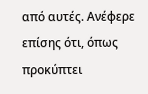από αυτές. Ανέφερε επίσης ότι, όπως προκύπτει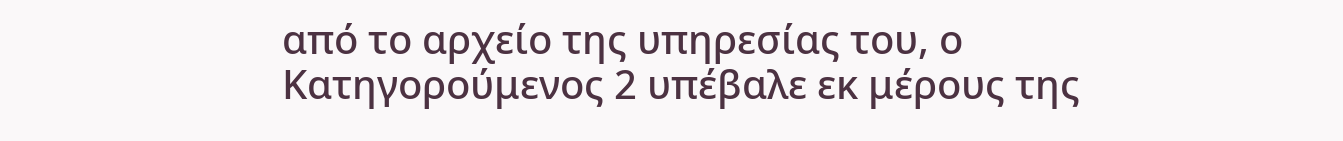από το αρχείο της υπηρεσίας του, ο Κατηγορούμενος 2 υπέβαλε εκ μέρους της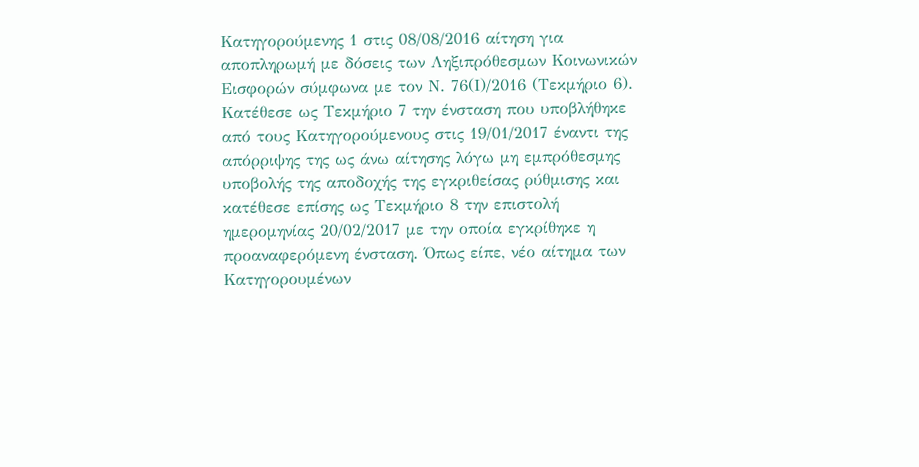Κατηγορούμενης 1 στις 08/08/2016 αίτηση για αποπληρωμή με δόσεις των Ληξιπρόθεσμων Κοινωνικών Εισφορών σύμφωνα με τον Ν. 76(Ι)/2016 (Τεκμήριο 6). Κατέθεσε ως Τεκμήριο 7 την ένσταση που υποβλήθηκε από τους Κατηγορούμενους στις 19/01/2017 έναντι της απόρριψης της ως άνω αίτησης λόγω μη εμπρόθεσμης υποβολής της αποδοχής της εγκριθείσας ρύθμισης και κατέθεσε επίσης ως Τεκμήριο 8 την επιστολή ημερομηνίας 20/02/2017 με την οποία εγκρίθηκε η προαναφερόμενη ένσταση. Όπως είπε, νέο αίτημα των Κατηγορουμένων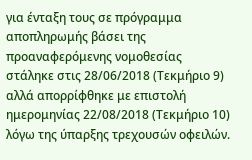για ένταξη τους σε πρόγραμμα αποπληρωμής βάσει της προαναφερόμενης νομοθεσίας στάληκε στις 28/06/2018 (Τεκμήριο 9) αλλά απορρίφθηκε με επιστολή ημερομηνίας 22/08/2018 (Τεκμήριο 10) λόγω της ύπαρξης τρεχουσών οφειλών.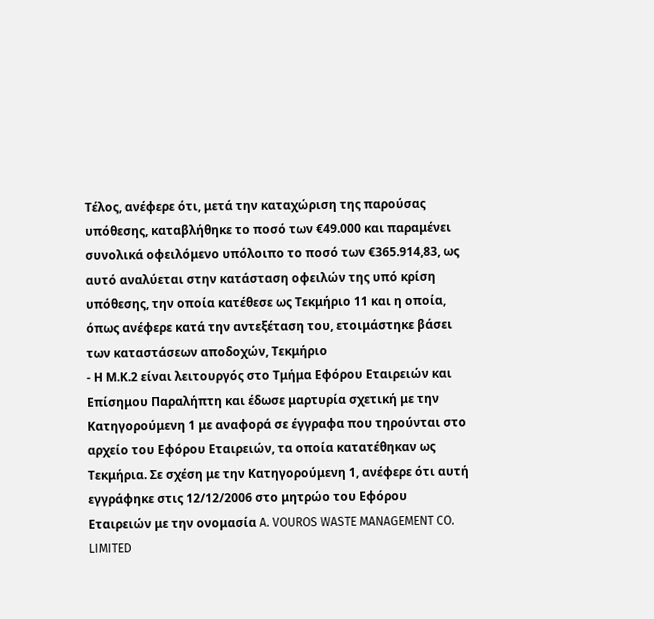Τέλος, ανέφερε ότι, μετά την καταχώριση της παρούσας υπόθεσης, καταβλήθηκε το ποσό των €49.000 και παραμένει συνολικά οφειλόμενο υπόλοιπο το ποσό των €365.914,83, ως αυτό αναλύεται στην κατάσταση οφειλών της υπό κρίση υπόθεσης, την οποία κατέθεσε ως Τεκμήριο 11 και η οποία, όπως ανέφερε κατά την αντεξέταση του, ετοιμάστηκε βάσει των καταστάσεων αποδοχών, Τεκμήριο
- Η Μ.Κ.2 είναι λειτουργός στο Τμήμα Εφόρου Εταιρειών και Επίσημου Παραλήπτη και έδωσε μαρτυρία σχετική με την Κατηγορούμενη 1 με αναφορά σε έγγραφα που τηρούνται στο αρχείο του Εφόρου Εταιρειών, τα οποία κατατέθηκαν ως Τεκμήρια. Σε σχέση με την Κατηγορούμενη 1, ανέφερε ότι αυτή εγγράφηκε στις 12/12/2006 στο μητρώο του Εφόρου Εταιρειών με την ονομασία A. VOUROS WASTE MANAGEMENT CO. LIMITED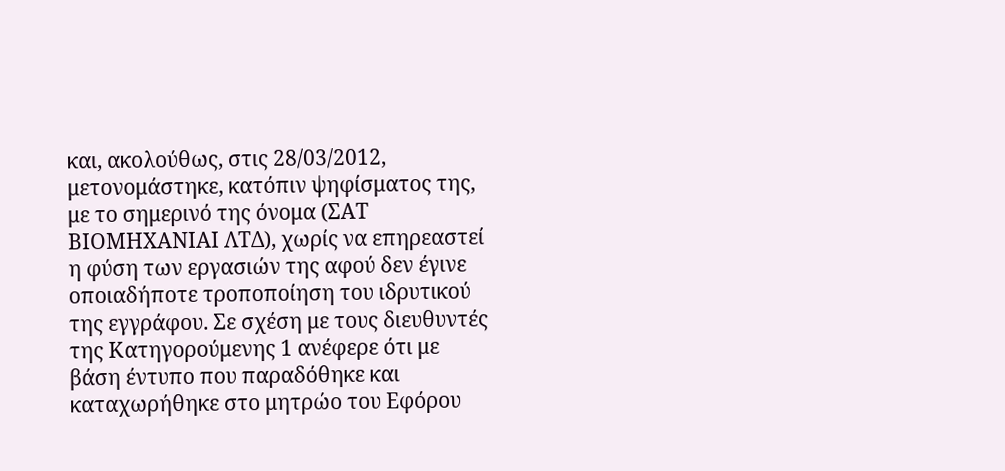και, ακολούθως, στις 28/03/2012, μετονομάστηκε, κατόπιν ψηφίσματος της, με το σημερινό της όνομα (ΣΑΤ ΒΙΟΜΗΧΑΝΙΑΙ ΛΤΔ), χωρίς να επηρεαστεί η φύση των εργασιών της αφού δεν έγινε οποιαδήποτε τροποποίηση του ιδρυτικού της εγγράφου. Σε σχέση με τους διευθυντές της Κατηγορούμενης 1 ανέφερε ότι με βάση έντυπο που παραδόθηκε και καταχωρήθηκε στο μητρώο του Εφόρου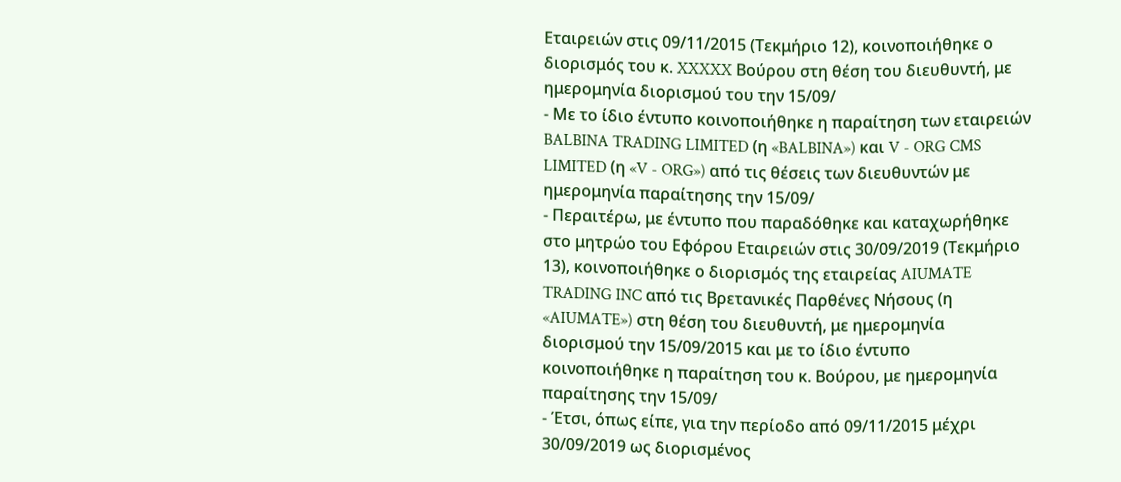Εταιρειών στις 09/11/2015 (Τεκμήριο 12), κοινοποιήθηκε ο διορισμός του κ. XXXXX Βούρου στη θέση του διευθυντή, με ημερομηνία διορισμού του την 15/09/
- Με το ίδιο έντυπο κοινοποιήθηκε η παραίτηση των εταιρειών BALBINA TRADING LIMITED (η «BALBINA») και V - ORG CMS LIMITED (η «V - ORG») από τις θέσεις των διευθυντών με ημερομηνία παραίτησης την 15/09/
- Περαιτέρω, με έντυπο που παραδόθηκε και καταχωρήθηκε στο μητρώο του Εφόρου Εταιρειών στις 30/09/2019 (Τεκμήριο 13), κοινοποιήθηκε ο διορισμός της εταιρείας AIUMATE TRADING INC από τις Βρετανικές Παρθένες Νήσους (η «AIUMATE») στη θέση του διευθυντή, με ημερομηνία διορισμού την 15/09/2015 και με το ίδιο έντυπο κοινοποιήθηκε η παραίτηση του κ. Βούρου, με ημερομηνία παραίτησης την 15/09/
- Έτσι, όπως είπε, για την περίοδο από 09/11/2015 μέχρι 30/09/2019 ως διορισμένος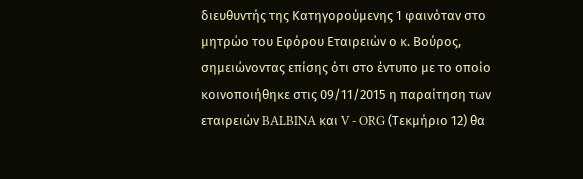διευθυντής της Κατηγορούμενης 1 φαινόταν στο μητρώο του Εφόρου Εταιρειών ο κ. Βούρος, σημειώνοντας επίσης ότι στο έντυπο με το οποίο κοινοποιήθηκε στις 09/11/2015 η παραίτηση των εταιρειών BALBINA και V - ORG (Τεκμήριο 12) θα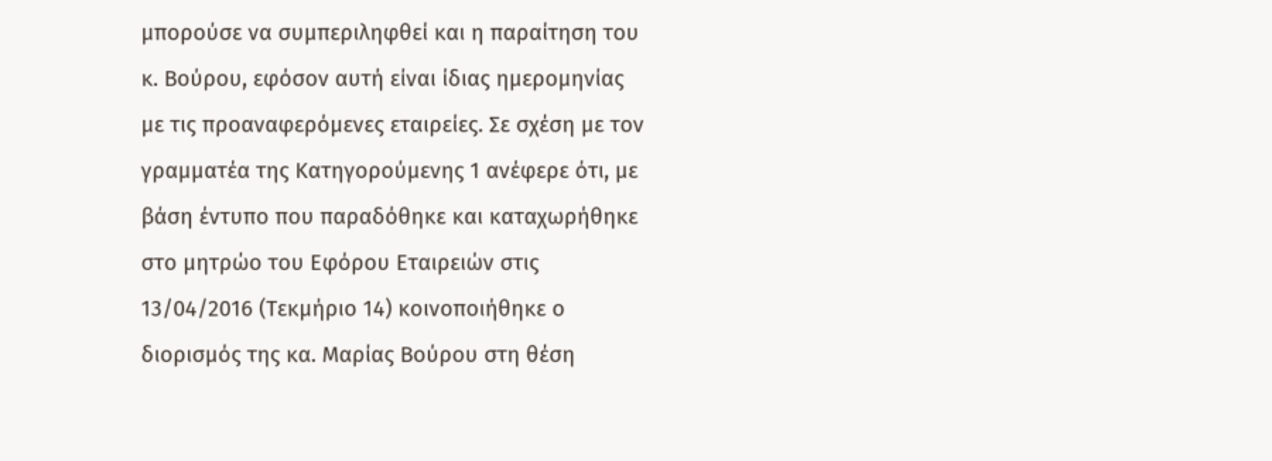μπορούσε να συμπεριληφθεί και η παραίτηση του κ. Βούρου, εφόσον αυτή είναι ίδιας ημερομηνίας με τις προαναφερόμενες εταιρείες. Σε σχέση με τον γραμματέα της Κατηγορούμενης 1 ανέφερε ότι, με βάση έντυπο που παραδόθηκε και καταχωρήθηκε στο μητρώο του Εφόρου Εταιρειών στις 13/04/2016 (Τεκμήριο 14) κοινοποιήθηκε ο διορισμός της κα. Μαρίας Βούρου στη θέση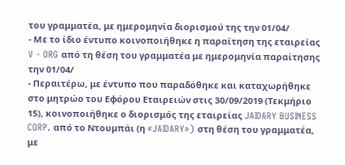του γραμματέα, με ημερομηνία διορισμού της την 01/04/
- Με το ίδιο έντυπο κοινοποιήθηκε η παραίτηση της εταιρείας V - ORG από τη θέση του γραμματέα με ημερομηνία παραίτησης την 01/04/
- Περαιτέρω, με έντυπο που παραδόθηκε και καταχωρήθηκε στο μητρώο του Εφόρου Εταιρειών στις 30/09/2019 (Τεκμήριο 15), κοινοποιήθηκε ο διορισμός της εταιρείας JAIDARY BUSINESS CORP. από το Ντουμπάι (η «JAIDARY») στη θέση του γραμματέα, με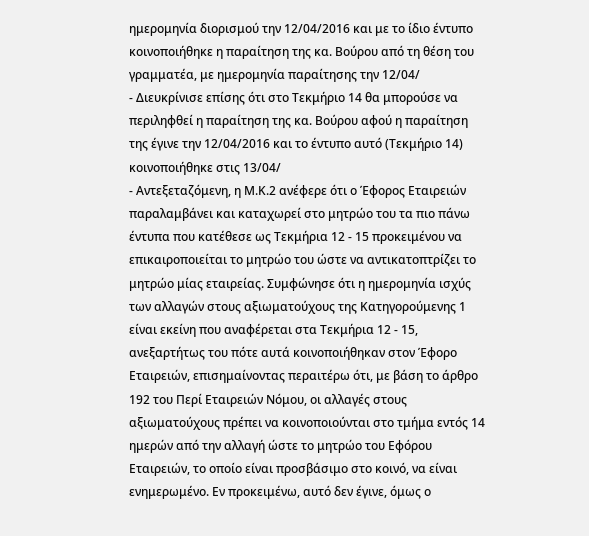ημερομηνία διορισμού την 12/04/2016 και με το ίδιο έντυπο κοινοποιήθηκε η παραίτηση της κα. Βούρου από τη θέση του γραμματέα, με ημερομηνία παραίτησης την 12/04/
- Διευκρίνισε επίσης ότι στο Τεκμήριο 14 θα μπορούσε να περιληφθεί η παραίτηση της κα. Βούρου αφού η παραίτηση της έγινε την 12/04/2016 και το έντυπο αυτό (Τεκμήριο 14) κοινοποιήθηκε στις 13/04/
- Αντεξεταζόμενη, η Μ.Κ.2 ανέφερε ότι ο Έφορος Εταιρειών παραλαμβάνει και καταχωρεί στο μητρώο του τα πιο πάνω έντυπα που κατέθεσε ως Τεκμήρια 12 - 15 προκειμένου να επικαιροποιείται το μητρώο του ώστε να αντικατοπτρίζει το μητρώο μίας εταιρείας. Συμφώνησε ότι η ημερομηνία ισχύς των αλλαγών στους αξιωματούχους της Κατηγορούμενης 1 είναι εκείνη που αναφέρεται στα Τεκμήρια 12 - 15, ανεξαρτήτως του πότε αυτά κοινοποιήθηκαν στον Έφορο Εταιρειών, επισημαίνοντας περαιτέρω ότι, με βάση το άρθρο 192 του Περί Εταιρειών Νόμου, οι αλλαγές στους αξιωματούχους πρέπει να κοινοποιούνται στο τμήμα εντός 14 ημερών από την αλλαγή ώστε το μητρώο του Εφόρου Εταιρειών, το οποίο είναι προσβάσιμο στο κοινό, να είναι ενημερωμένο. Εν προκειμένω, αυτό δεν έγινε, όμως ο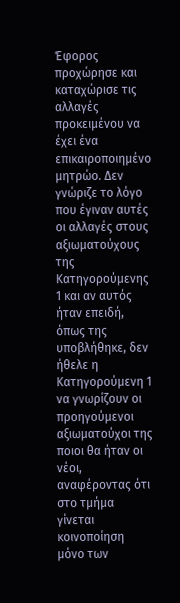Έφορος προχώρησε και καταχώρισε τις αλλαγές προκειμένου να έχει ένα επικαιροποιημένο μητρώο. Δεν γνώριζε το λόγο που έγιναν αυτές οι αλλαγές στους αξιωματούχους της Κατηγορούμενης 1 και αν αυτός ήταν επειδή, όπως της υποβλήθηκε, δεν ήθελε η Κατηγορούμενη 1 να γνωρίζουν οι προηγούμενοι αξιωματούχοι της ποιοι θα ήταν οι νέοι, αναφέροντας ότι στο τμήμα γίνεται κοινοποίηση μόνο των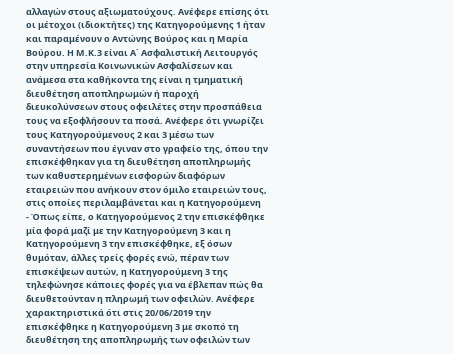αλλαγών στους αξιωματούχους. Ανέφερε επίσης ότι οι μέτοχοι (ιδιοκτήτες) της Κατηγορούμενης 1 ήταν και παραμένουν ο Αντώνης Βούρος και η Μαρία Βούρου. Η Μ.Κ.3 είναι Α΄ Ασφαλιστική Λειτουργός στην υπηρεσία Κοινωνικών Ασφαλίσεων και ανάμεσα στα καθήκοντα της είναι η τμηματική διευθέτηση αποπληρωμών ή παροχή διευκολύνσεων στους οφειλέτες στην προσπάθεια τους να εξοφλήσουν τα ποσά. Ανέφερε ότι γνωρίζει τους Κατηγορούμενους 2 και 3 μέσω των συναντήσεων που έγιναν στο γραφείο της, όπου την επισκέφθηκαν για τη διευθέτηση αποπληρωμής των καθυστερημένων εισφορών διαφόρων εταιρειών που ανήκουν στον όμιλο εταιρειών τους, στις οποίες περιλαμβάνεται και η Κατηγορούμενη
- Όπως είπε, ο Κατηγορούμενος 2 την επισκέφθηκε μία φορά μαζί με την Κατηγορούμενη 3 και η Κατηγορούμενη 3 την επισκέφθηκε, εξ όσων θυμόταν, άλλες τρείς φορές ενώ, πέραν των επισκέψεων αυτών, η Κατηγορούμενη 3 της τηλεφώνησε κάποιες φορές για να έβλεπαν πώς θα διευθετούνταν η πληρωμή των οφειλών. Ανέφερε χαρακτηριστικά ότι στις 20/06/2019 την επισκέφθηκε η Κατηγορούμενη 3 με σκοπό τη διευθέτηση της αποπληρωμής των οφειλών των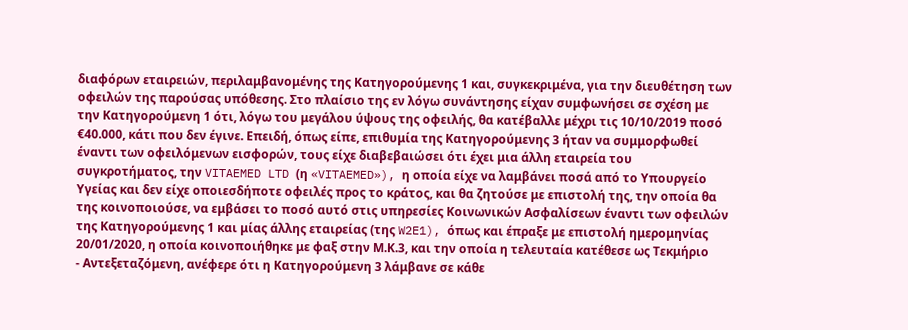διαφόρων εταιρειών, περιλαμβανομένης της Κατηγορούμενης 1 και, συγκεκριμένα, για την διευθέτηση των οφειλών της παρούσας υπόθεσης. Στο πλαίσιο της εν λόγω συνάντησης είχαν συμφωνήσει σε σχέση με την Κατηγορούμενη 1 ότι, λόγω του μεγάλου ύψους της οφειλής, θα κατέβαλλε μέχρι τις 10/10/2019 ποσό €40.000, κάτι που δεν έγινε. Επειδή, όπως είπε, επιθυμία της Κατηγορούμενης 3 ήταν να συμμορφωθεί έναντι των οφειλόμενων εισφορών, τους είχε διαβεβαιώσει ότι έχει μια άλλη εταιρεία του συγκροτήματος, την VITAEMED LTD (η «VITAEMED»), η οποία είχε να λαμβάνει ποσά από το Υπουργείο Υγείας και δεν είχε οποιεσδήποτε οφειλές προς το κράτος, και θα ζητούσε με επιστολή της, την οποία θα της κοινοποιούσε, να εμβάσει το ποσό αυτό στις υπηρεσίες Κοινωνικών Ασφαλίσεων έναντι των οφειλών της Κατηγορούμενης 1 και μίας άλλης εταιρείας (της W2E1), όπως και έπραξε με επιστολή ημερομηνίας 20/01/2020, η οποία κοινοποιήθηκε με φαξ στην Μ.Κ.3, και την οποία η τελευταία κατέθεσε ως Τεκμήριο
- Αντεξεταζόμενη, ανέφερε ότι η Κατηγορούμενη 3 λάμβανε σε κάθε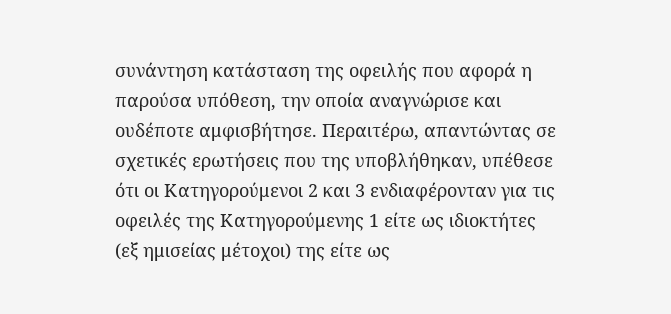συνάντηση κατάσταση της οφειλής που αφορά η παρούσα υπόθεση, την οποία αναγνώρισε και ουδέποτε αμφισβήτησε. Περαιτέρω, απαντώντας σε σχετικές ερωτήσεις που της υποβλήθηκαν, υπέθεσε ότι οι Κατηγορούμενοι 2 και 3 ενδιαφέρονταν για τις οφειλές της Κατηγορούμενης 1 είτε ως ιδιοκτήτες (εξ ημισείας μέτοχοι) της είτε ως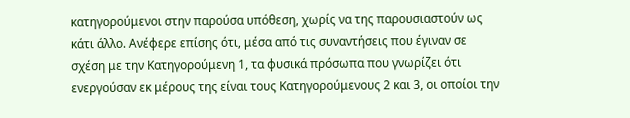κατηγορούμενοι στην παρούσα υπόθεση, χωρίς να της παρουσιαστούν ως κάτι άλλο. Ανέφερε επίσης ότι, μέσα από τις συναντήσεις που έγιναν σε σχέση με την Κατηγορούμενη 1, τα φυσικά πρόσωπα που γνωρίζει ότι ενεργούσαν εκ μέρους της είναι τους Κατηγορούμενους 2 και 3, οι οποίοι την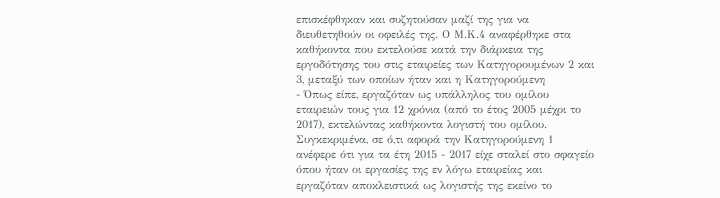επισκέφθηκαν και συζητούσαν μαζί της για να διευθετηθούν οι οφειλές της. Ο Μ.Κ.4 αναφέρθηκε στα καθήκοντα που εκτελούσε κατά την διάρκεια της εργοδότησης του στις εταιρείες των Κατηγορουμένων 2 και 3, μεταξύ των οποίων ήταν και η Κατηγορούμενη
- Όπως είπε, εργαζόταν ως υπάλληλος του ομίλου εταιρειών τους για 12 χρόνια (από το έτος 2005 μέχρι το 2017), εκτελώντας καθήκοντα λογιστή του ομίλου. Συγκεκριμένα, σε ό,τι αφορά την Κατηγορούμενη 1 ανέφερε ότι για τα έτη 2015 - 2017 είχε σταλεί στο σφαγείο όπου ήταν οι εργασίες της εν λόγω εταιρείας και εργαζόταν αποκλειστικά ως λογιστής της εκείνο το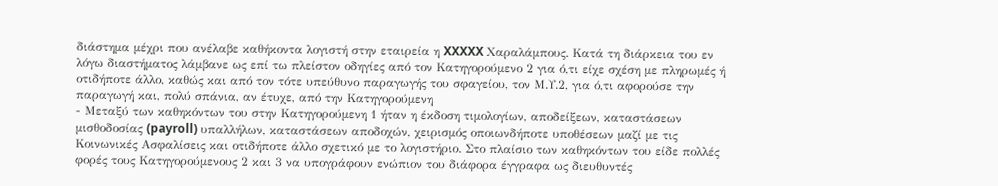διάστημα μέχρι που ανέλαβε καθήκοντα λογιστή στην εταιρεία η XXXXX Χαραλάμπους. Κατά τη διάρκεια του εν λόγω διαστήματος λάμβανε ως επί τω πλείστον οδηγίες από τον Κατηγορούμενο 2 για ό,τι είχε σχέση με πληρωμές ή οτιδήποτε άλλο, καθώς και από τον τότε υπεύθυνο παραγωγής του σφαγείου, τον Μ.Υ.2, για ό,τι αφορούσε την παραγωγή και, πολύ σπάνια, αν έτυχε, από την Κατηγορούμενη
- Μεταξύ των καθηκόντων του στην Κατηγορούμενη 1 ήταν η έκδοση τιμολογίων, αποδείξεων, καταστάσεων μισθοδοσίας (payroll) υπαλλήλων, καταστάσεων αποδοχών, χειρισμός οποιωνδήποτε υποθέσεων μαζί με τις Κοινωνικές Ασφαλίσεις και οτιδήποτε άλλο σχετικό με το λογιστήριο. Στο πλαίσιο των καθηκόντων του είδε πολλές φορές τους Κατηγορούμενους 2 και 3 να υπογράφουν ενώπιον του διάφορα έγγραφα ως διευθυντές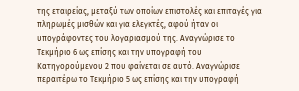της εταιρείας, μεταξύ των οποίων επιστολές και επιταγές για πληρωμές μισθών και για ελεγκτές, αφού ήταν οι υπογράφοντες του λογαριασμού της. Αναγνώρισε το Τεκμήριο 6 ως επίσης και την υπογραφή του Κατηγορούμενου 2 που φαίνεται σε αυτό. Αναγνώρισε περαιτέρω το Τεκμήριο 5 ως επίσης και την υπογραφή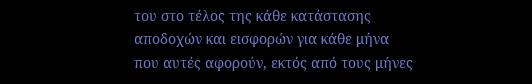του στο τέλος της κάθε κατάστασης αποδοχών και εισφορών για κάθε μήνα που αυτές αφορούν, εκτός από τους μήνες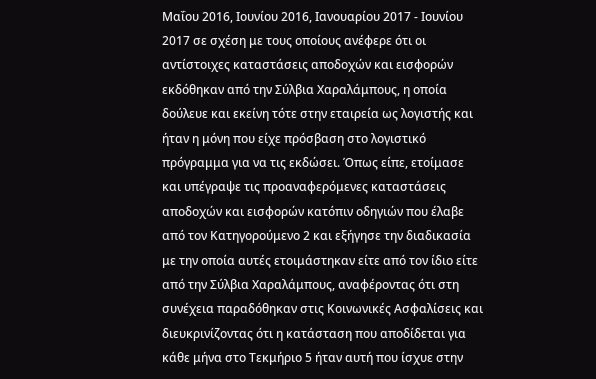Μαΐου 2016, Ιουνίου 2016, Ιανουαρίου 2017 - Ιουνίου 2017 σε σχέση με τους οποίους ανέφερε ότι οι αντίστοιχες καταστάσεις αποδοχών και εισφορών εκδόθηκαν από την Σύλβια Χαραλάμπους, η οποία δούλευε και εκείνη τότε στην εταιρεία ως λογιστής και ήταν η μόνη που είχε πρόσβαση στο λογιστικό πρόγραμμα για να τις εκδώσει. Όπως είπε, ετοίμασε και υπέγραψε τις προαναφερόμενες καταστάσεις αποδοχών και εισφορών κατόπιν οδηγιών που έλαβε από τον Κατηγορούμενο 2 και εξήγησε την διαδικασία με την οποία αυτές ετοιμάστηκαν είτε από τον ίδιο είτε από την Σύλβια Χαραλάμπους, αναφέροντας ότι στη συνέχεια παραδόθηκαν στις Κοινωνικές Ασφαλίσεις και διευκρινίζοντας ότι η κατάσταση που αποδίδεται για κάθε μήνα στο Τεκμήριο 5 ήταν αυτή που ίσχυε στην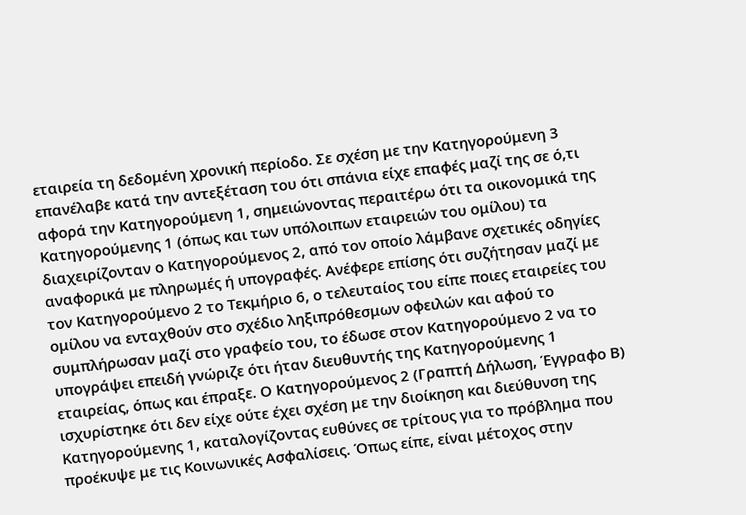εταιρεία τη δεδομένη χρονική περίοδο. Σε σχέση με την Κατηγορούμενη 3 επανέλαβε κατά την αντεξέταση του ότι σπάνια είχε επαφές μαζί της σε ό,τι αφορά την Κατηγορούμενη 1, σημειώνοντας περαιτέρω ότι τα οικονομικά της Κατηγορούμενης 1 (όπως και των υπόλοιπων εταιρειών του ομίλου) τα διαχειρίζονταν ο Κατηγορούμενος 2, από τον οποίο λάμβανε σχετικές οδηγίες αναφορικά με πληρωμές ή υπογραφές. Ανέφερε επίσης ότι συζήτησαν μαζί με τον Κατηγορούμενο 2 το Τεκμήριο 6, ο τελευταίος του είπε ποιες εταιρείες του ομίλου να ενταχθούν στο σχέδιο ληξιπρόθεσμων οφειλών και αφού το συμπλήρωσαν μαζί στο γραφείο του, το έδωσε στον Κατηγορούμενο 2 να το υπογράψει επειδή γνώριζε ότι ήταν διευθυντής της Κατηγορούμενης 1 εταιρείας, όπως και έπραξε. Ο Κατηγορούμενος 2 (Γραπτή Δήλωση, Έγγραφο Β) ισχυρίστηκε ότι δεν είχε ούτε έχει σχέση με την διοίκηση και διεύθυνση της Κατηγορούμενης 1, καταλογίζοντας ευθύνες σε τρίτους για το πρόβλημα που προέκυψε με τις Κοινωνικές Ασφαλίσεις. Όπως είπε, είναι μέτοχος στην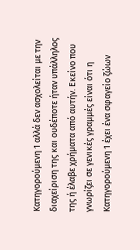Κατηγορούμενη 1 αλλά δεν ασχολείται με την διαχείριση της και ουδέποτε ήταν υπάλληλος της ή έλαβε χρήματα από αυτήν. Εκείνο που γνωρίζει σε γενικές γραμμές είναι ότι η Κατηγορούμενη 1 έχει ένα σφαγείο ζώων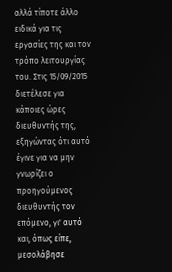αλλά τίποτε άλλο ειδικά για τις εργασίες της και τον τρόπο λειτουργίας του. Στις 15/09/2015 διετέλεσε για κάποιες ώρες διευθυντής της, εξηγώντας ότι αυτό έγινε για να μην γνωρίζει ο προηγούμενος διευθυντής τον επόμενο, γι' αυτό και, όπως είπε, μεσολάβησε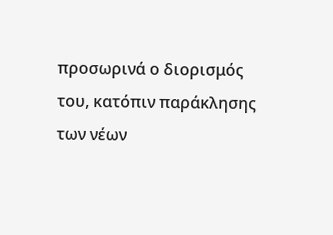προσωρινά ο διορισμός του, κατόπιν παράκλησης των νέων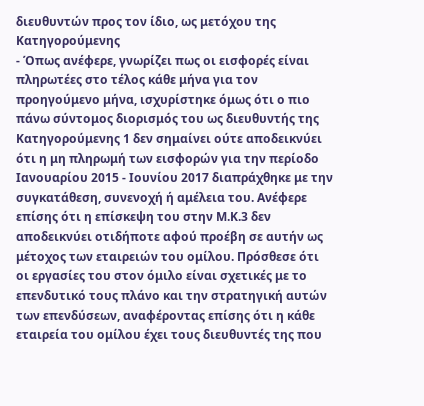διευθυντών προς τον ίδιο, ως μετόχου της Κατηγορούμενης
- Όπως ανέφερε, γνωρίζει πως οι εισφορές είναι πληρωτέες στο τέλος κάθε μήνα για τον προηγούμενο μήνα, ισχυρίστηκε όμως ότι ο πιο πάνω σύντομος διορισμός του ως διευθυντής της Κατηγορούμενης 1 δεν σημαίνει ούτε αποδεικνύει ότι η μη πληρωμή των εισφορών για την περίοδο Ιανουαρίου 2015 - Ιουνίου 2017 διαπράχθηκε με την συγκατάθεση, συνενοχή ή αμέλεια του. Ανέφερε επίσης ότι η επίσκεψη του στην Μ.Κ.3 δεν αποδεικνύει οτιδήποτε αφού προέβη σε αυτήν ως μέτοχος των εταιρειών του ομίλου. Πρόσθεσε ότι οι εργασίες του στον όμιλο είναι σχετικές με το επενδυτικό τους πλάνο και την στρατηγική αυτών των επενδύσεων, αναφέροντας επίσης ότι η κάθε εταιρεία του ομίλου έχει τους διευθυντές της που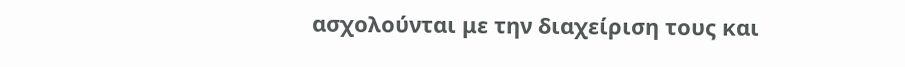ασχολούνται με την διαχείριση τους και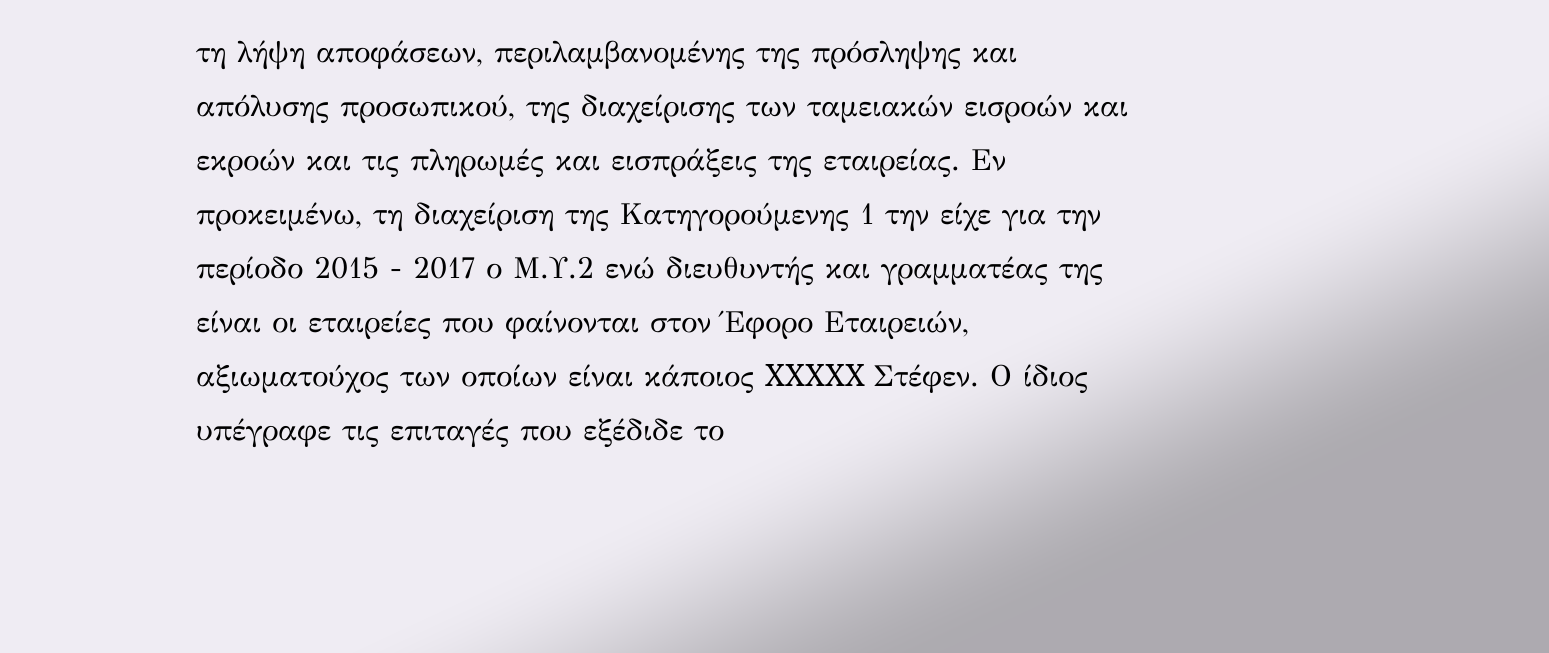τη λήψη αποφάσεων, περιλαμβανομένης της πρόσληψης και απόλυσης προσωπικού, της διαχείρισης των ταμειακών εισροών και εκροών και τις πληρωμές και εισπράξεις της εταιρείας. Εν προκειμένω, τη διαχείριση της Κατηγορούμενης 1 την είχε για την περίοδο 2015 - 2017 ο Μ.Υ.2 ενώ διευθυντής και γραμματέας της είναι οι εταιρείες που φαίνονται στον Έφορο Εταιρειών, αξιωματούχος των οποίων είναι κάποιος XXXXX Στέφεν. Ο ίδιος υπέγραφε τις επιταγές που εξέδιδε το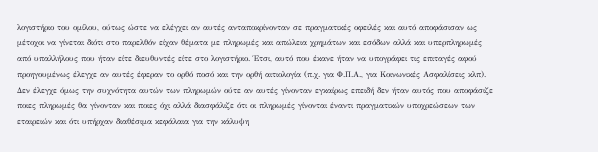λογιστήριο του ομίλου, ούτως ώστε να ελέγχει αν αυτές ανταποκρίνονταν σε πραγματικές οφειλές και αυτό αποφάσισαν ως μέτοχοι να γίνεται διότι στο παρελθόν είχαν θέματα με πληρωμές και απώλεια χρημάτων και εσόδων αλλά και υπερπληρωμές από υπαλλήλους που ήταν είτε διευθυντές είτε στο λογιστήριο. Έτσι, αυτό που έκανε ήταν να υπογράφει τις επιταγές αφού προηγουμένως έλεγχε αν αυτές έφεραν το ορθό ποσό και την ορθή αιτιολογία (π.χ. για Φ.Π.Α., για Κοινωνικές Ασφαλίσεις κλπ). Δεν έλεγχε όμως την συχνότητα αυτών των πληρωμών ούτε αν αυτές γίνονταν εγκαίρως επειδή δεν ήταν αυτός που αποφάσιζε ποιες πληρωμές θα γίνονταν και ποιες όχι αλλά διασφάλιζε ότι οι πληρωμές γίνονται έναντι πραγματικών υποχρεώσεων των εταιρειών και ότι υπήρχαν διαθέσιμα κεφάλαια για την κάλυψη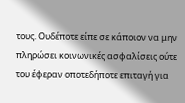τους. Ουδέποτε είπε σε κάποιον να μην πληρώσει κοινωνικές ασφαλίσεις ούτε του έφεραν οποτεδήποτε επιταγή για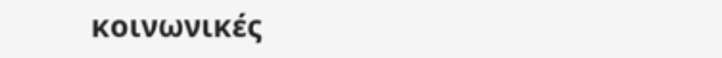κοινωνικές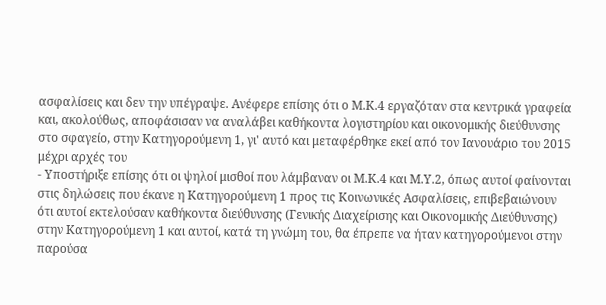ασφαλίσεις και δεν την υπέγραψε. Ανέφερε επίσης ότι ο Μ.Κ.4 εργαζόταν στα κεντρικά γραφεία και, ακολούθως, αποφάσισαν να αναλάβει καθήκοντα λογιστηρίου και οικονομικής διεύθυνσης στο σφαγείο, στην Κατηγορούμενη 1, γι' αυτό και μεταφέρθηκε εκεί από τον Ιανουάριο του 2015 μέχρι αρχές του
- Υποστήριξε επίσης ότι οι ψηλοί μισθοί που λάμβαναν οι Μ.Κ.4 και Μ.Υ.2, όπως αυτοί φαίνονται στις δηλώσεις που έκανε η Κατηγορούμενη 1 προς τις Κοινωνικές Ασφαλίσεις, επιβεβαιώνουν ότι αυτοί εκτελούσαν καθήκοντα διεύθυνσης (Γενικής Διαχείρισης και Οικονομικής Διεύθυνσης) στην Κατηγορούμενη 1 και αυτοί, κατά τη γνώμη του, θα έπρεπε να ήταν κατηγορούμενοι στην παρούσα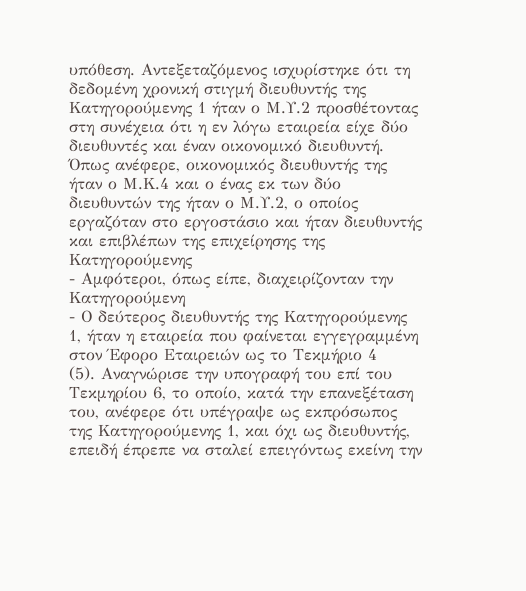υπόθεση. Αντεξεταζόμενος ισχυρίστηκε ότι τη δεδομένη χρονική στιγμή διευθυντής της Κατηγορούμενης 1 ήταν ο Μ.Υ.2 προσθέτοντας στη συνέχεια ότι η εν λόγω εταιρεία είχε δύο διευθυντές και έναν οικονομικό διευθυντή. Όπως ανέφερε, οικονομικός διευθυντής της ήταν ο Μ.Κ.4 και ο ένας εκ των δύο διευθυντών της ήταν ο Μ.Υ.2, ο οποίος εργαζόταν στο εργοστάσιο και ήταν διευθυντής και επιβλέπων της επιχείρησης της Κατηγορούμενης
- Αμφότεροι, όπως είπε, διαχειρίζονταν την Κατηγορούμενη
- Ο δεύτερος διευθυντής της Κατηγορούμενης 1, ήταν η εταιρεία που φαίνεται εγγεγραμμένη στον Έφορο Εταιρειών ως το Τεκμήριο 4
(5). Αναγνώρισε την υπογραφή του επί του Τεκμηρίου 6, το οποίο, κατά την επανεξέταση του, ανέφερε ότι υπέγραψε ως εκπρόσωπος της Κατηγορούμενης 1, και όχι ως διευθυντής, επειδή έπρεπε να σταλεί επειγόντως εκείνη την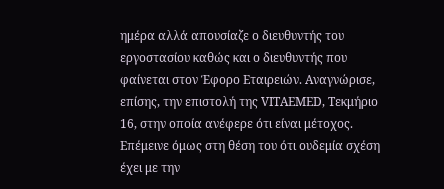ημέρα αλλά απουσίαζε ο διευθυντής του εργοστασίου καθώς και ο διευθυντής που φαίνεται στον Έφορο Εταιρειών. Αναγνώρισε, επίσης, την επιστολή της VITAEMED, Τεκμήριο 16, στην οποία ανέφερε ότι είναι μέτοχος. Επέμεινε όμως στη θέση του ότι ουδεμία σχέση έχει με την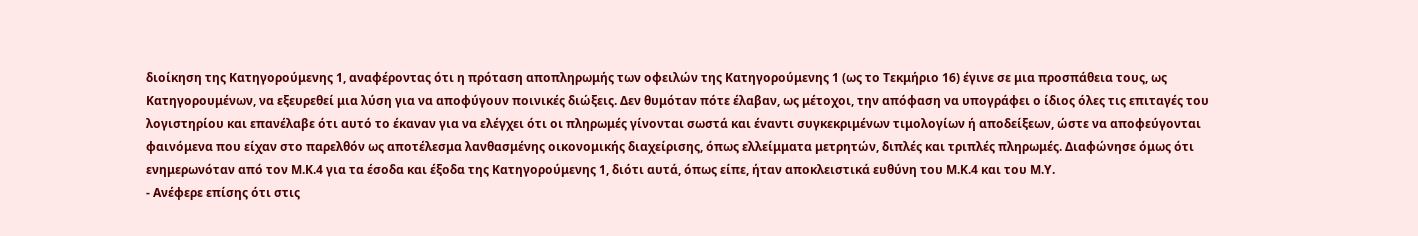διοίκηση της Κατηγορούμενης 1, αναφέροντας ότι η πρόταση αποπληρωμής των οφειλών της Κατηγορούμενης 1 (ως το Τεκμήριο 16) έγινε σε μια προσπάθεια τους, ως Κατηγορουμένων, να εξευρεθεί μια λύση για να αποφύγουν ποινικές διώξεις. Δεν θυμόταν πότε έλαβαν, ως μέτοχοι, την απόφαση να υπογράφει ο ίδιος όλες τις επιταγές του λογιστηρίου και επανέλαβε ότι αυτό το έκαναν για να ελέγχει ότι οι πληρωμές γίνονται σωστά και έναντι συγκεκριμένων τιμολογίων ή αποδείξεων, ώστε να αποφεύγονται φαινόμενα που είχαν στο παρελθόν ως αποτέλεσμα λανθασμένης οικονομικής διαχείρισης, όπως ελλείμματα μετρητών, διπλές και τριπλές πληρωμές. Διαφώνησε όμως ότι ενημερωνόταν από τον Μ.Κ.4 για τα έσοδα και έξοδα της Κατηγορούμενης 1, διότι αυτά, όπως είπε, ήταν αποκλειστικά ευθύνη του Μ.Κ.4 και του Μ.Υ.
- Ανέφερε επίσης ότι στις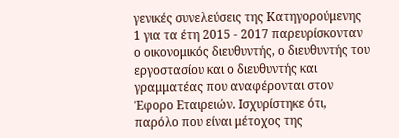γενικές συνελεύσεις της Κατηγορούμενης 1 για τα έτη 2015 - 2017 παρευρίσκονταν ο οικονομικός διευθυντής, ο διευθυντής του εργοστασίου και ο διευθυντής και γραμματέας που αναφέρονται στον Έφορο Εταιρειών. Ισχυρίστηκε ότι, παρόλο που είναι μέτοχος της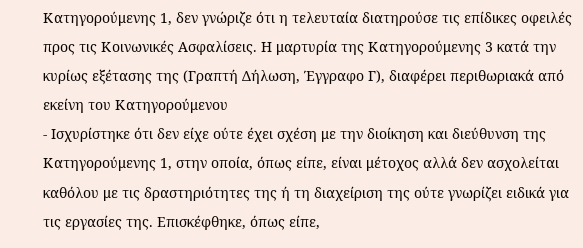Κατηγορούμενης 1, δεν γνώριζε ότι η τελευταία διατηρούσε τις επίδικες οφειλές προς τις Κοινωνικές Ασφαλίσεις. Η μαρτυρία της Κατηγορούμενης 3 κατά την κυρίως εξέτασης της (Γραπτή Δήλωση, Έγγραφο Γ), διαφέρει περιθωριακά από εκείνη του Κατηγορούμενου
- Ισχυρίστηκε ότι δεν είχε ούτε έχει σχέση με την διοίκηση και διεύθυνση της Κατηγορούμενης 1, στην οποία, όπως είπε, είναι μέτοχος αλλά δεν ασχολείται καθόλου με τις δραστηριότητες της ή τη διαχείριση της ούτε γνωρίζει ειδικά για τις εργασίες της. Επισκέφθηκε, όπως είπε,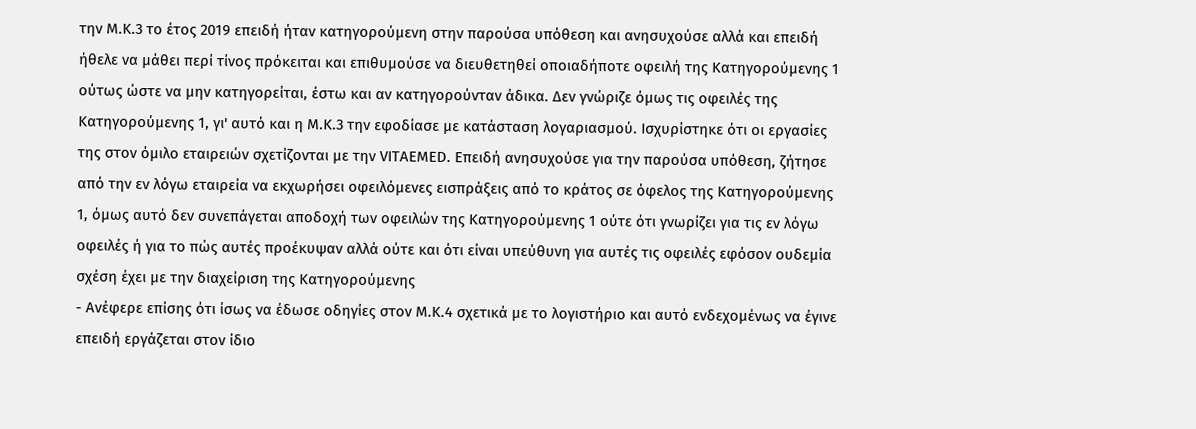την Μ.Κ.3 το έτος 2019 επειδή ήταν κατηγορούμενη στην παρούσα υπόθεση και ανησυχούσε αλλά και επειδή ήθελε να μάθει περί τίνος πρόκειται και επιθυμούσε να διευθετηθεί οποιαδήποτε οφειλή της Κατηγορούμενης 1 ούτως ώστε να μην κατηγορείται, έστω και αν κατηγορούνταν άδικα. Δεν γνώριζε όμως τις οφειλές της Κατηγορούμενης 1, γι' αυτό και η Μ.Κ.3 την εφοδίασε με κατάσταση λογαριασμού. Ισχυρίστηκε ότι οι εργασίες της στον όμιλο εταιρειών σχετίζονται με την VITAEMED. Επειδή ανησυχούσε για την παρούσα υπόθεση, ζήτησε από την εν λόγω εταιρεία να εκχωρήσει οφειλόμενες εισπράξεις από το κράτος σε όφελος της Κατηγορούμενης 1, όμως αυτό δεν συνεπάγεται αποδοχή των οφειλών της Κατηγορούμενης 1 ούτε ότι γνωρίζει για τις εν λόγω οφειλές ή για το πώς αυτές προέκυψαν αλλά ούτε και ότι είναι υπεύθυνη για αυτές τις οφειλές εφόσον ουδεμία σχέση έχει με την διαχείριση της Κατηγορούμενης
- Ανέφερε επίσης ότι ίσως να έδωσε οδηγίες στον Μ.Κ.4 σχετικά με το λογιστήριο και αυτό ενδεχομένως να έγινε επειδή εργάζεται στον ίδιο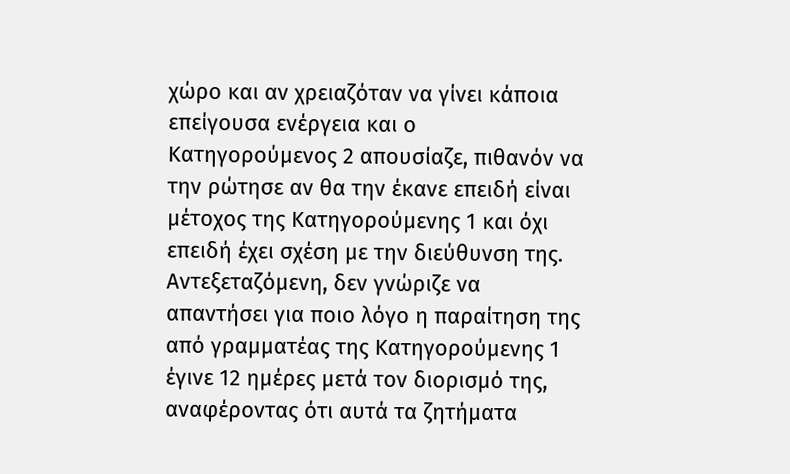χώρο και αν χρειαζόταν να γίνει κάποια επείγουσα ενέργεια και ο Κατηγορούμενος 2 απουσίαζε, πιθανόν να την ρώτησε αν θα την έκανε επειδή είναι μέτοχος της Κατηγορούμενης 1 και όχι επειδή έχει σχέση με την διεύθυνση της. Αντεξεταζόμενη, δεν γνώριζε να απαντήσει για ποιο λόγο η παραίτηση της από γραμματέας της Κατηγορούμενης 1 έγινε 12 ημέρες μετά τον διορισμό της, αναφέροντας ότι αυτά τα ζητήματα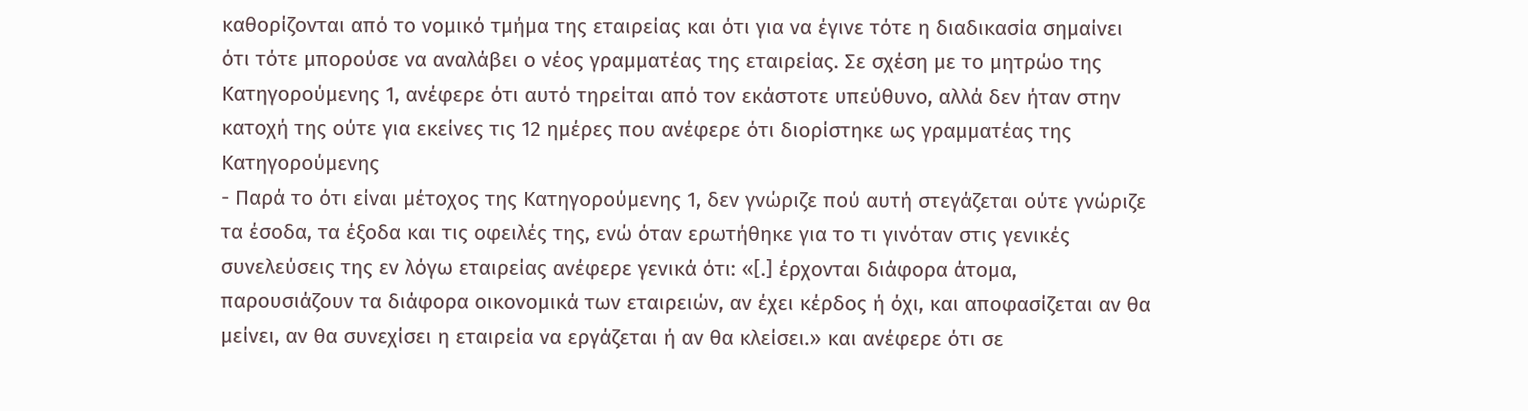καθορίζονται από το νομικό τμήμα της εταιρείας και ότι για να έγινε τότε η διαδικασία σημαίνει ότι τότε μπορούσε να αναλάβει ο νέος γραμματέας της εταιρείας. Σε σχέση με το μητρώο της Κατηγορούμενης 1, ανέφερε ότι αυτό τηρείται από τον εκάστοτε υπεύθυνο, αλλά δεν ήταν στην κατοχή της ούτε για εκείνες τις 12 ημέρες που ανέφερε ότι διορίστηκε ως γραμματέας της Κατηγορούμενης
- Παρά το ότι είναι μέτοχος της Κατηγορούμενης 1, δεν γνώριζε πού αυτή στεγάζεται ούτε γνώριζε τα έσοδα, τα έξοδα και τις οφειλές της, ενώ όταν ερωτήθηκε για το τι γινόταν στις γενικές συνελεύσεις της εν λόγω εταιρείας ανέφερε γενικά ότι: «[.] έρχονται διάφορα άτομα, παρουσιάζουν τα διάφορα οικονομικά των εταιρειών, αν έχει κέρδος ή όχι, και αποφασίζεται αν θα μείνει, αν θα συνεχίσει η εταιρεία να εργάζεται ή αν θα κλείσει.» και ανέφερε ότι σε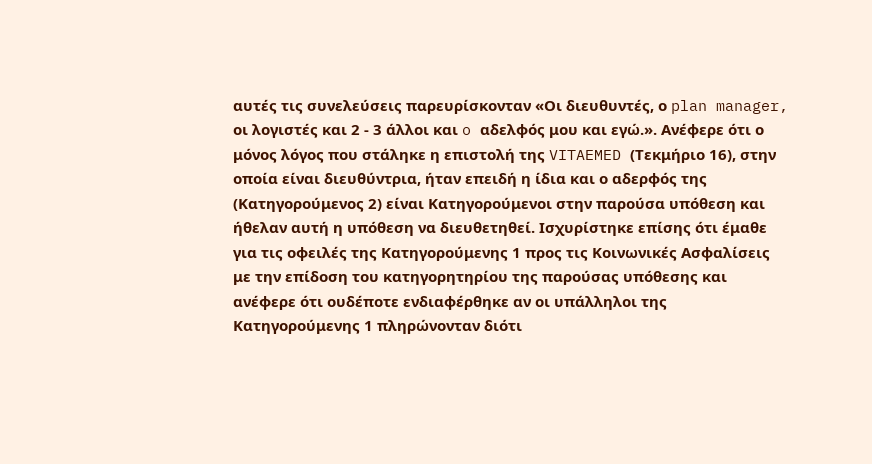αυτές τις συνελεύσεις παρευρίσκονταν «Οι διευθυντές, ο plan manager, οι λογιστές και 2 ‑ 3 άλλοι και o αδελφός μου και εγώ.». Ανέφερε ότι ο μόνος λόγος που στάληκε η επιστολή της VITAEMED (Τεκμήριο 16), στην οποία είναι διευθύντρια, ήταν επειδή η ίδια και ο αδερφός της (Κατηγορούμενος 2) είναι Κατηγορούμενοι στην παρούσα υπόθεση και ήθελαν αυτή η υπόθεση να διευθετηθεί. Ισχυρίστηκε επίσης ότι έμαθε για τις οφειλές της Κατηγορούμενης 1 προς τις Κοινωνικές Ασφαλίσεις με την επίδοση του κατηγορητηρίου της παρούσας υπόθεσης και ανέφερε ότι ουδέποτε ενδιαφέρθηκε αν οι υπάλληλοι της Κατηγορούμενης 1 πληρώνονταν διότι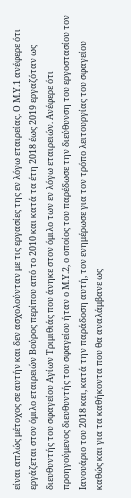είναι απλώς μέτοχος σε αυτήν και δεν ασχολούνταν με τις εργασίες της εν λόγω εταιρείας. Ο Μ.Υ.1 ανέφερε ότι εργάζεται στον όμιλο εταιρειών Βούρος περίπου από το 2010 και κατά τα έτη 2018 έως 2019 εργαζόταν ως διευθυντής του σφαγείου Αγίων Τριμιθιάς που άνηκε στον όμιλο των εν λόγω εταιρειών. Ανέφερε ότι προηγούμενος διευθυντής του σφαγείου ήταν ο Μ.Υ.2, ο οποίος του παρέδωσε την διεύθυνση του εργοστασίου τον Ιανουάριο του 2018 και, κατά την παράδοση αυτή, τον ενημέρωσε για τον τρόπο λειτουργίας του σφαγείου καθώς και για τα καθήκοντα που θα αναλάμβανε ως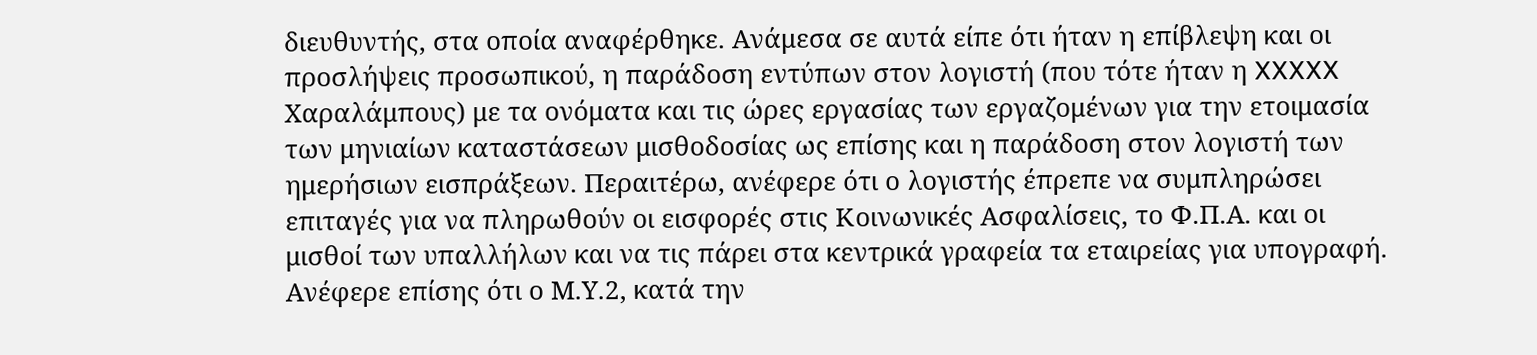διευθυντής, στα οποία αναφέρθηκε. Ανάμεσα σε αυτά είπε ότι ήταν η επίβλεψη και οι προσλήψεις προσωπικού, η παράδοση εντύπων στον λογιστή (που τότε ήταν η XXXXX Χαραλάμπους) με τα ονόματα και τις ώρες εργασίας των εργαζομένων για την ετοιμασία των μηνιαίων καταστάσεων μισθοδοσίας ως επίσης και η παράδοση στον λογιστή των ημερήσιων εισπράξεων. Περαιτέρω, ανέφερε ότι ο λογιστής έπρεπε να συμπληρώσει επιταγές για να πληρωθούν οι εισφορές στις Κοινωνικές Ασφαλίσεις, το Φ.Π.Α. και οι μισθοί των υπαλλήλων και να τις πάρει στα κεντρικά γραφεία τα εταιρείας για υπογραφή. Ανέφερε επίσης ότι ο Μ.Υ.2, κατά την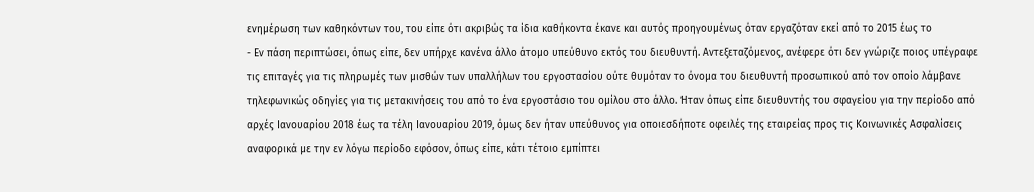ενημέρωση των καθηκόντων του, του είπε ότι ακριβώς τα ίδια καθήκοντα έκανε και αυτός προηγουμένως όταν εργαζόταν εκεί από το 2015 έως το
- Εν πάση περιπτώσει, όπως είπε, δεν υπήρχε κανένα άλλο άτομο υπεύθυνο εκτός του διευθυντή. Αντεξεταζόμενος, ανέφερε ότι δεν γνώριζε ποιος υπέγραφε τις επιταγές για τις πληρωμές των μισθών των υπαλλήλων του εργοστασίου ούτε θυμόταν το όνομα του διευθυντή προσωπικού από τον οποίο λάμβανε τηλεφωνικώς οδηγίες για τις μετακινήσεις του από το ένα εργοστάσιο του ομίλου στο άλλο. Ήταν όπως είπε διευθυντής του σφαγείου για την περίοδο από αρχές Ιανουαρίου 2018 έως τα τέλη Ιανουαρίου 2019, όμως δεν ήταν υπεύθυνος για οποιεσδήποτε οφειλές της εταιρείας προς τις Κοινωνικές Ασφαλίσεις αναφορικά με την εν λόγω περίοδο εφόσον, όπως είπε, κάτι τέτοιο εμπίπτει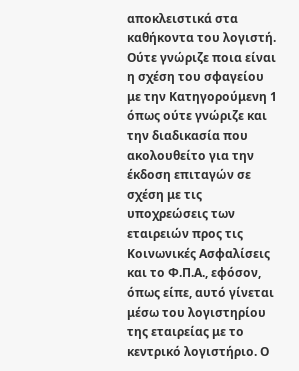αποκλειστικά στα καθήκοντα του λογιστή. Ούτε γνώριζε ποια είναι η σχέση του σφαγείου με την Κατηγορούμενη 1 όπως ούτε γνώριζε και την διαδικασία που ακολουθείτο για την έκδοση επιταγών σε σχέση με τις υποχρεώσεις των εταιρειών προς τις Κοινωνικές Ασφαλίσεις και το Φ.Π.Α., εφόσον, όπως είπε, αυτό γίνεται μέσω του λογιστηρίου της εταιρείας με το κεντρικό λογιστήριο. Ο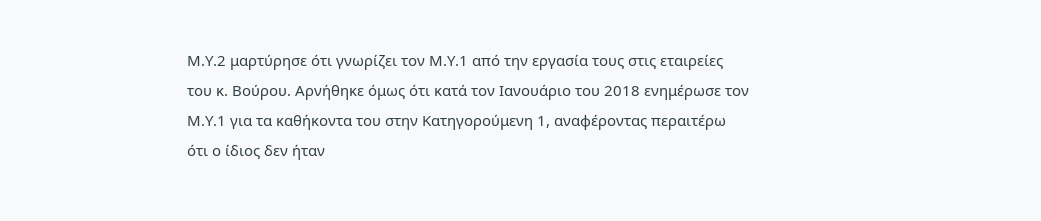Μ.Υ.2 μαρτύρησε ότι γνωρίζει τον Μ.Υ.1 από την εργασία τους στις εταιρείες του κ. Βούρου. Αρνήθηκε όμως ότι κατά τον Ιανουάριο του 2018 ενημέρωσε τον Μ.Υ.1 για τα καθήκοντα του στην Κατηγορούμενη 1, αναφέροντας περαιτέρω ότι ο ίδιος δεν ήταν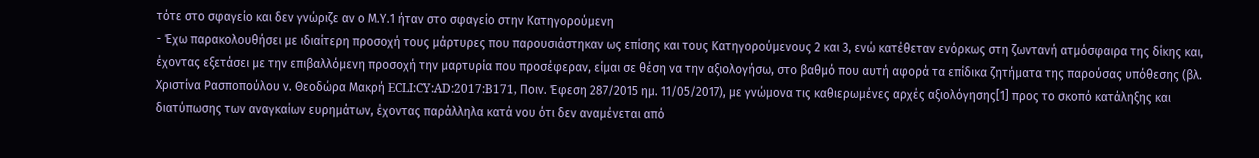τότε στο σφαγείο και δεν γνώριζε αν ο Μ.Υ.1 ήταν στο σφαγείο στην Κατηγορούμενη
- Έχω παρακολουθήσει με ιδιαίτερη προσοχή τους μάρτυρες που παρουσιάστηκαν ως επίσης και τους Κατηγορούμενους 2 και 3, ενώ κατέθεταν ενόρκως στη ζωντανή ατμόσφαιρα της δίκης και, έχοντας εξετάσει με την επιβαλλόμενη προσοχή την μαρτυρία που προσέφεραν, είμαι σε θέση να την αξιολογήσω, στο βαθμό που αυτή αφορά τα επίδικα ζητήματα της παρούσας υπόθεσης (βλ. Χριστίνα Ρασποπούλου ν. Θεοδώρα Μακρή ECLI:CY:AD:2017:B171, Ποιν. Έφεση 287/2015 ημ. 11/05/2017), με γνώμονα τις καθιερωμένες αρχές αξιολόγησης[1] προς το σκοπό κατάληξης και διατύπωσης των αναγκαίων ευρημάτων, έχοντας παράλληλα κατά νου ότι δεν αναμένεται από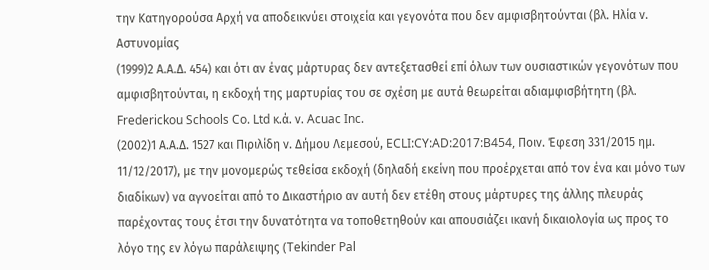την Κατηγορούσα Αρχή να αποδεικνύει στοιχεία και γεγονότα που δεν αμφισβητούνται (βλ. Ηλία ν. Αστυνομίας
(1999)2 Α.Α.Δ. 454) και ότι αν ένας μάρτυρας δεν αντεξετασθεί επί όλων των ουσιαστικών γεγονότων που αμφισβητούνται, η εκδοχή της μαρτυρίας του σε σχέση με αυτά θεωρείται αδιαμφισβήτητη (βλ. Frederickou Schools Co. Ltd κ.ά. ν. Acuac Inc.
(2002)1 Α.Α.Δ. 1527 και Πιριλίδη ν. Δήμου Λεμεσού, ECLI:CY:AD:2017:B454, Ποιν. Έφεση 331/2015 ημ. 11/12/2017), με την μονομερώς τεθείσα εκδοχή (δηλαδή εκείνη που προέρχεται από τον ένα και μόνο των διαδίκων) να αγνοείται από το Δικαστήριο αν αυτή δεν ετέθη στους μάρτυρες της άλλης πλευράς παρέχοντας τους έτσι την δυνατότητα να τοποθετηθούν και απουσιάζει ικανή δικαιολογία ως προς το λόγο της εν λόγω παράλειψης (Tekinder Pal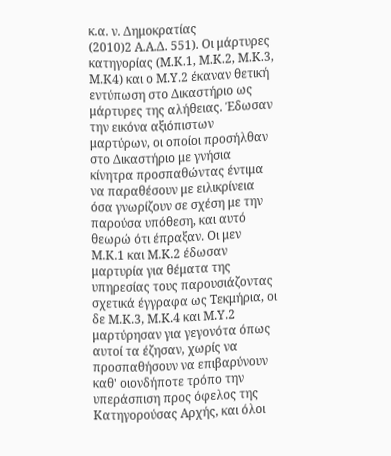κ.α. ν. Δημοκρατίας
(2010)2 Α.Α.Δ. 551). Οι μάρτυρες κατηγορίας (Μ.Κ.1, Μ.Κ.2, Μ.Κ.3, Μ.Κ4) και ο Μ.Υ.2 έκαναν θετική εντύπωση στο Δικαστήριο ως μάρτυρες της αλήθειας. Έδωσαν την εικόνα αξιόπιστων μαρτύρων, οι οποίοι προσήλθαν στο Δικαστήριο με γνήσια κίνητρα προσπαθώντας έντιμα να παραθέσουν με ειλικρίνεια όσα γνωρίζουν σε σχέση με την παρούσα υπόθεση, και αυτό θεωρώ ότι έπραξαν. Οι μεν Μ.Κ.1 και Μ.Κ.2 έδωσαν μαρτυρία για θέματα της υπηρεσίας τους παρουσιάζοντας σχετικά έγγραφα ως Τεκμήρια, οι δε Μ.Κ.3, Μ.Κ.4 και Μ.Υ.2 μαρτύρησαν για γεγονότα όπως αυτοί τα έζησαν, χωρίς να προσπαθήσουν να επιβαρύνουν καθ' οιονδήποτε τρόπο την υπεράσπιση προς όφελος της Κατηγορούσας Αρχής, και όλοι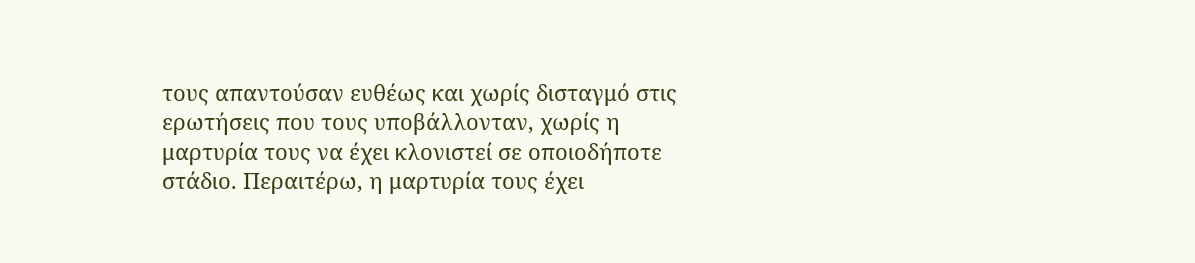τους απαντούσαν ευθέως και χωρίς δισταγμό στις ερωτήσεις που τους υποβάλλονταν, χωρίς η μαρτυρία τους να έχει κλονιστεί σε οποιοδήποτε στάδιο. Περαιτέρω, η μαρτυρία τους έχει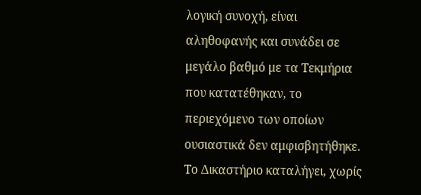λογική συνοχή, είναι αληθοφανής και συνάδει σε μεγάλο βαθμό με τα Τεκμήρια που κατατέθηκαν, το περιεχόμενο των οποίων ουσιαστικά δεν αμφισβητήθηκε. Το Δικαστήριο καταλήγει, χωρίς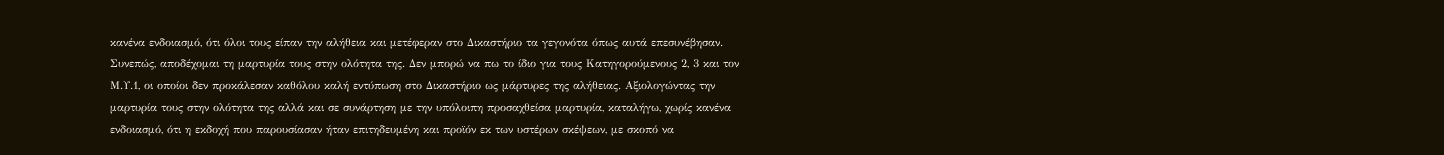κανένα ενδοιασμό, ότι όλοι τους είπαν την αλήθεια και μετέφεραν στο Δικαστήριο τα γεγονότα όπως αυτά επεσυνέβησαν. Συνεπώς, αποδέχομαι τη μαρτυρία τους στην ολότητα της. Δεν μπορώ να πω το ίδιο για τους Κατηγορούμενους 2, 3 και τον Μ.Υ.1, οι οποίοι δεν προκάλεσαν καθόλου καλή εντύπωση στο Δικαστήριο ως μάρτυρες της αλήθειας. Αξιολογώντας την μαρτυρία τους στην ολότητα της αλλά και σε συνάρτηση με την υπόλοιπη προσαχθείσα μαρτυρία, καταλήγω, χωρίς κανένα ενδοιασμό, ότι η εκδοχή που παρουσίασαν ήταν επιτηδευμένη και προϊόν εκ των υστέρων σκέψεων, με σκοπό να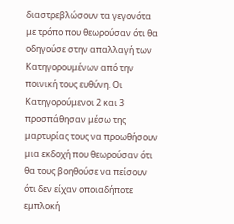διαστρεβλώσουν τα γεγονότα με τρόπο που θεωρούσαν ότι θα οδηγούσε στην απαλλαγή των Κατηγορουμένων από την ποινική τους ευθύνη. Οι Κατηγορούμενοι 2 και 3 προσπάθησαν μέσω της μαρτυρίας τους να προωθήσουν μια εκδοχή που θεωρούσαν ότι θα τους βοηθούσε να πείσουν ότι δεν είχαν οποιαδήποτε εμπλοκή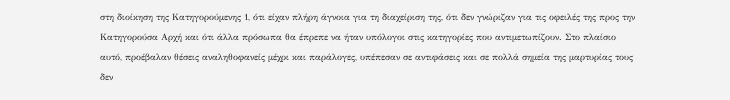στη διοίκηση της Κατηγορούμενης 1, ότι είχαν πλήρη άγνοια για τη διαχείριση της, ότι δεν γνώριζαν για τις οφειλές της προς την Κατηγορούσα Αρχή και ότι άλλα πρόσωπα θα έπρεπε να ήταν υπόλογοι στις κατηγορίες που αντιμετωπίζουν. Στο πλαίσιο αυτό, προέβαλαν θέσεις αναληθοφανείς μέχρι και παράλογες, υπέπεσαν σε αντιφάσεις και σε πολλά σημεία της μαρτυρίας τους δεν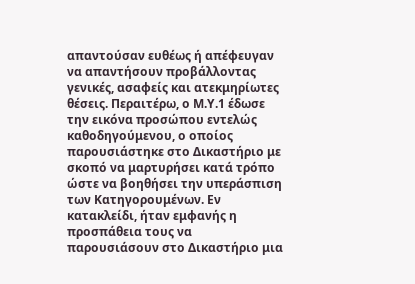απαντούσαν ευθέως ή απέφευγαν να απαντήσουν προβάλλοντας γενικές, ασαφείς και ατεκμηρίωτες θέσεις. Περαιτέρω, ο Μ.Υ.1 έδωσε την εικόνα προσώπου εντελώς καθοδηγούμενου, ο οποίος παρουσιάστηκε στο Δικαστήριο με σκοπό να μαρτυρήσει κατά τρόπο ώστε να βοηθήσει την υπεράσπιση των Κατηγορουμένων. Εν κατακλείδι, ήταν εμφανής η προσπάθεια τους να παρουσιάσουν στο Δικαστήριο μια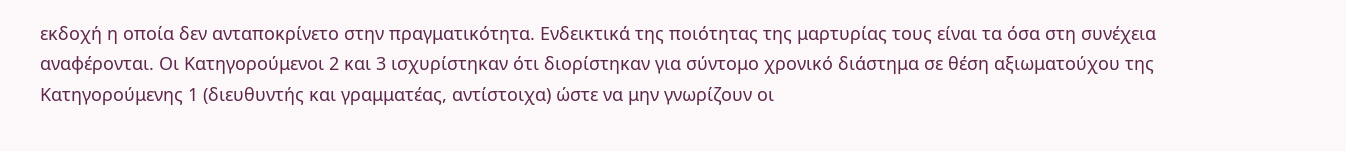εκδοχή η οποία δεν ανταποκρίνετο στην πραγματικότητα. Ενδεικτικά της ποιότητας της μαρτυρίας τους είναι τα όσα στη συνέχεια αναφέρονται. Οι Κατηγορούμενοι 2 και 3 ισχυρίστηκαν ότι διορίστηκαν για σύντομο χρονικό διάστημα σε θέση αξιωματούχου της Κατηγορούμενης 1 (διευθυντής και γραμματέας, αντίστοιχα) ώστε να μην γνωρίζουν οι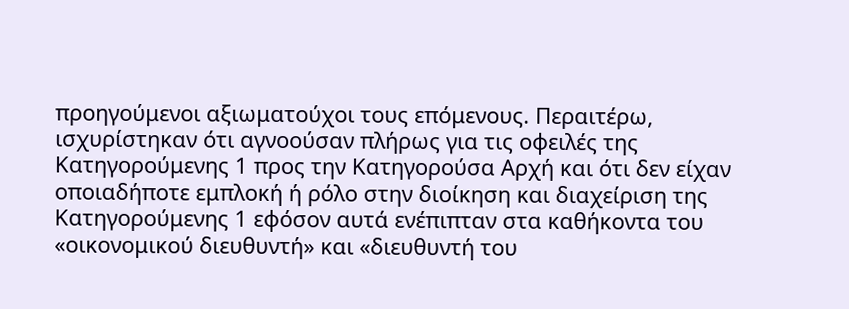προηγούμενοι αξιωματούχοι τους επόμενους. Περαιτέρω, ισχυρίστηκαν ότι αγνοούσαν πλήρως για τις οφειλές της Κατηγορούμενης 1 προς την Κατηγορούσα Αρχή και ότι δεν είχαν οποιαδήποτε εμπλοκή ή ρόλο στην διοίκηση και διαχείριση της Κατηγορούμενης 1 εφόσον αυτά ενέπιπταν στα καθήκοντα του «οικονομικού διευθυντή» και «διευθυντή του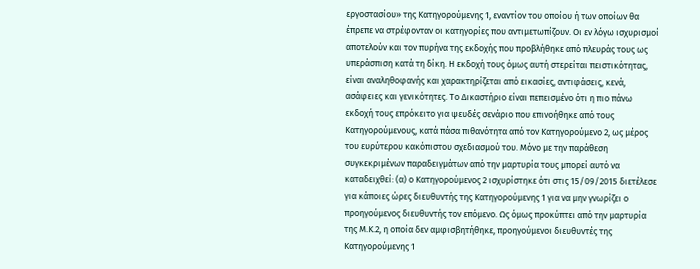εργοστασίου» της Κατηγορούμενης 1, εναντίον του οποίου ή των οποίων θα έπρεπε να στρέφονταν οι κατηγορίες που αντιμετωπίζουν. Οι εν λόγω ισχυρισμοί αποτελούν και τον πυρήνα της εκδοχής που προβλήθηκε από πλευράς τους ως υπεράσπιση κατά τη δίκη. Η εκδοχή τους όμως αυτή στερείται πειστικότητας, είναι αναληθοφανής και χαρακτηρίζεται από εικασίες, αντιφάσεις, κενά, ασάφειες και γενικότητες. Το Δικαστήριο είναι πεπεισμένο ότι η πιο πάνω εκδοχή τους επρόκειτο για ψευδές σενάριο που επινοήθηκε από τους Κατηγορούμενους, κατά πάσα πιθανότητα από τον Κατηγορούμενο 2, ως μέρος του ευρύτερου κακόπιστου σχεδιασμού του. Μόνο με την παράθεση συγκεκριμένων παραδειγμάτων από την μαρτυρία τους μπορεί αυτό να καταδειχθεί: (α) ο Κατηγορούμενος 2 ισχυρίστηκε ότι στις 15/09/2015 διετέλεσε για κάποιες ώρες διευθυντής της Κατηγορούμενης 1 για να μην γνωρίζει ο προηγούμενος διευθυντής τον επόμενο. Ως όμως προκύπτει από την μαρτυρία της Μ.Κ.2, η οποία δεν αμφισβητήθηκε, προηγούμενοι διευθυντές της Κατηγορούμενης 1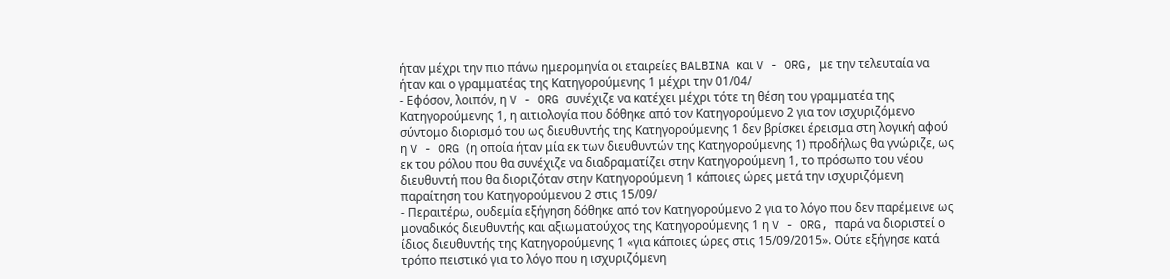ήταν μέχρι την πιο πάνω ημερομηνία οι εταιρείες BALBINA και V - ORG, με την τελευταία να ήταν και ο γραμματέας της Κατηγορούμενης 1 μέχρι την 01/04/
- Εφόσον, λοιπόν, η V - ORG συνέχιζε να κατέχει μέχρι τότε τη θέση του γραμματέα της Κατηγορούμενης 1, η αιτιολογία που δόθηκε από τον Κατηγορούμενο 2 για τον ισχυριζόμενο σύντομο διορισμό του ως διευθυντής της Κατηγορούμενης 1 δεν βρίσκει έρεισμα στη λογική αφού η V - ORG (η οποία ήταν μία εκ των διευθυντών της Κατηγορούμενης 1) προδήλως θα γνώριζε, ως εκ του ρόλου που θα συνέχιζε να διαδραματίζει στην Κατηγορούμενη 1, το πρόσωπο του νέου διευθυντή που θα διοριζόταν στην Κατηγορούμενη 1 κάποιες ώρες μετά την ισχυριζόμενη παραίτηση του Κατηγορούμενου 2 στις 15/09/
- Περαιτέρω, ουδεμία εξήγηση δόθηκε από τον Κατηγορούμενο 2 για το λόγο που δεν παρέμεινε ως μοναδικός διευθυντής και αξιωματούχος της Κατηγορούμενης 1 η V - ORG, παρά να διοριστεί ο ίδιος διευθυντής της Κατηγορούμενης 1 «για κάποιες ώρες στις 15/09/2015». Ούτε εξήγησε κατά τρόπο πειστικό για το λόγο που η ισχυριζόμενη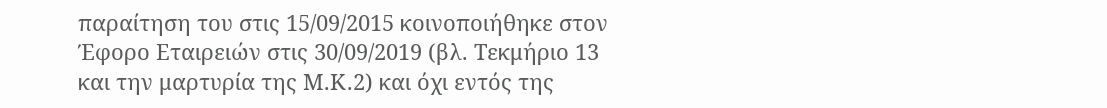παραίτηση του στις 15/09/2015 κοινοποιήθηκε στον Έφορο Εταιρειών στις 30/09/2019 (βλ. Τεκμήριο 13 και την μαρτυρία της Μ.Κ.2) και όχι εντός της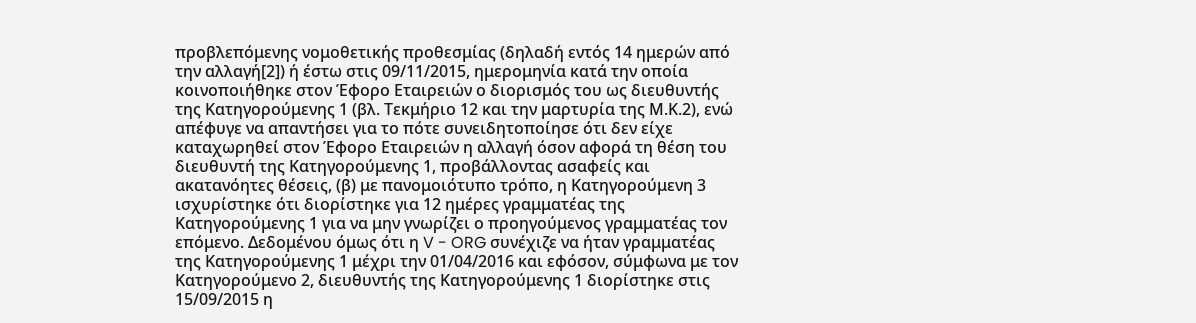προβλεπόμενης νομοθετικής προθεσμίας (δηλαδή εντός 14 ημερών από την αλλαγή[2]) ή έστω στις 09/11/2015, ημερομηνία κατά την οποία κοινοποιήθηκε στον Έφορο Εταιρειών ο διορισμός του ως διευθυντής της Κατηγορούμενης 1 (βλ. Τεκμήριο 12 και την μαρτυρία της Μ.Κ.2), ενώ απέφυγε να απαντήσει για το πότε συνειδητοποίησε ότι δεν είχε καταχωρηθεί στον Έφορο Εταιρειών η αλλαγή όσον αφορά τη θέση του διευθυντή της Κατηγορούμενης 1, προβάλλοντας ασαφείς και ακατανόητες θέσεις, (β) με πανομοιότυπο τρόπο, η Κατηγορούμενη 3 ισχυρίστηκε ότι διορίστηκε για 12 ημέρες γραμματέας της Κατηγορούμενης 1 για να μην γνωρίζει ο προηγούμενος γραμματέας τον επόμενο. Δεδομένου όμως ότι η V - ORG συνέχιζε να ήταν γραμματέας της Κατηγορούμενης 1 μέχρι την 01/04/2016 και εφόσον, σύμφωνα με τον Κατηγορούμενο 2, διευθυντής της Κατηγορούμενης 1 διορίστηκε στις 15/09/2015 η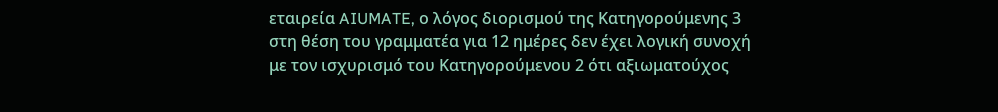εταιρεία AIUMATE, ο λόγος διορισμού της Κατηγορούμενης 3 στη θέση του γραμματέα για 12 ημέρες δεν έχει λογική συνοχή με τον ισχυρισμό του Κατηγορούμενου 2 ότι αξιωματούχος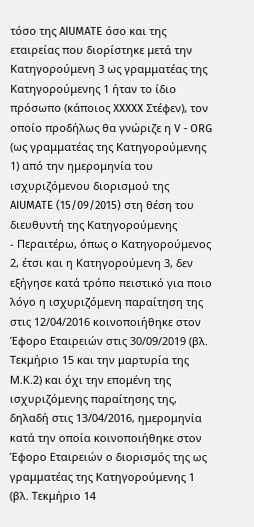τόσο της AIUMATE όσο και της εταιρείας που διορίστηκε μετά την Κατηγορούμενη 3 ως γραμματέας της Κατηγορούμενης 1 ήταν το ίδιο πρόσωπο (κάποιος XXXXX Στέφεν), τον οποίο προδήλως θα γνώριζε η V - ORG (ως γραμματέας της Κατηγορούμενης 1) από την ημερομηνία του ισχυριζόμενου διορισμού της AIUMATE (15/09/2015) στη θέση του διευθυντή της Κατηγορούμενης
- Περαιτέρω, όπως ο Κατηγορούμενος 2, έτσι και η Κατηγορούμενη 3, δεν εξήγησε κατά τρόπο πειστικό για ποιο λόγο η ισχυριζόμενη παραίτηση της στις 12/04/2016 κοινοποιήθηκε στον Έφορο Εταιρειών στις 30/09/2019 (βλ. Τεκμήριο 15 και την μαρτυρία της Μ.Κ.2) και όχι την επομένη της ισχυριζόμενης παραίτησης της, δηλαδή στις 13/04/2016, ημερομηνία κατά την οποία κοινοποιήθηκε στον Έφορο Εταιρειών ο διορισμός της ως γραμματέας της Κατηγορούμενης 1 (βλ. Τεκμήριο 14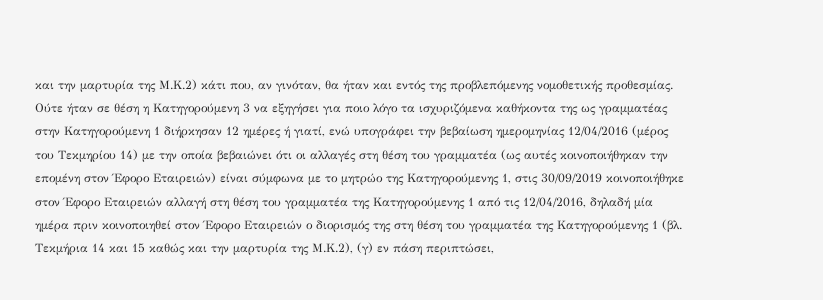και την μαρτυρία της Μ.Κ.2) κάτι που, αν γινόταν, θα ήταν και εντός της προβλεπόμενης νομοθετικής προθεσμίας. Ούτε ήταν σε θέση η Κατηγορούμενη 3 να εξηγήσει για ποιο λόγο τα ισχυριζόμενα καθήκοντα της ως γραμματέας στην Κατηγορούμενη 1 διήρκησαν 12 ημέρες ή γιατί, ενώ υπογράφει την βεβαίωση ημερομηνίας 12/04/2016 (μέρος του Τεκμηρίου 14) με την οποία βεβαιώνει ότι οι αλλαγές στη θέση του γραμματέα (ως αυτές κοινοποιήθηκαν την επομένη στον Έφορο Εταιρειών) είναι σύμφωνα με το μητρώο της Κατηγορούμενης 1, στις 30/09/2019 κοινοποιήθηκε στον Έφορο Εταιρειών αλλαγή στη θέση του γραμματέα της Κατηγορούμενης 1 από τις 12/04/2016, δηλαδή μία ημέρα πριν κοινοποιηθεί στον Έφορο Εταιρειών ο διορισμός της στη θέση του γραμματέα της Κατηγορούμενης 1 (βλ. Τεκμήρια 14 και 15 καθώς και την μαρτυρία της Μ.Κ.2), (γ) εν πάση περιπτώσει,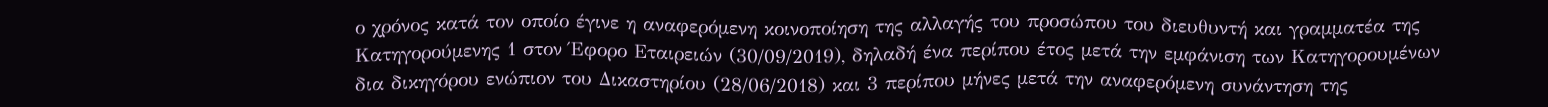ο χρόνος κατά τον οποίο έγινε η αναφερόμενη κοινοποίηση της αλλαγής του προσώπου του διευθυντή και γραμματέα της Κατηγορούμενης 1 στον Έφορο Εταιρειών (30/09/2019), δηλαδή ένα περίπου έτος μετά την εμφάνιση των Κατηγορουμένων δια δικηγόρου ενώπιον του Δικαστηρίου (28/06/2018) και 3 περίπου μήνες μετά την αναφερόμενη συνάντηση της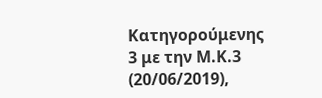Κατηγορούμενης 3 με την Μ.Κ.3 (20/06/2019),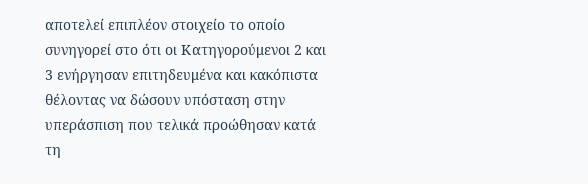αποτελεί επιπλέον στοιχείο το οποίο συνηγορεί στο ότι οι Κατηγορούμενοι 2 και 3 ενήργησαν επιτηδευμένα και κακόπιστα θέλοντας να δώσουν υπόσταση στην υπεράσπιση που τελικά προώθησαν κατά τη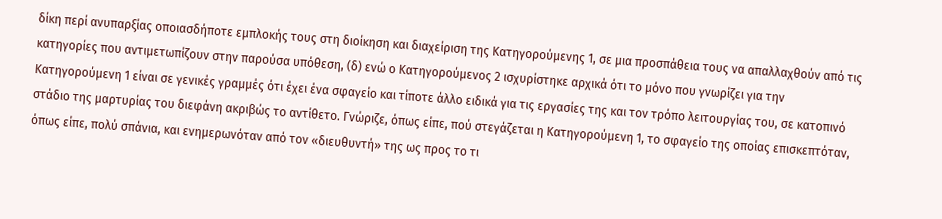δίκη περί ανυπαρξίας οποιασδήποτε εμπλοκής τους στη διοίκηση και διαχείριση της Κατηγορούμενης 1, σε μια προσπάθεια τους να απαλλαχθούν από τις κατηγορίες που αντιμετωπίζουν στην παρούσα υπόθεση, (δ) ενώ ο Κατηγορούμενος 2 ισχυρίστηκε αρχικά ότι το μόνο που γνωρίζει για την Κατηγορούμενη 1 είναι σε γενικές γραμμές ότι έχει ένα σφαγείο και τίποτε άλλο ειδικά για τις εργασίες της και τον τρόπο λειτουργίας του, σε κατοπινό στάδιο της μαρτυρίας του διεφάνη ακριβώς το αντίθετο. Γνώριζε, όπως είπε, πού στεγάζεται η Κατηγορούμενη 1, το σφαγείο της οποίας επισκεπτόταν, όπως είπε, πολύ σπάνια, και ενημερωνόταν από τον «διευθυντή» της ως προς το τι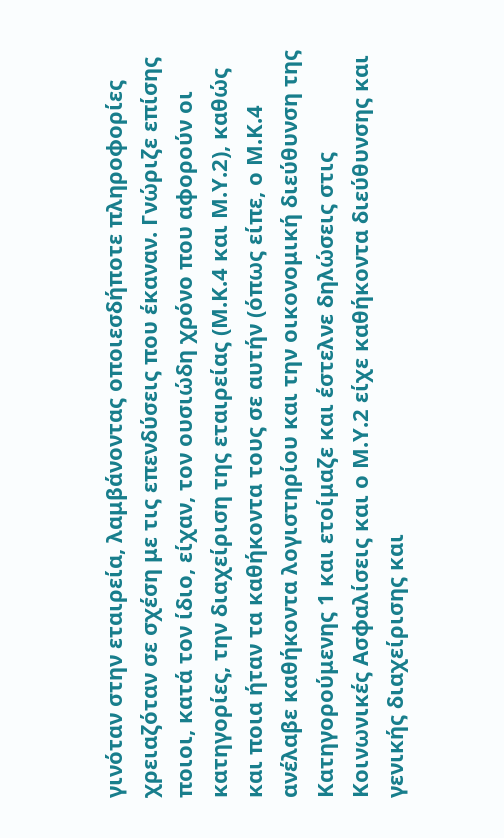γινόταν στην εταιρεία, λαμβάνοντας οποιεσδήποτε πληροφορίες χρειαζόταν σε σχέση με τις επενδύσεις που έκαναν. Γνώριζε επίσης ποιοι, κατά τον ίδιο, είχαν, τον ουσιώδη χρόνο που αφορούν οι κατηγορίες, την διαχείριση της εταιρείας (Μ.Κ.4 και Μ.Υ.2), καθώς και ποια ήταν τα καθήκοντα τους σε αυτήν (όπως είπε, ο Μ.Κ.4 ανέλαβε καθήκοντα λογιστηρίου και την οικονομική διεύθυνση της Κατηγορούμενης 1 και ετοίμαζε και έστελνε δηλώσεις στις Κοινωνικές Ασφαλίσεις και ο Μ.Υ.2 είχε καθήκοντα διεύθυνσης και γενικής διαχείρισης και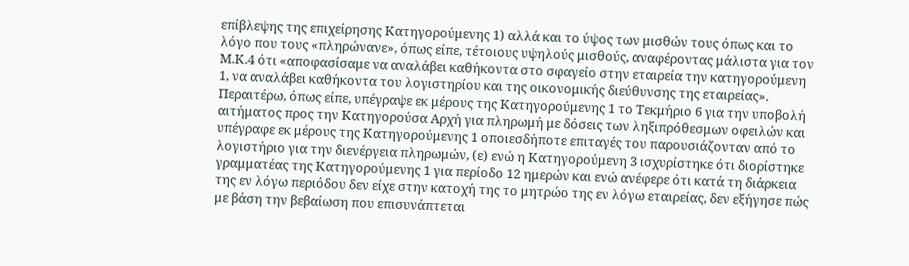επίβλεψης της επιχείρησης Κατηγορούμενης 1) αλλά και το ύψος των μισθών τους όπως και το λόγο που τους «πληρώνανε», όπως είπε, τέτοιους υψηλούς μισθούς, αναφέροντας μάλιστα για τον Μ.Κ.4 ότι «αποφασίσαμε να αναλάβει καθήκοντα στο σφαγείο στην εταιρεία την κατηγορούμενη 1, να αναλάβει καθήκοντα του λογιστηρίου και της οικονομικής διεύθυνσης της εταιρείας». Περαιτέρω, όπως είπε, υπέγραψε εκ μέρους της Κατηγορούμενης 1 το Τεκμήριο 6 για την υποβολή αιτήματος προς την Κατηγορούσα Αρχή για πληρωμή με δόσεις των ληξιπρόθεσμων οφειλών και υπέγραφε εκ μέρους της Κατηγορούμενης 1 οποιεσδήποτε επιταγές του παρουσιάζονταν από το λογιστήριο για την διενέργεια πληρωμών, (ε) ενώ η Κατηγορούμενη 3 ισχυρίστηκε ότι διορίστηκε γραμματέας της Κατηγορούμενης 1 για περίοδο 12 ημερών και ενώ ανέφερε ότι κατά τη διάρκεια της εν λόγω περιόδου δεν είχε στην κατοχή της το μητρώο της εν λόγω εταιρείας, δεν εξήγησε πώς με βάση την βεβαίωση που επισυνάπτεται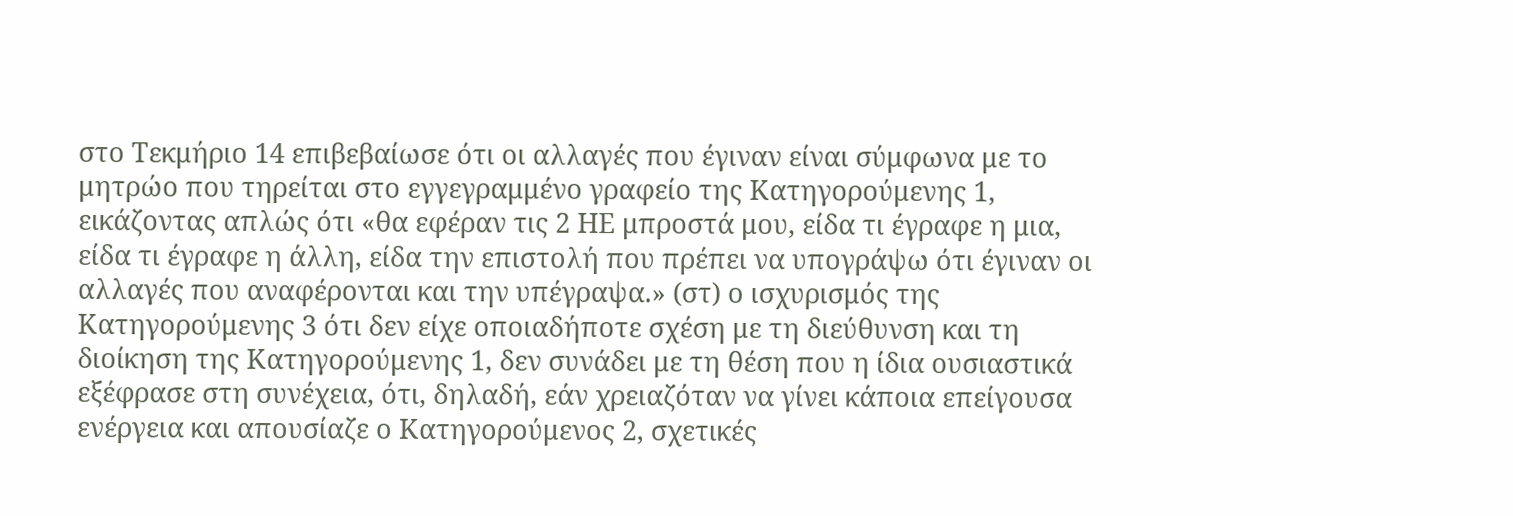στο Τεκμήριο 14 επιβεβαίωσε ότι οι αλλαγές που έγιναν είναι σύμφωνα με το μητρώο που τηρείται στο εγγεγραμμένο γραφείο της Κατηγορούμενης 1, εικάζοντας απλώς ότι «θα εφέραν τις 2 ΗΕ μπροστά μου, είδα τι έγραφε η μια, είδα τι έγραφε η άλλη, είδα την επιστολή που πρέπει να υπογράψω ότι έγιναν οι αλλαγές που αναφέρονται και την υπέγραψα.» (στ) ο ισχυρισμός της Κατηγορούμενης 3 ότι δεν είχε οποιαδήποτε σχέση με τη διεύθυνση και τη διοίκηση της Κατηγορούμενης 1, δεν συνάδει με τη θέση που η ίδια ουσιαστικά εξέφρασε στη συνέχεια, ότι, δηλαδή, εάν χρειαζόταν να γίνει κάποια επείγουσα ενέργεια και απουσίαζε ο Κατηγορούμενος 2, σχετικές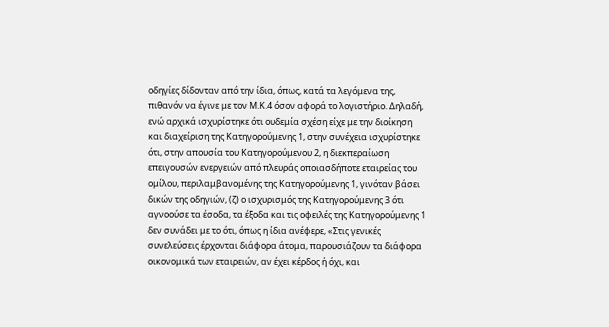οδηγίες δίδονταν από την ίδια, όπως, κατά τα λεγόμενα της, πιθανόν να έγινε με τον Μ.Κ.4 όσον αφορά το λογιστήριο. Δηλαδή, ενώ αρχικά ισχυρίστηκε ότι ουδεμία σχέση είχε με την διοίκηση και διαχείριση της Κατηγορούμενης 1, στην συνέχεια ισχυρίστηκε ότι, στην απουσία του Κατηγορούμενου 2, η διεκπεραίωση επειγουσών ενεργειών από πλευράς οποιασδήποτε εταιρείας του ομίλου, περιλαμβανομένης της Κατηγορούμενης 1, γινόταν βάσει δικών της οδηγιών, (ζ) ο ισχυρισμός της Κατηγορούμενης 3 ότι αγνοούσε τα έσοδα, τα έξοδα και τις οφειλές της Κατηγορούμενης 1 δεν συνάδει με το ότι, όπως η ίδια ανέφερε, «Στις γενικές συνελεύσεις έρχονται διάφορα άτομα, παρουσιάζουν τα διάφορα οικονομικά των εταιρειών, αν έχει κέρδος ή όχι, και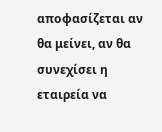αποφασίζεται αν θα μείνει, αν θα συνεχίσει η εταιρεία να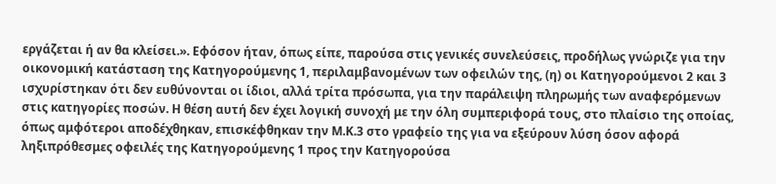εργάζεται ή αν θα κλείσει.». Εφόσον ήταν, όπως είπε, παρούσα στις γενικές συνελεύσεις, προδήλως γνώριζε για την οικονομική κατάσταση της Κατηγορούμενης 1, περιλαμβανομένων των οφειλών της, (η) οι Κατηγορούμενοι 2 και 3 ισχυρίστηκαν ότι δεν ευθύνονται οι ίδιοι, αλλά τρίτα πρόσωπα, για την παράλειψη πληρωμής των αναφερόμενων στις κατηγορίες ποσών. Η θέση αυτή δεν έχει λογική συνοχή με την όλη συμπεριφορά τους, στο πλαίσιο της οποίας, όπως αμφότεροι αποδέχθηκαν, επισκέφθηκαν την Μ.Κ.3 στο γραφείο της για να εξεύρουν λύση όσον αφορά ληξιπρόθεσμες οφειλές της Κατηγορούμενης 1 προς την Κατηγορούσα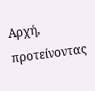Αρχή, προτείνοντας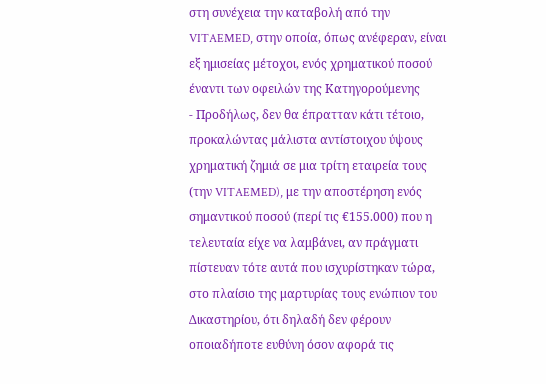στη συνέχεια την καταβολή από την VITAEMED, στην οποία, όπως ανέφεραν, είναι εξ ημισείας μέτοχοι, ενός χρηματικού ποσού έναντι των οφειλών της Κατηγορούμενης
- Προδήλως, δεν θα έπρατταν κάτι τέτοιο, προκαλώντας μάλιστα αντίστοιχου ύψους χρηματική ζημιά σε μια τρίτη εταιρεία τους (την VITAEMED), με την αποστέρηση ενός σημαντικού ποσού (περί τις €155.000) που η τελευταία είχε να λαμβάνει, αν πράγματι πίστευαν τότε αυτά που ισχυρίστηκαν τώρα, στο πλαίσιο της μαρτυρίας τους ενώπιον του Δικαστηρίου, ότι δηλαδή δεν φέρουν οποιαδήποτε ευθύνη όσον αφορά τις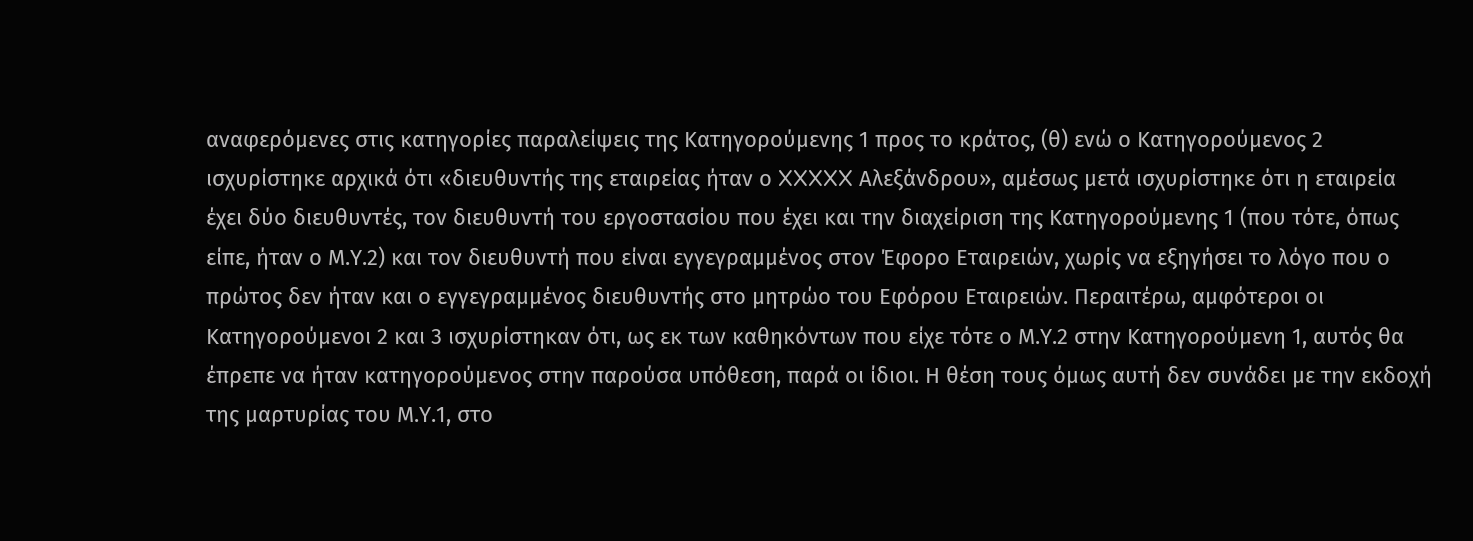αναφερόμενες στις κατηγορίες παραλείψεις της Κατηγορούμενης 1 προς το κράτος, (θ) ενώ ο Κατηγορούμενος 2 ισχυρίστηκε αρχικά ότι «διευθυντής της εταιρείας ήταν ο XXXXX Αλεξάνδρου», αμέσως μετά ισχυρίστηκε ότι η εταιρεία έχει δύο διευθυντές, τον διευθυντή του εργοστασίου που έχει και την διαχείριση της Κατηγορούμενης 1 (που τότε, όπως είπε, ήταν ο Μ.Υ.2) και τον διευθυντή που είναι εγγεγραμμένος στον Έφορο Εταιρειών, χωρίς να εξηγήσει το λόγο που ο πρώτος δεν ήταν και ο εγγεγραμμένος διευθυντής στο μητρώο του Εφόρου Εταιρειών. Περαιτέρω, αμφότεροι οι Κατηγορούμενοι 2 και 3 ισχυρίστηκαν ότι, ως εκ των καθηκόντων που είχε τότε ο Μ.Υ.2 στην Κατηγορούμενη 1, αυτός θα έπρεπε να ήταν κατηγορούμενος στην παρούσα υπόθεση, παρά οι ίδιοι. Η θέση τους όμως αυτή δεν συνάδει με την εκδοχή της μαρτυρίας του Μ.Υ.1, στο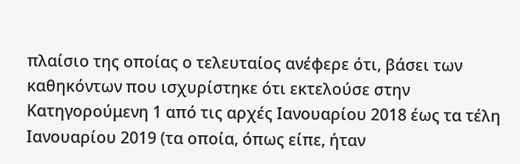πλαίσιο της οποίας ο τελευταίος ανέφερε ότι, βάσει των καθηκόντων που ισχυρίστηκε ότι εκτελούσε στην Κατηγορούμενη 1 από τις αρχές Ιανουαρίου 2018 έως τα τέλη Ιανουαρίου 2019 (τα οποία, όπως είπε, ήταν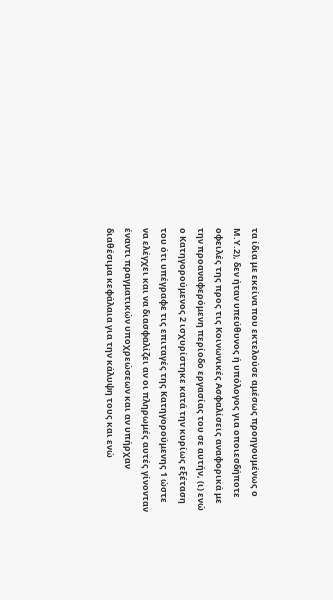τα ίδια με εκείνα που εκτελούσε αμέσως προηγουμένως ο Μ.Υ.2), δεν ήταν υπεύθυνος ή υπόλογος για οποιεσδήποτε οφειλές της προς τις Κοινωνικές Ασφαλίσεις αναφορικά με την προαναφερόμενη περίοδο εργασίας του σε αυτήν, (ι) ενώ ο Κατηγορούμενος 2 ισχυρίστηκε κατά την κυρίως εξέταση του ότι υπέγραφε τις επιταγές της Κατηγορούμενης 1 ώστε να ελέγχει και να διασφαλίζει αν οι πληρωμές αυτές γίνονταν έναντι πραγματικών υποχρεώσεων και αν υπήρχαν διαθέσιμα κεφάλαια για την κάλυψη τους και ενώ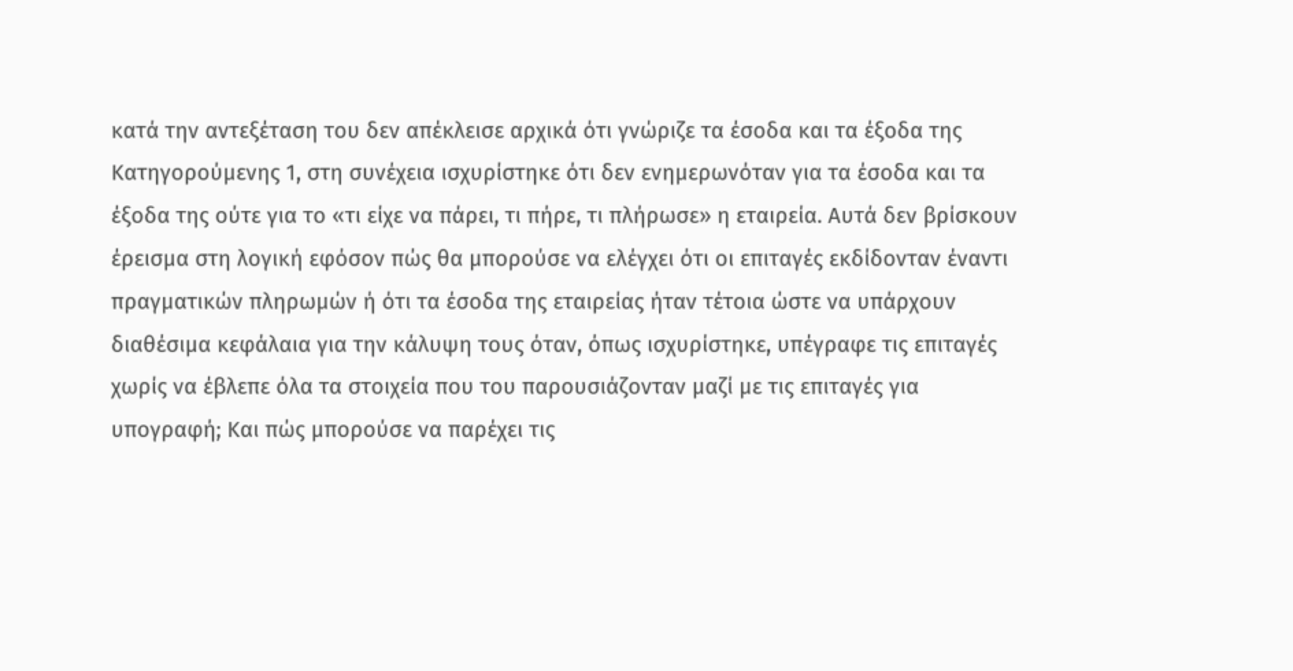κατά την αντεξέταση του δεν απέκλεισε αρχικά ότι γνώριζε τα έσοδα και τα έξοδα της Κατηγορούμενης 1, στη συνέχεια ισχυρίστηκε ότι δεν ενημερωνόταν για τα έσοδα και τα έξοδα της ούτε για το «τι είχε να πάρει, τι πήρε, τι πλήρωσε» η εταιρεία. Αυτά δεν βρίσκουν έρεισμα στη λογική εφόσον πώς θα μπορούσε να ελέγχει ότι οι επιταγές εκδίδονταν έναντι πραγματικών πληρωμών ή ότι τα έσοδα της εταιρείας ήταν τέτοια ώστε να υπάρχουν διαθέσιμα κεφάλαια για την κάλυψη τους όταν, όπως ισχυρίστηκε, υπέγραφε τις επιταγές χωρίς να έβλεπε όλα τα στοιχεία που του παρουσιάζονταν μαζί με τις επιταγές για υπογραφή; Και πώς μπορούσε να παρέχει τις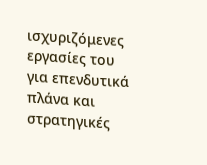ισχυριζόμενες εργασίες του για επενδυτικά πλάνα και στρατηγικές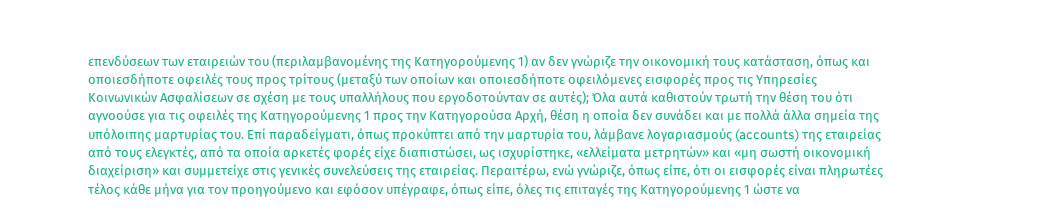επενδύσεων των εταιρειών του (περιλαμβανομένης της Κατηγορούμενης 1) αν δεν γνώριζε την οικονομική τους κατάσταση, όπως και οποιεσδήποτε οφειλές τους προς τρίτους (μεταξύ των οποίων και οποιεσδήποτε οφειλόμενες εισφορές προς τις Υπηρεσίες Κοινωνικών Ασφαλίσεων σε σχέση με τους υπαλλήλους που εργοδοτούνταν σε αυτές); Όλα αυτά καθιστούν τρωτή την θέση του ότι αγνοούσε για τις οφειλές της Κατηγορούμενης 1 προς την Κατηγορούσα Αρχή, θέση η οποία δεν συνάδει και με πολλά άλλα σημεία της υπόλοιπης μαρτυρίας του. Επί παραδείγματι, όπως προκύπτει από την μαρτυρία του, λάμβανε λογαριασμούς (accounts) της εταιρείας από τους ελεγκτές, από τα οποία αρκετές φορές είχε διαπιστώσει, ως ισχυρίστηκε, «ελλείματα μετρητών» και «μη σωστή οικονομική διαχείριση» και συμμετείχε στις γενικές συνελεύσεις της εταιρείας. Περαιτέρω, ενώ γνώριζε, όπως είπε, ότι οι εισφορές είναι πληρωτέες τέλος κάθε μήνα για τον προηγούμενο και εφόσον υπέγραφε, όπως είπε, όλες τις επιταγές της Κατηγορούμενης 1 ώστε να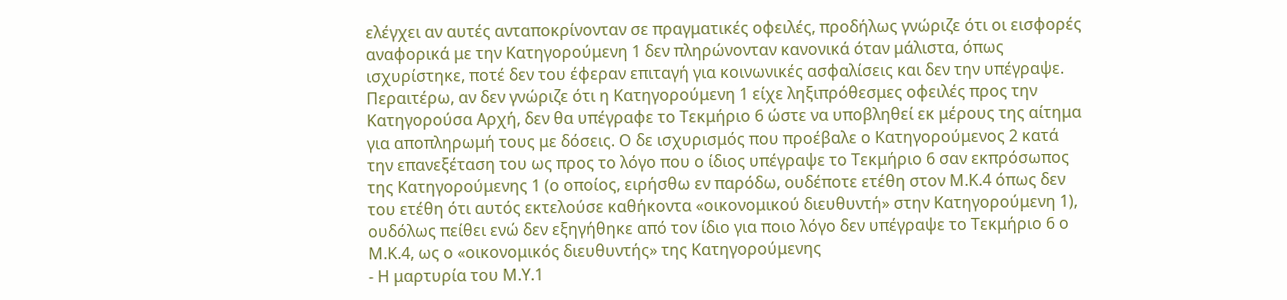ελέγχει αν αυτές ανταποκρίνονταν σε πραγματικές οφειλές, προδήλως γνώριζε ότι οι εισφορές αναφορικά με την Κατηγορούμενη 1 δεν πληρώνονταν κανονικά όταν μάλιστα, όπως ισχυρίστηκε, ποτέ δεν του έφεραν επιταγή για κοινωνικές ασφαλίσεις και δεν την υπέγραψε. Περαιτέρω, αν δεν γνώριζε ότι η Κατηγορούμενη 1 είχε ληξιπρόθεσμες οφειλές προς την Κατηγορούσα Αρχή, δεν θα υπέγραφε το Τεκμήριο 6 ώστε να υποβληθεί εκ μέρους της αίτημα για αποπληρωμή τους με δόσεις. Ο δε ισχυρισμός που προέβαλε ο Κατηγορούμενος 2 κατά την επανεξέταση του ως προς το λόγο που ο ίδιος υπέγραψε το Τεκμήριο 6 σαν εκπρόσωπος της Κατηγορούμενης 1 (ο οποίος, ειρήσθω εν παρόδω, ουδέποτε ετέθη στον Μ.Κ.4 όπως δεν του ετέθη ότι αυτός εκτελούσε καθήκοντα «οικονομικού διευθυντή» στην Κατηγορούμενη 1), ουδόλως πείθει ενώ δεν εξηγήθηκε από τον ίδιο για ποιο λόγο δεν υπέγραψε το Τεκμήριο 6 ο Μ.Κ.4, ως ο «οικονομικός διευθυντής» της Κατηγορούμενης
- Η μαρτυρία του Μ.Υ.1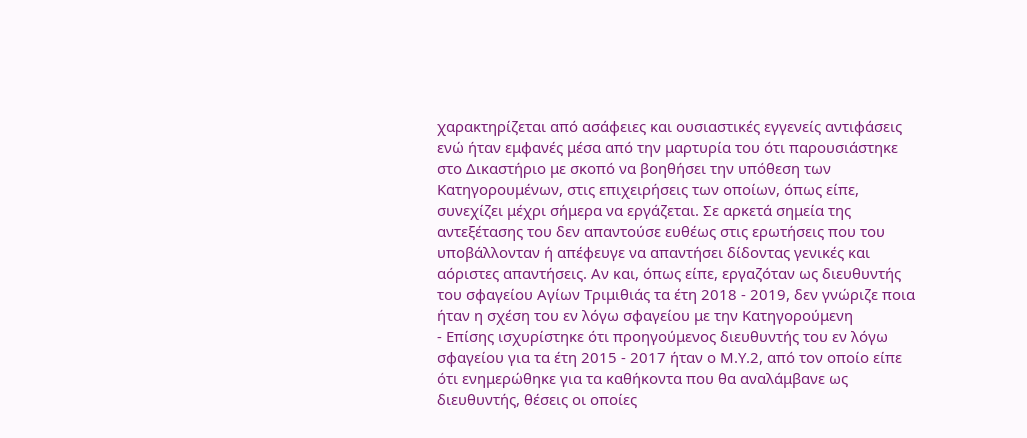χαρακτηρίζεται από ασάφειες και ουσιαστικές εγγενείς αντιφάσεις ενώ ήταν εμφανές μέσα από την μαρτυρία του ότι παρουσιάστηκε στο Δικαστήριο με σκοπό να βοηθήσει την υπόθεση των Κατηγορουμένων, στις επιχειρήσεις των οποίων, όπως είπε, συνεχίζει μέχρι σήμερα να εργάζεται. Σε αρκετά σημεία της αντεξέτασης του δεν απαντούσε ευθέως στις ερωτήσεις που του υποβάλλονταν ή απέφευγε να απαντήσει δίδοντας γενικές και αόριστες απαντήσεις. Αν και, όπως είπε, εργαζόταν ως διευθυντής του σφαγείου Αγίων Τριμιθιάς τα έτη 2018 - 2019, δεν γνώριζε ποια ήταν η σχέση του εν λόγω σφαγείου με την Κατηγορούμενη
- Επίσης ισχυρίστηκε ότι προηγούμενος διευθυντής του εν λόγω σφαγείου για τα έτη 2015 - 2017 ήταν ο Μ.Υ.2, από τον οποίο είπε ότι ενημερώθηκε για τα καθήκοντα που θα αναλάμβανε ως διευθυντής, θέσεις οι οποίες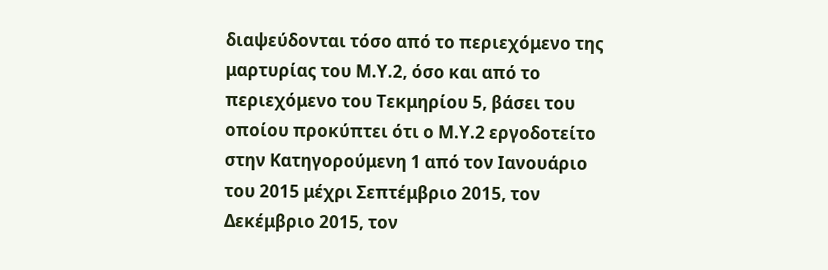διαψεύδονται τόσο από το περιεχόμενο της μαρτυρίας του Μ.Υ.2, όσο και από το περιεχόμενο του Τεκμηρίου 5, βάσει του οποίου προκύπτει ότι ο Μ.Υ.2 εργοδοτείτο στην Κατηγορούμενη 1 από τον Ιανουάριο του 2015 μέχρι Σεπτέμβριο 2015, τον Δεκέμβριο 2015, τον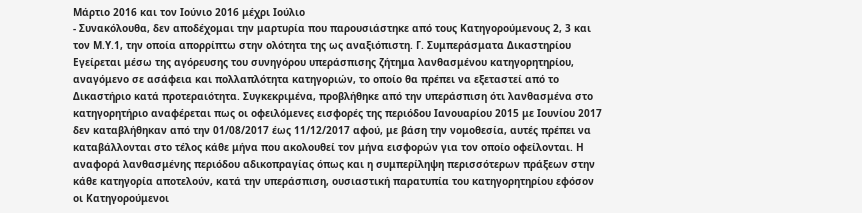Μάρτιο 2016 και τον Ιούνιο 2016 μέχρι Ιούλιο
- Συνακόλουθα, δεν αποδέχομαι την μαρτυρία που παρουσιάστηκε από τους Κατηγορούμενους 2, 3 και τον Μ.Υ.1, την οποία απορρίπτω στην ολότητα της ως αναξιόπιστη. Γ. Συμπεράσματα Δικαστηρίου Εγείρεται μέσω της αγόρευσης του συνηγόρου υπεράσπισης ζήτημα λανθασμένου κατηγορητηρίου, αναγόμενο σε ασάφεια και πολλαπλότητα κατηγοριών, το οποίο θα πρέπει να εξεταστεί από το Δικαστήριο κατά προτεραιότητα. Συγκεκριμένα, προβλήθηκε από την υπεράσπιση ότι λανθασμένα στο κατηγορητήριο αναφέρεται πως οι οφειλόμενες εισφορές της περιόδου Ιανουαρίου 2015 με Ιουνίου 2017 δεν καταβλήθηκαν από την 01/08/2017 έως 11/12/2017 αφού, με βάση την νομοθεσία, αυτές πρέπει να καταβάλλονται στο τέλος κάθε μήνα που ακολουθεί τον μήνα εισφορών για τον οποίο οφείλονται. Η αναφορά λανθασμένης περιόδου αδικοπραγίας όπως και η συμπερίληψη περισσότερων πράξεων στην κάθε κατηγορία αποτελούν, κατά την υπεράσπιση, ουσιαστική παρατυπία του κατηγορητηρίου εφόσον οι Κατηγορούμενοι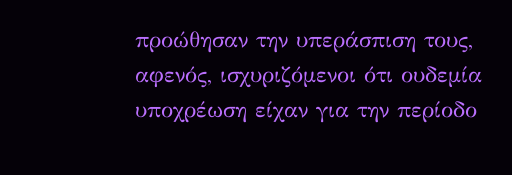προώθησαν την υπεράσπιση τους, αφενός, ισχυριζόμενοι ότι ουδεμία υποχρέωση είχαν για την περίοδο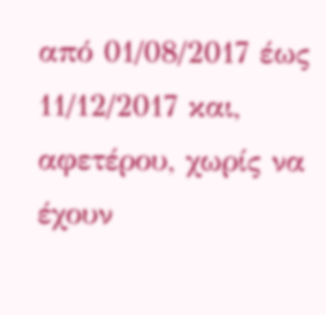από 01/08/2017 έως 11/12/2017 και, αφετέρου, χωρίς να έχουν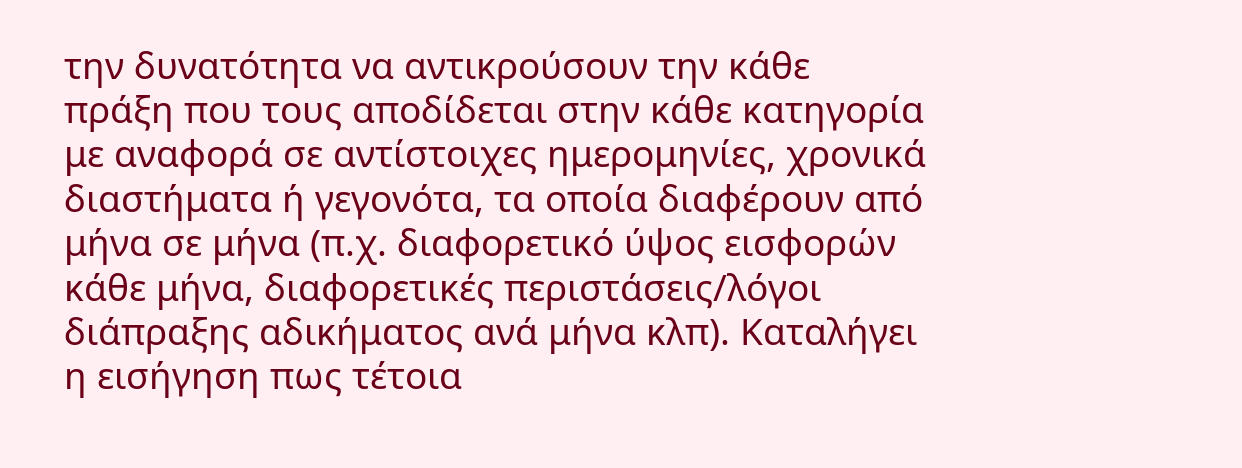την δυνατότητα να αντικρούσουν την κάθε πράξη που τους αποδίδεται στην κάθε κατηγορία με αναφορά σε αντίστοιχες ημερομηνίες, χρονικά διαστήματα ή γεγονότα, τα οποία διαφέρουν από μήνα σε μήνα (π.χ. διαφορετικό ύψος εισφορών κάθε μήνα, διαφορετικές περιστάσεις/λόγοι διάπραξης αδικήματος ανά μήνα κλπ). Καταλήγει η εισήγηση πως τέτοια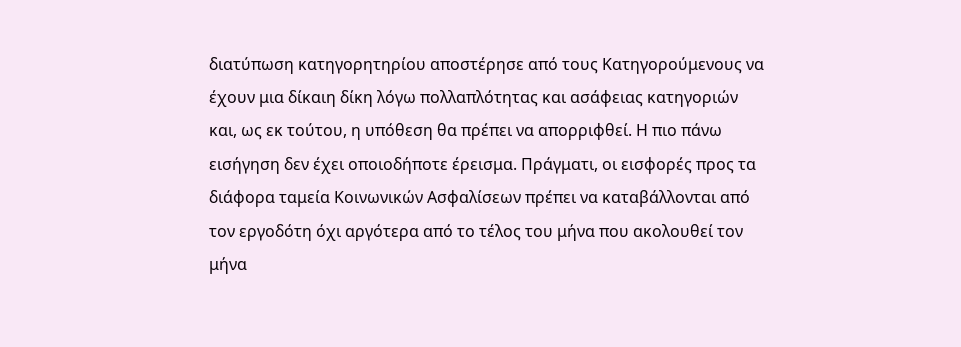διατύπωση κατηγορητηρίου αποστέρησε από τους Κατηγορούμενους να έχουν μια δίκαιη δίκη λόγω πολλαπλότητας και ασάφειας κατηγοριών και, ως εκ τούτου, η υπόθεση θα πρέπει να απορριφθεί. Η πιο πάνω εισήγηση δεν έχει οποιοδήποτε έρεισμα. Πράγματι, οι εισφορές προς τα διάφορα ταμεία Κοινωνικών Ασφαλίσεων πρέπει να καταβάλλονται από τον εργοδότη όχι αργότερα από το τέλος του μήνα που ακολουθεί τον μήνα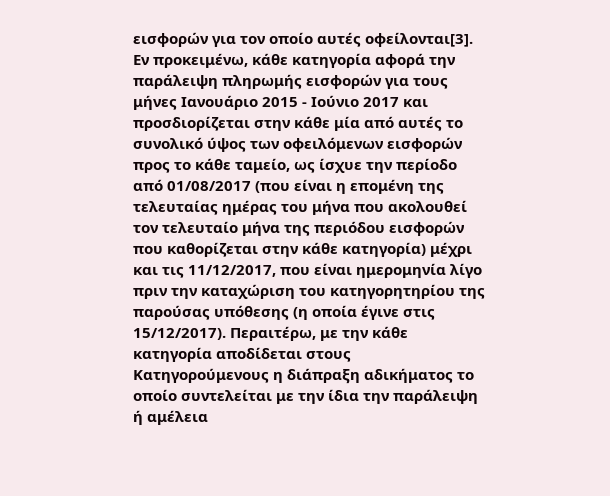εισφορών για τον οποίο αυτές οφείλονται[3]. Εν προκειμένω, κάθε κατηγορία αφορά την παράλειψη πληρωμής εισφορών για τους μήνες Ιανουάριο 2015 - Ιούνιο 2017 και προσδιορίζεται στην κάθε μία από αυτές το συνολικό ύψος των οφειλόμενων εισφορών προς το κάθε ταμείο, ως ίσχυε την περίοδο από 01/08/2017 (που είναι η επομένη της τελευταίας ημέρας του μήνα που ακολουθεί τον τελευταίο μήνα της περιόδου εισφορών που καθορίζεται στην κάθε κατηγορία) μέχρι και τις 11/12/2017, που είναι ημερομηνία λίγο πριν την καταχώριση του κατηγορητηρίου της παρούσας υπόθεσης (η οποία έγινε στις 15/12/2017). Περαιτέρω, με την κάθε κατηγορία αποδίδεται στους Κατηγορούμενους η διάπραξη αδικήματος το οποίο συντελείται με την ίδια την παράλειψη ή αμέλεια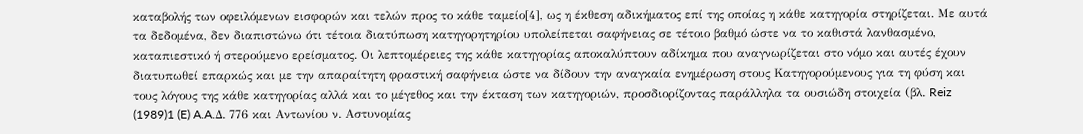καταβολής των οφειλόμενων εισφορών και τελών προς το κάθε ταμείο[4], ως η έκθεση αδικήματος επί της οποίας η κάθε κατηγορία στηρίζεται. Με αυτά τα δεδομένα, δεν διαπιστώνω ότι τέτοια διατύπωση κατηγορητηρίου υπολείπεται σαφήνειας σε τέτοιο βαθμό ώστε να το καθιστά λανθασμένο, καταπιεστικό ή στερούμενο ερείσματος. Οι λεπτομέρειες της κάθε κατηγορίας αποκαλύπτουν αδίκημα που αναγνωρίζεται στο νόμο και αυτές έχουν διατυπωθεί επαρκώς και με την απαραίτητη φραστική σαφήνεια ώστε να δίδουν την αναγκαία ενημέρωση στους Κατηγορούμενους για τη φύση και τους λόγους της κάθε κατηγορίας αλλά και το μέγεθος και την έκταση των κατηγοριών, προσδιορίζοντας παράλληλα τα ουσιώδη στοιχεία (βλ. Reiz
(1989)1 (E) A.A.Δ. 776 και Αντωνίου ν. Αστυνομίας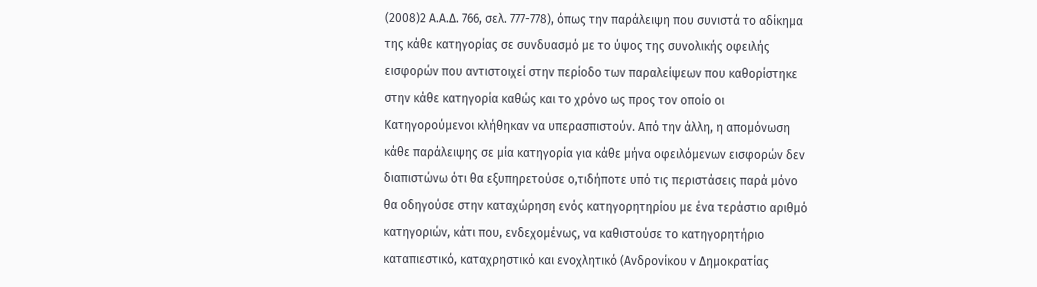(2008)2 Α.Α.Δ. 766, σελ. 777-778), όπως την παράλειψη που συνιστά το αδίκημα της κάθε κατηγορίας σε συνδυασμό με το ύψος της συνολικής οφειλής εισφορών που αντιστοιχεί στην περίοδο των παραλείψεων που καθορίστηκε στην κάθε κατηγορία καθώς και το χρόνο ως προς τον οποίο οι Κατηγορούμενοι κλήθηκαν να υπερασπιστούν. Από την άλλη, η απομόνωση κάθε παράλειψης σε μία κατηγορία για κάθε μήνα οφειλόμενων εισφορών δεν διαπιστώνω ότι θα εξυπηρετούσε ο,τιδήποτε υπό τις περιστάσεις παρά μόνο θα οδηγούσε στην καταχώρηση ενός κατηγορητηρίου με ένα τεράστιο αριθμό κατηγοριών, κάτι που, ενδεχομένως, να καθιστούσε το κατηγορητήριο καταπιεστικό, καταχρηστικό και ενοχλητικό (Ανδρονίκου ν Δημοκρατίας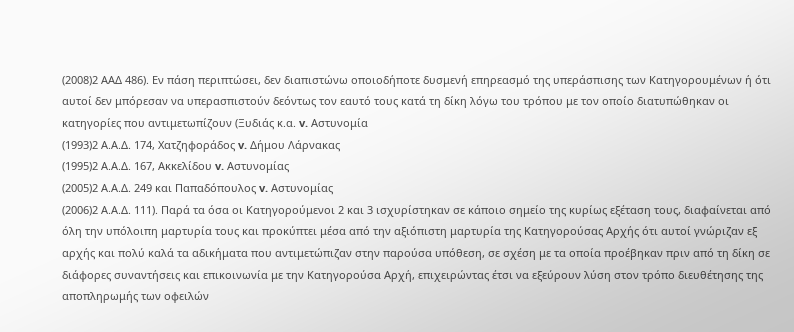(2008)2 ΑΑΔ 486). Εν πάση περιπτώσει, δεν διαπιστώνω οποιοδήποτε δυσμενή επηρεασμό της υπεράσπισης των Κατηγορουμένων ή ότι αυτοί δεν μπόρεσαν να υπερασπιστούν δεόντως τον εαυτό τους κατά τη δίκη λόγω του τρόπου με τον οποίο διατυπώθηκαν οι κατηγορίες που αντιμετωπίζουν (Ξυδιάς κ.α. v. Αστυνομία
(1993)2 Α.Α.Δ. 174, Χατζηφοράδος v. Δήμου Λάρνακας
(1995)2 Α.Α.Δ. 167, Ακκελίδου v. Αστυνομίας
(2005)2 Α.Α.Δ. 249 και Παπαδόπουλος v. Αστυνομίας
(2006)2 Α.Α.Δ. 111). Παρά τα όσα οι Κατηγορούμενοι 2 και 3 ισχυρίστηκαν σε κάποιο σημείο της κυρίως εξέταση τους, διαφαίνεται από όλη την υπόλοιπη μαρτυρία τους και προκύπτει μέσα από την αξιόπιστη μαρτυρία της Κατηγορούσας Αρχής ότι αυτοί γνώριζαν εξ αρχής και πολύ καλά τα αδικήματα που αντιμετώπιζαν στην παρούσα υπόθεση, σε σχέση με τα οποία προέβηκαν πριν από τη δίκη σε διάφορες συναντήσεις και επικοινωνία με την Κατηγορούσα Αρχή, επιχειρώντας έτσι να εξεύρουν λύση στον τρόπο διευθέτησης της αποπληρωμής των οφειλών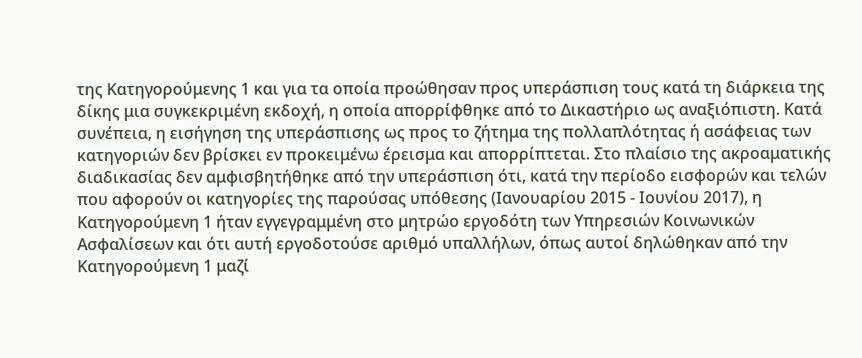της Κατηγορούμενης 1 και για τα οποία προώθησαν προς υπεράσπιση τους κατά τη διάρκεια της δίκης μια συγκεκριμένη εκδοχή, η οποία απορρίφθηκε από το Δικαστήριο ως αναξιόπιστη. Κατά συνέπεια, η εισήγηση της υπεράσπισης ως προς το ζήτημα της πολλαπλότητας ή ασάφειας των κατηγοριών δεν βρίσκει εν προκειμένω έρεισμα και απορρίπτεται. Στο πλαίσιο της ακροαματικής διαδικασίας δεν αμφισβητήθηκε από την υπεράσπιση ότι, κατά την περίοδο εισφορών και τελών που αφορούν οι κατηγορίες της παρούσας υπόθεσης (Ιανουαρίου 2015 - Ιουνίου 2017), η Κατηγορούμενη 1 ήταν εγγεγραμμένη στο μητρώο εργοδότη των Υπηρεσιών Κοινωνικών Ασφαλίσεων και ότι αυτή εργοδοτούσε αριθμό υπαλλήλων, όπως αυτοί δηλώθηκαν από την Κατηγορούμενη 1 μαζί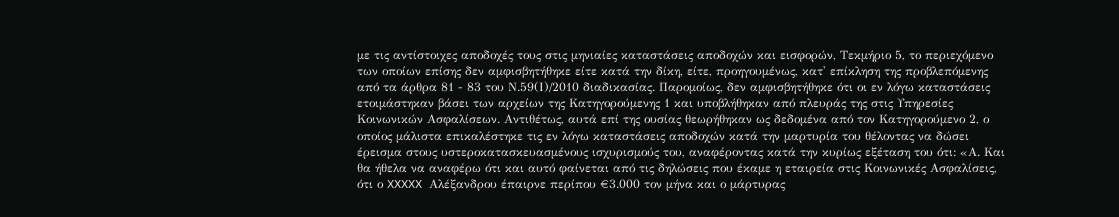με τις αντίστοιχες αποδοχές τους στις μηνιαίες καταστάσεις αποδοχών και εισφορών, Τεκμήριο 5, το περιεχόμενο των οποίων επίσης δεν αμφισβητήθηκε είτε κατά την δίκη, είτε, προηγουμένως, κατ' επίκληση της προβλεπόμενης από τα άρθρα 81 - 83 του Ν.59(Ι)/2010 διαδικασίας. Παρομοίως, δεν αμφισβητήθηκε ότι οι εν λόγω καταστάσεις ετοιμάστηκαν βάσει των αρχείων της Κατηγορούμενης 1 και υποβλήθηκαν από πλευράς της στις Υπηρεσίες Κοινωνικών Ασφαλίσεων. Αντιθέτως, αυτά επί της ουσίας θεωρήθηκαν ως δεδομένα από τον Κατηγορούμενο 2, ο οποίος μάλιστα επικαλέστηκε τις εν λόγω καταστάσεις αποδοχών κατά την μαρτυρία του θέλοντας να δώσει έρεισμα στους υστεροκατασκευασμένους ισχυρισμούς του, αναφέροντας κατά την κυρίως εξέταση του ότι: «Α. Και θα ήθελα να αναφέρω ότι και αυτό φαίνεται από τις δηλώσεις που έκαμε η εταιρεία στις Κοινωνικές Ασφαλίσεις, ότι ο XXXXX Αλέξανδρου έπαιρνε περίπου €3.000 τον μήνα και ο μάρτυρας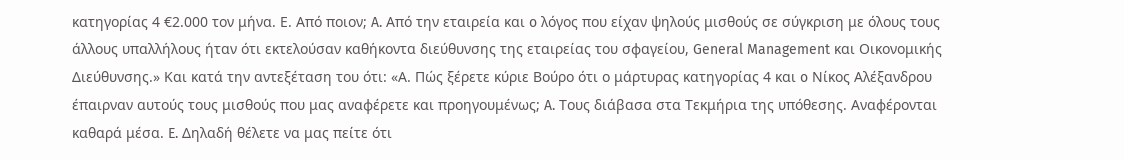κατηγορίας 4 €2.000 τον μήνα. Ε. Από ποιον; A. Από την εταιρεία και o λόγος που είχαν ψηλούς μισθούς σε σύγκριση με όλους τους άλλους υπαλλήλους ήταν ότι εκτελούσαν καθήκοντα διεύθυνσης της εταιρείας του σφαγείου, General Management και Οικονομικής Διεύθυνσης.» Και κατά την αντεξέταση του ότι: «Α. Πώς ξέρετε κύριε Βούρο ότι ο μάρτυρας κατηγορίας 4 και o Νίκος Αλέξανδρου έπαιρναν αυτούς τους μισθούς που μας αναφέρετε και προηγουμένως; A. Τους διάβασα στα Τεκμήρια της υπόθεσης. Αναφέρονται καθαρά μέσα. E. Δηλαδή θέλετε να μας πείτε ότι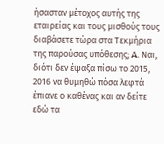ήσασταν μέτοχος αυτής της εταιρείας και τους μισθούς τους διαβάσετε τώρα στα Τεκμήρια της παρούσας υπόθεσης; A. Ναι, διότι δεν έψαξα πίσω το 2015, 2016 να θυμηθώ πόσα λεφτά έπιανε ο καθένας και αν δείτε εδώ τα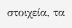στοιχεία, τα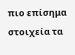πιο επίσημα στοιχεία τα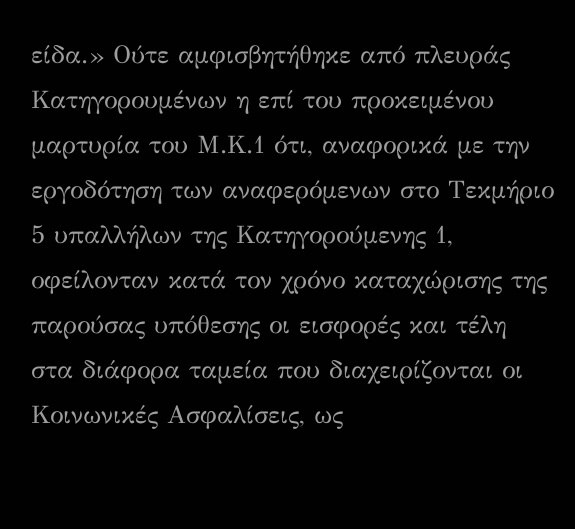είδα.» Ούτε αμφισβητήθηκε από πλευράς Κατηγορουμένων η επί του προκειμένου μαρτυρία του Μ.Κ.1 ότι, αναφορικά με την εργοδότηση των αναφερόμενων στο Τεκμήριο 5 υπαλλήλων της Κατηγορούμενης 1, οφείλονταν κατά τον χρόνο καταχώρισης της παρούσας υπόθεσης οι εισφορές και τέλη στα διάφορα ταμεία που διαχειρίζονται οι Κοινωνικές Ασφαλίσεις, ως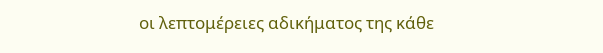οι λεπτομέρειες αδικήματος της κάθε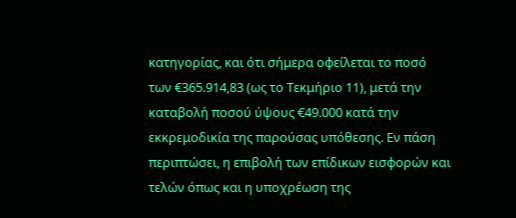κατηγορίας, και ότι σήμερα οφείλεται το ποσό των €365.914,83 (ως το Τεκμήριο 11), μετά την καταβολή ποσού ύψους €49.000 κατά την εκκρεμοδικία της παρούσας υπόθεσης. Εν πάση περιπτώσει, η επιβολή των επίδικων εισφορών και τελών όπως και η υποχρέωση της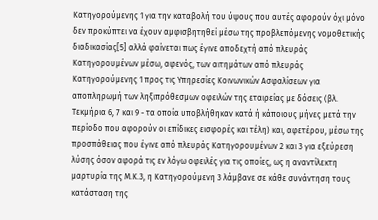Κατηγορούμενης 1 για την καταβολή του ύψους που αυτές αφορούν όχι μόνο δεν προκύπτει να έχουν αμφισβητηθεί μέσω της προβλεπόμενης νομοθετικής διαδικασίας[5] αλλά φαίνεται πως έγινε αποδεχτή από πλευράς Κατηγορουμένων μέσω, αφενός, των αιτημάτων από πλευράς Κατηγορούμενης 1 προς τις Υπηρεσίες Κοινωνικών Ασφαλίσεων για αποπληρωμή των ληξιπρόθεσμων οφειλών της εταιρείας με δόσεις (βλ. Τεκμήρια 6, 7 και 9 - τα οποία υποβλήθηκαν κατά ή κάποιους μήνες μετά την περίοδο που αφορούν οι επίδικες εισφορές και τέλη) και, αφετέρου, μέσω της προσπάθειας που έγινε από πλευράς Κατηγορουμένων 2 και 3 για εξεύρεση λύσης όσον αφορά τις εν λόγω οφειλές για τις οποίες, ως η αναντίλεκτη μαρτυρία της Μ.Κ.3, η Κατηγορούμενη 3 λάμβανε σε κάθε συνάντηση τους κατάσταση της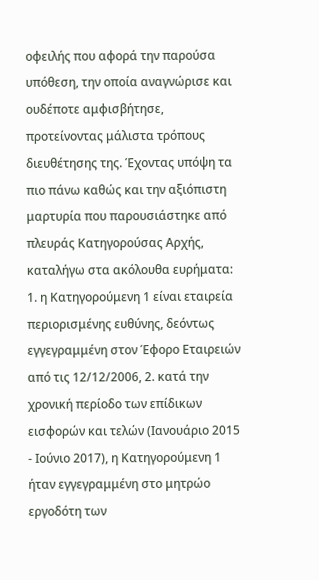οφειλής που αφορά την παρούσα υπόθεση, την οποία αναγνώρισε και ουδέποτε αμφισβήτησε, προτείνοντας μάλιστα τρόπους διευθέτησης της. Έχοντας υπόψη τα πιο πάνω καθώς και την αξιόπιστη μαρτυρία που παρουσιάστηκε από πλευράς Κατηγορούσας Αρχής, καταλήγω στα ακόλουθα ευρήματα: 1. η Κατηγορούμενη 1 είναι εταιρεία περιορισμένης ευθύνης, δεόντως εγγεγραμμένη στον Έφορο Εταιρειών από τις 12/12/2006, 2. κατά την χρονική περίοδο των επίδικων εισφορών και τελών (Ιανουάριο 2015 - Ιούνιο 2017), η Κατηγορούμενη 1 ήταν εγγεγραμμένη στο μητρώο εργοδότη των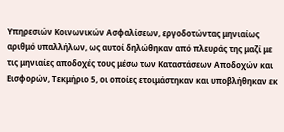Υπηρεσιών Κοινωνικών Ασφαλίσεων, εργοδοτώντας μηνιαίως αριθμό υπαλλήλων, ως αυτοί δηλώθηκαν από πλευράς της μαζί με τις μηνιαίες αποδοχές τους μέσω των Καταστάσεων Αποδοχών και Εισφορών, Τεκμήριο 5, οι οποίες ετοιμάστηκαν και υποβλήθηκαν εκ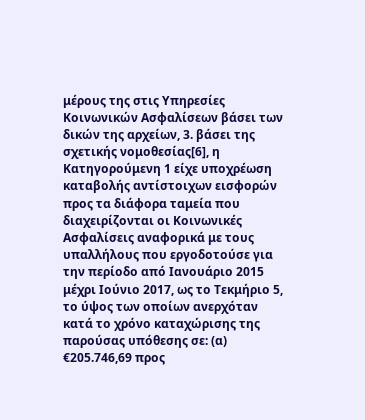μέρους της στις Υπηρεσίες Κοινωνικών Ασφαλίσεων βάσει των δικών της αρχείων, 3. βάσει της σχετικής νομοθεσίας[6], η Κατηγορούμενη 1 είχε υποχρέωση καταβολής αντίστοιχων εισφορών προς τα διάφορα ταμεία που διαχειρίζονται οι Κοινωνικές Ασφαλίσεις αναφορικά με τους υπαλλήλους που εργοδοτούσε για την περίοδο από Ιανουάριο 2015 μέχρι Ιούνιο 2017, ως το Τεκμήριο 5, το ύψος των οποίων ανερχόταν κατά το χρόνο καταχώρισης της παρούσας υπόθεσης σε: (α) €205.746,69 προς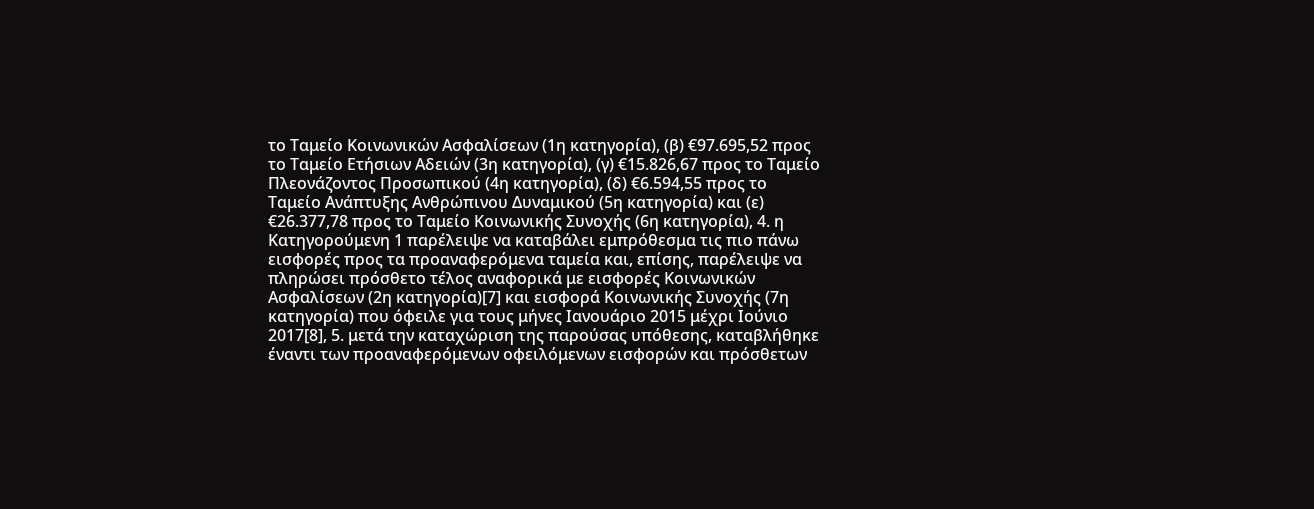το Ταμείο Κοινωνικών Ασφαλίσεων (1η κατηγορία), (β) €97.695,52 προς το Ταμείο Ετήσιων Αδειών (3η κατηγορία), (γ) €15.826,67 προς το Ταμείο Πλεονάζοντος Προσωπικού (4η κατηγορία), (δ) €6.594,55 προς το Ταμείο Ανάπτυξης Ανθρώπινου Δυναμικού (5η κατηγορία) και (ε) €26.377,78 προς το Ταμείο Κοινωνικής Συνοχής (6η κατηγορία), 4. η Κατηγορούμενη 1 παρέλειψε να καταβάλει εμπρόθεσμα τις πιο πάνω εισφορές προς τα προαναφερόμενα ταμεία και, επίσης, παρέλειψε να πληρώσει πρόσθετο τέλος αναφορικά με εισφορές Κοινωνικών Ασφαλίσεων (2η κατηγορία)[7] και εισφορά Κοινωνικής Συνοχής (7η κατηγορία) που όφειλε για τους μήνες Ιανουάριο 2015 μέχρι Ιούνιο 2017[8], 5. μετά την καταχώριση της παρούσας υπόθεσης, καταβλήθηκε έναντι των προαναφερόμενων οφειλόμενων εισφορών και πρόσθετων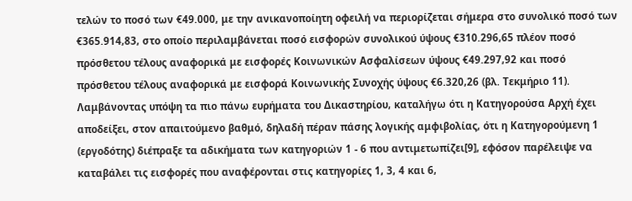τελών το ποσό των €49.000, με την ανικανοποίητη οφειλή να περιορίζεται σήμερα στο συνολικό ποσό των €365.914,83, στο οποίο περιλαμβάνεται ποσό εισφορών συνολικού ύψους €310.296,65 πλέον ποσό πρόσθετου τέλους αναφορικά με εισφορές Κοινωνικών Ασφαλίσεων ύψους €49.297,92 και ποσό πρόσθετου τέλους αναφορικά με εισφορά Κοινωνικής Συνοχής ύψους €6.320,26 (βλ. Τεκμήριο 11). Λαμβάνοντας υπόψη τα πιο πάνω ευρήματα του Δικαστηρίου, καταλήγω ότι η Κατηγορούσα Αρχή έχει αποδείξει, στον απαιτούμενο βαθμό, δηλαδή πέραν πάσης λογικής αμφιβολίας, ότι η Κατηγορούμενη 1 (εργοδότης) διέπραξε τα αδικήματα των κατηγοριών 1 - 6 που αντιμετωπίζει[9], εφόσον παρέλειψε να καταβάλει τις εισφορές που αναφέρονται στις κατηγορίες 1, 3, 4 και 6,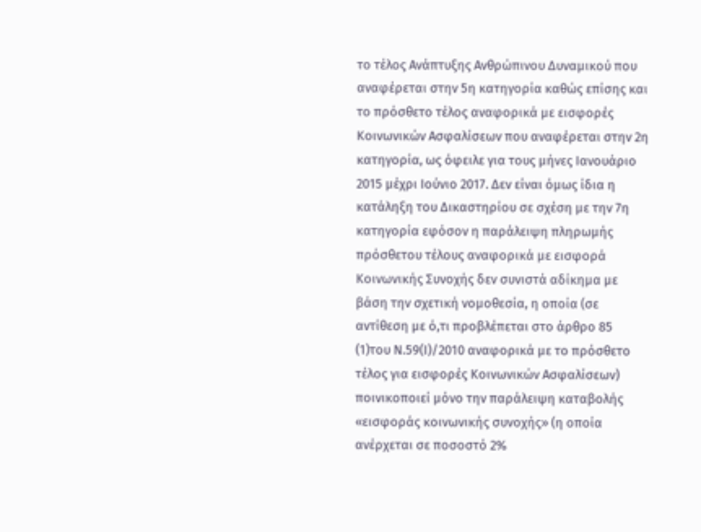το τέλος Ανάπτυξης Ανθρώπινου Δυναμικού που αναφέρεται στην 5η κατηγορία καθώς επίσης και το πρόσθετο τέλος αναφορικά με εισφορές Κοινωνικών Ασφαλίσεων που αναφέρεται στην 2η κατηγορία, ως όφειλε για τους μήνες Ιανουάριο 2015 μέχρι Ιούνιο 2017. Δεν είναι όμως ίδια η κατάληξη του Δικαστηρίου σε σχέση με την 7η κατηγορία εφόσον η παράλειψη πληρωμής πρόσθετου τέλους αναφορικά με εισφορά Κοινωνικής Συνοχής δεν συνιστά αδίκημα με βάση την σχετική νομοθεσία, η οποία (σε αντίθεση με ό,τι προβλέπεται στο άρθρο 85
(1)του Ν.59(Ι)/2010 αναφορικά με το πρόσθετο τέλος για εισφορές Κοινωνικών Ασφαλίσεων) ποινικοποιεί μόνο την παράλειψη καταβολής «εισφοράς κοινωνικής συνοχής» (η οποία ανέρχεται σε ποσοστό 2%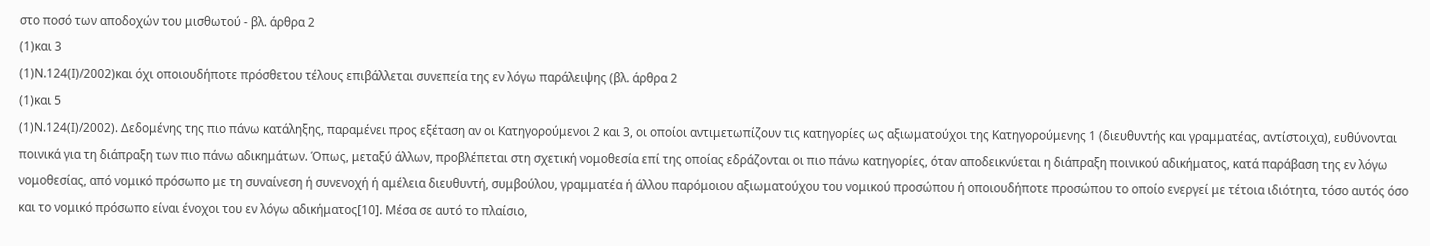στο ποσό των αποδοχών του μισθωτού - βλ. άρθρα 2
(1)και 3
(1)Ν.124(Ι)/2002)και όχι οποιουδήποτε πρόσθετου τέλους επιβάλλεται συνεπεία της εν λόγω παράλειψης (βλ. άρθρα 2
(1)και 5
(1)Ν.124(Ι)/2002). Δεδομένης της πιο πάνω κατάληξης, παραμένει προς εξέταση αν οι Κατηγορούμενοι 2 και 3, οι οποίοι αντιμετωπίζουν τις κατηγορίες ως αξιωματούχοι της Κατηγορούμενης 1 (διευθυντής και γραμματέας, αντίστοιχα), ευθύνονται ποινικά για τη διάπραξη των πιο πάνω αδικημάτων. Όπως, μεταξύ άλλων, προβλέπεται στη σχετική νομοθεσία επί της οποίας εδράζονται οι πιο πάνω κατηγορίες, όταν αποδεικνύεται η διάπραξη ποινικού αδικήματος, κατά παράβαση της εν λόγω νομοθεσίας, από νομικό πρόσωπο με τη συναίνεση ή συνενοχή ή αμέλεια διευθυντή, συμβούλου, γραμματέα ή άλλου παρόμοιου αξιωματούχου του νομικού προσώπου ή οποιουδήποτε προσώπου το οποίο ενεργεί με τέτοια ιδιότητα, τόσο αυτός όσο και το νομικό πρόσωπο είναι ένοχοι του εν λόγω αδικήματος[10]. Μέσα σε αυτό το πλαίσιο,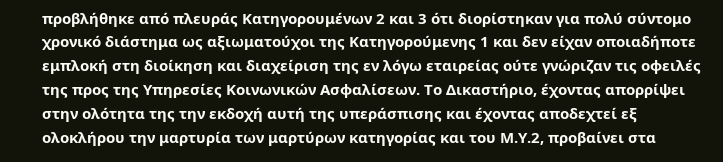προβλήθηκε από πλευράς Κατηγορουμένων 2 και 3 ότι διορίστηκαν για πολύ σύντομο χρονικό διάστημα ως αξιωματούχοι της Κατηγορούμενης 1 και δεν είχαν οποιαδήποτε εμπλοκή στη διοίκηση και διαχείριση της εν λόγω εταιρείας ούτε γνώριζαν τις οφειλές της προς της Υπηρεσίες Κοινωνικών Ασφαλίσεων. Το Δικαστήριο, έχοντας απορρίψει στην ολότητα της την εκδοχή αυτή της υπεράσπισης και έχοντας αποδεχτεί εξ ολοκλήρου την μαρτυρία των μαρτύρων κατηγορίας και του Μ.Υ.2, προβαίνει στα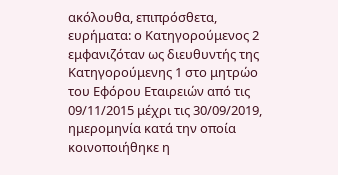ακόλουθα, επιπρόσθετα, ευρήματα: ο Κατηγορούμενος 2 εμφανιζόταν ως διευθυντής της Κατηγορούμενης 1 στο μητρώο του Εφόρου Εταιρειών από τις 09/11/2015 μέχρι τις 30/09/2019, ημερομηνία κατά την οποία κοινοποιήθηκε η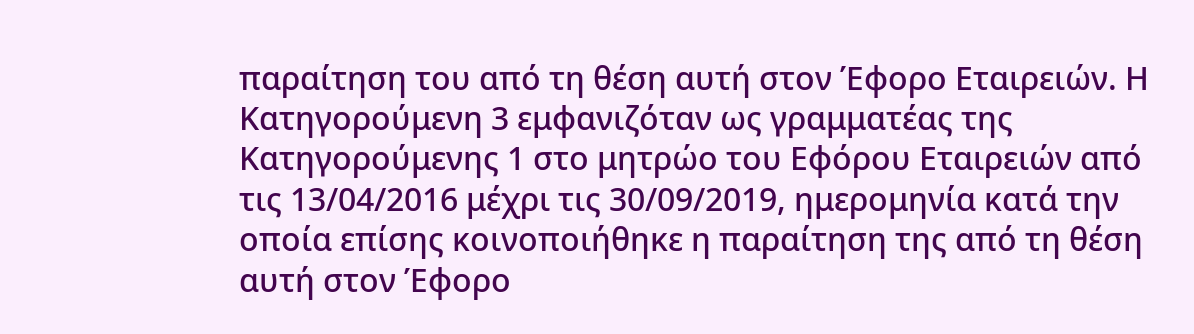παραίτηση του από τη θέση αυτή στον Έφορο Εταιρειών. Η Κατηγορούμενη 3 εμφανιζόταν ως γραμματέας της Κατηγορούμενης 1 στο μητρώο του Εφόρου Εταιρειών από τις 13/04/2016 μέχρι τις 30/09/2019, ημερομηνία κατά την οποία επίσης κοινοποιήθηκε η παραίτηση της από τη θέση αυτή στον Έφορο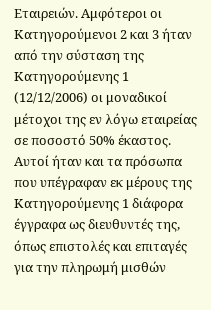Εταιρειών. Αμφότεροι οι Κατηγορούμενοι 2 και 3 ήταν από την σύσταση της Κατηγορούμενης 1 (12/12/2006) οι μοναδικοί μέτοχοι της εν λόγω εταιρείας σε ποσοστό 50% έκαστος. Αυτοί ήταν και τα πρόσωπα που υπέγραφαν εκ μέρους της Κατηγορούμενης 1 διάφορα έγγραφα ως διευθυντές της, όπως επιστολές και επιταγές για την πληρωμή μισθών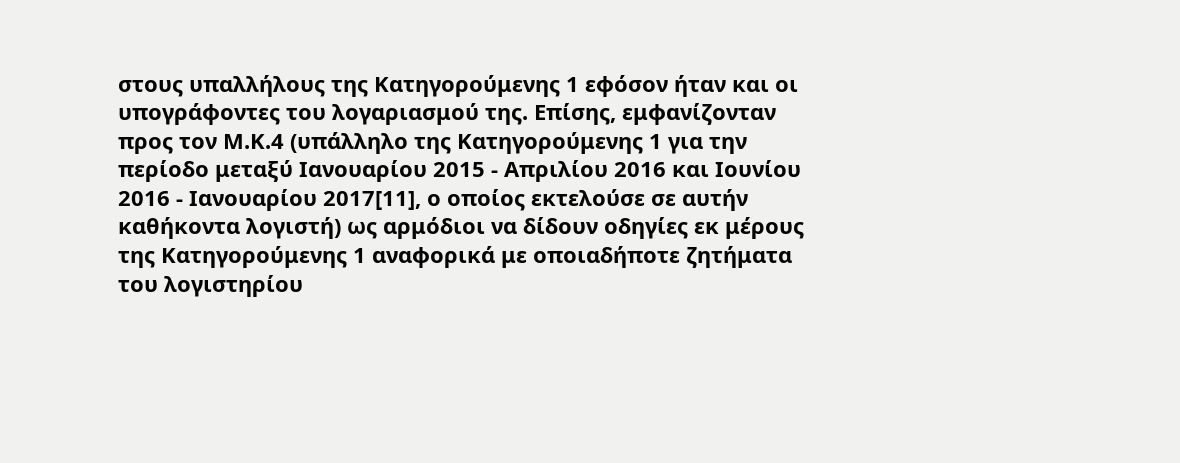στους υπαλλήλους της Κατηγορούμενης 1 εφόσον ήταν και οι υπογράφοντες του λογαριασμού της. Επίσης, εμφανίζονταν προς τον Μ.Κ.4 (υπάλληλο της Κατηγορούμενης 1 για την περίοδο μεταξύ Ιανουαρίου 2015 - Απριλίου 2016 και Ιουνίου 2016 - Ιανουαρίου 2017[11], ο οποίος εκτελούσε σε αυτήν καθήκοντα λογιστή) ως αρμόδιοι να δίδουν οδηγίες εκ μέρους της Κατηγορούμενης 1 αναφορικά με οποιαδήποτε ζητήματα του λογιστηρίου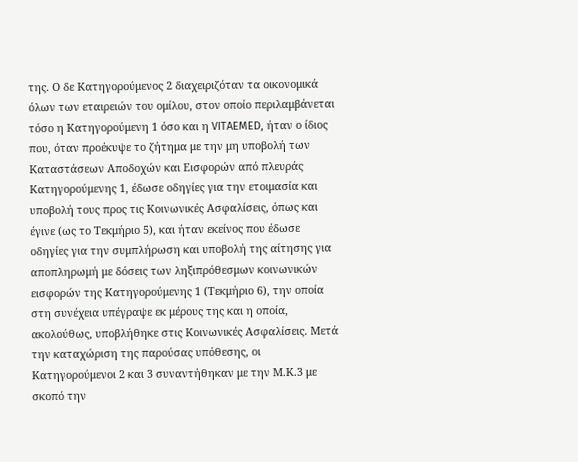της. Ο δε Κατηγορούμενος 2 διαχειριζόταν τα οικονομικά όλων των εταιρειών του ομίλου, στον οποίο περιλαμβάνεται τόσο η Κατηγορούμενη 1 όσο και η VITAEMED, ήταν ο ίδιος που, όταν προέκυψε το ζήτημα με την μη υποβολή των Καταστάσεων Αποδοχών και Εισφορών από πλευράς Κατηγορούμενης 1, έδωσε οδηγίες για την ετοιμασία και υποβολή τους προς τις Κοινωνικές Ασφαλίσεις, όπως και έγινε (ως το Τεκμήριο 5), και ήταν εκείνος που έδωσε οδηγίες για την συμπλήρωση και υποβολή της αίτησης για αποπληρωμή με δόσεις των ληξιπρόθεσμων κοινωνικών εισφορών της Κατηγορούμενης 1 (Τεκμήριο 6), την οποία στη συνέχεια υπέγραψε εκ μέρους της και η οποία, ακολούθως, υποβλήθηκε στις Κοινωνικές Ασφαλίσεις. Μετά την καταχώριση της παρούσας υπόθεσης, οι Κατηγορούμενοι 2 και 3 συναντήθηκαν με την Μ.Κ.3 με σκοπό την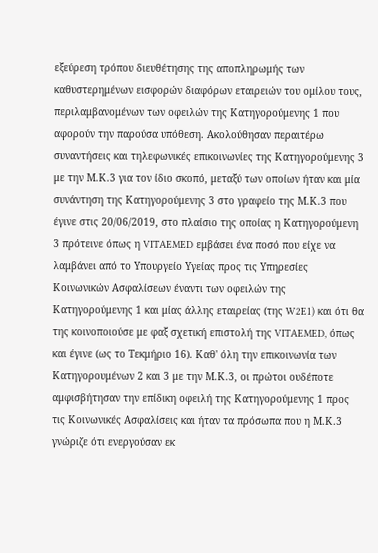εξεύρεση τρόπου διευθέτησης της αποπληρωμής των καθυστερημένων εισφορών διαφόρων εταιρειών του ομίλου τους, περιλαμβανομένων των οφειλών της Κατηγορούμενης 1 που αφορούν την παρούσα υπόθεση. Ακολούθησαν περαιτέρω συναντήσεις και τηλεφωνικές επικοινωνίες της Κατηγορούμενης 3 με την Μ.Κ.3 για τον ίδιο σκοπό, μεταξύ των οποίων ήταν και μία συνάντηση της Κατηγορούμενης 3 στο γραφείο της Μ.Κ.3 που έγινε στις 20/06/2019, στο πλαίσιο της οποίας η Κατηγορούμενη 3 πρότεινε όπως η VITAEMED εμβάσει ένα ποσό που είχε να λαμβάνει από το Υπουργείο Υγείας προς τις Υπηρεσίες Κοινωνικών Ασφαλίσεων έναντι των οφειλών της Κατηγορούμενης 1 και μίας άλλης εταιρείας (της W2E1) και ότι θα της κοινοποιούσε με φαξ σχετική επιστολή της VITAEMED, όπως και έγινε (ως το Τεκμήριο 16). Καθ' όλη την επικοινωνία των Κατηγορουμένων 2 και 3 με την Μ.Κ.3, οι πρώτοι ουδέποτε αμφισβήτησαν την επίδικη οφειλή της Κατηγορούμενης 1 προς τις Κοινωνικές Ασφαλίσεις και ήταν τα πρόσωπα που η Μ.Κ.3 γνώριζε ότι ενεργούσαν εκ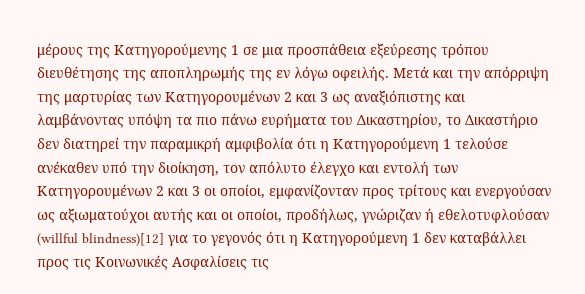μέρους της Κατηγορούμενης 1 σε μια προσπάθεια εξεύρεσης τρόπου διευθέτησης της αποπληρωμής της εν λόγω οφειλής. Μετά και την απόρριψη της μαρτυρίας των Κατηγορουμένων 2 και 3 ως αναξιόπιστης και λαμβάνοντας υπόψη τα πιο πάνω ευρήματα του Δικαστηρίου, το Δικαστήριο δεν διατηρεί την παραμικρή αμφιβολία ότι η Κατηγορούμενη 1 τελούσε ανέκαθεν υπό την διοίκηση, τον απόλυτο έλεγχο και εντολή των Κατηγορουμένων 2 και 3 οι οποίοι, εμφανίζονταν προς τρίτους και ενεργούσαν ως αξιωματούχοι αυτής και οι οποίοι, προδήλως, γνώριζαν ή εθελοτυφλούσαν (willful blindness)[12] για το γεγονός ότι η Κατηγορούμενη 1 δεν καταβάλλει προς τις Κοινωνικές Ασφαλίσεις τις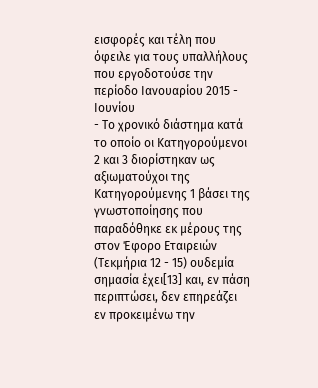εισφορές και τέλη που όφειλε για τους υπαλλήλους που εργοδοτούσε την περίοδο Ιανουαρίου 2015 - Ιουνίου
- Το χρονικό διάστημα κατά το οποίο οι Κατηγορούμενοι 2 και 3 διορίστηκαν ως αξιωματούχοι της Κατηγορούμενης 1 βάσει της γνωστοποίησης που παραδόθηκε εκ μέρους της στον Έφορο Εταιρειών (Τεκμήρια 12 - 15) ουδεμία σημασία έχει[13] και, εν πάση περιπτώσει, δεν επηρεάζει εν προκειμένω την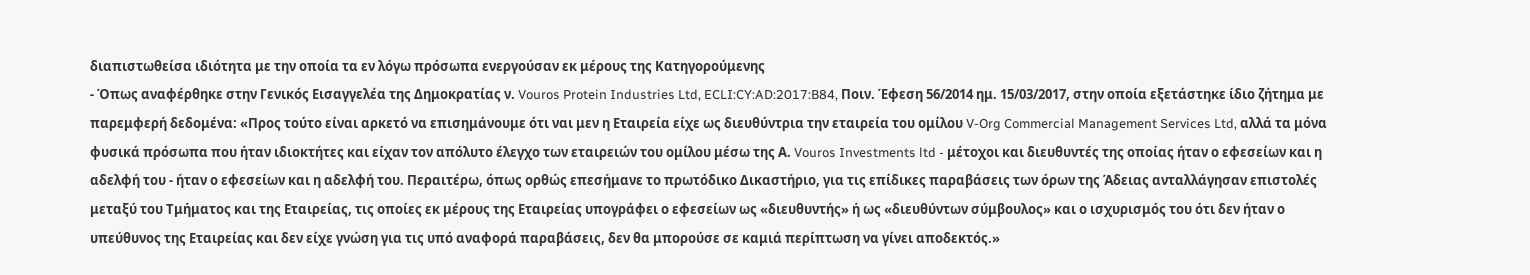διαπιστωθείσα ιδιότητα με την οποία τα εν λόγω πρόσωπα ενεργούσαν εκ μέρους της Κατηγορούμενης
- Όπως αναφέρθηκε στην Γενικός Εισαγγελέα της Δημοκρατίας ν. Vouros Protein Industries Ltd, ECLI:CY:AD:2017:B84, Ποιν. Έφεση 56/2014 ημ. 15/03/2017, στην οποία εξετάστηκε ίδιο ζήτημα με παρεμφερή δεδομένα: «Προς τούτο είναι αρκετό να επισημάνουμε ότι ναι μεν η Εταιρεία είχε ως διευθύντρια την εταιρεία του ομίλου V-Org Commercial Management Services Ltd, αλλά τα μόνα φυσικά πρόσωπα που ήταν ιδιοκτήτες και είχαν τον απόλυτο έλεγχο των εταιρειών του ομίλου μέσω της Α. Vouros Investments ltd - μέτοχοι και διευθυντές της οποίας ήταν ο εφεσείων και η αδελφή του - ήταν ο εφεσείων και η αδελφή του. Περαιτέρω, όπως ορθώς επεσήμανε το πρωτόδικο Δικαστήριο, για τις επίδικες παραβάσεις των όρων της Άδειας ανταλλάγησαν επιστολές μεταξύ του Τμήματος και της Εταιρείας, τις οποίες εκ μέρους της Εταιρείας υπογράφει ο εφεσείων ως «διευθυντής» ή ως «διευθύντων σύμβουλος» και ο ισχυρισμός του ότι δεν ήταν ο υπεύθυνος της Εταιρείας και δεν είχε γνώση για τις υπό αναφορά παραβάσεις, δεν θα μπορούσε σε καμιά περίπτωση να γίνει αποδεκτός.»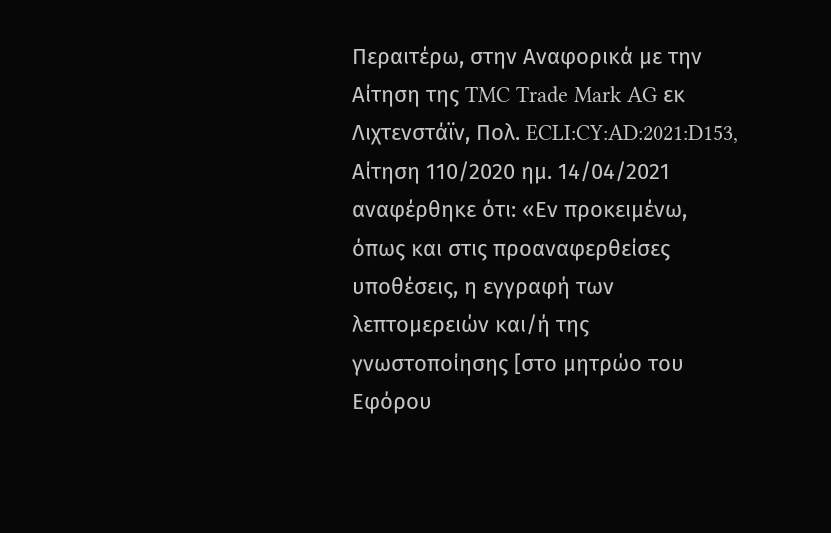Περαιτέρω, στην Αναφορικά με την Αίτηση της TMC Trade Mark AG εκ Λιχτενστάϊν, Πολ. ECLI:CY:AD:2021:D153, Αίτηση 110/2020 ημ. 14/04/2021 αναφέρθηκε ότι: «Εν προκειμένω, όπως και στις προαναφερθείσες υποθέσεις, η εγγραφή των λεπτομερειών και/ή της γνωστοποίησης [στο μητρώο του Εφόρου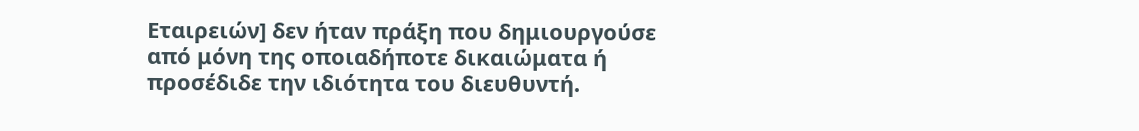Εταιρειών] δεν ήταν πράξη που δημιουργούσε από μόνη της οποιαδήποτε δικαιώματα ή προσέδιδε την ιδιότητα του διευθυντή.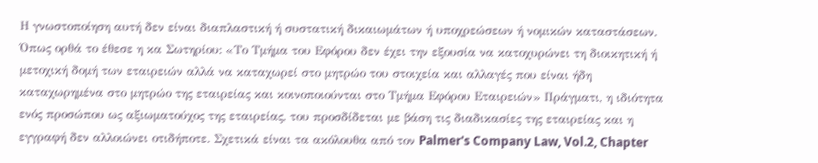Η γνωστοποίηση αυτή δεν είναι διαπλαστική ή συστατική δικαιωμάτων ή υποχρεώσεων ή νομικών καταστάσεων. Όπως ορθά το έθεσε η κα Σωτηρίου: «Το Τμήμα του Εφόρου δεν έχει την εξουσία να κατοχυρώνει τη διοικητική ή μετοχική δομή των εταιρειών αλλά να καταχωρεί στο μητρώο του στοιχεία και αλλαγές που είναι ήδη καταχωρημένα στο μητρώο της εταιρείας και κοινοποιούνται στο Τμήμα Εφόρου Εταιρειών» Πράγματι, η ιδιότητα ενός προσώπου ως αξιωματούχος της εταιρείας, του προσδίδεται με βάση τις διαδικασίες της εταιρείας και η εγγραφή δεν αλλοιώνει οτιδήποτε. Σχετικά είναι τα ακόλουθα από τον Palmer's Company Law, Vol.2, Chapter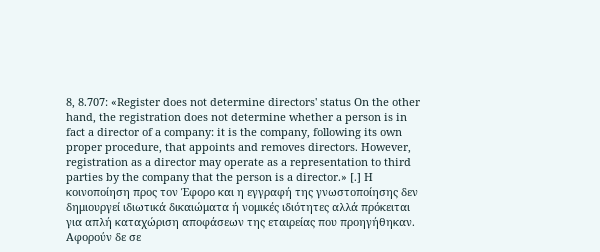8, 8.707: «Register does not determine directors' status On the other hand, the registration does not determine whether a person is in fact a director of a company: it is the company, following its own proper procedure, that appoints and removes directors. However, registration as a director may operate as a representation to third parties by the company that the person is a director.» [.] Η κοινοποίηση προς τον Έφορο και η εγγραφή της γνωστοποίησης δεν δημιουργεί ιδιωτικά δικαιώματα ή νομικές ιδιότητες αλλά πρόκειται για απλή καταχώριση αποφάσεων της εταιρείας που προηγήθηκαν. Αφορούν δε σε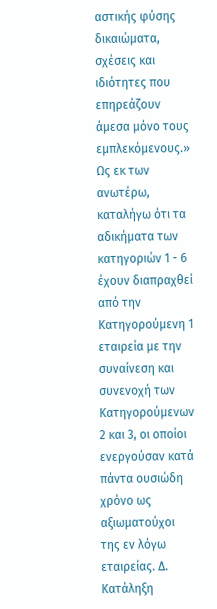αστικής φύσης δικαιώματα, σχέσεις και ιδιότητες που επηρεάζουν άμεσα μόνο τους εμπλεκόμενους.» Ως εκ των ανωτέρω, καταλήγω ότι τα αδικήματα των κατηγοριών 1 - 6 έχουν διαπραχθεί από την Κατηγορούμενη 1 εταιρεία με την συναίνεση και συνενοχή των Κατηγορούμενων 2 και 3, οι οποίοι ενεργούσαν κατά πάντα ουσιώδη χρόνο ως αξιωματούχοι της εν λόγω εταιρείας. Δ. Κατάληξη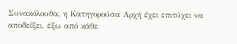Συνακόλουθα, η Κατηγορούσα Αρχή έχει επιτύχει να αποδείξει, έξω από κάθε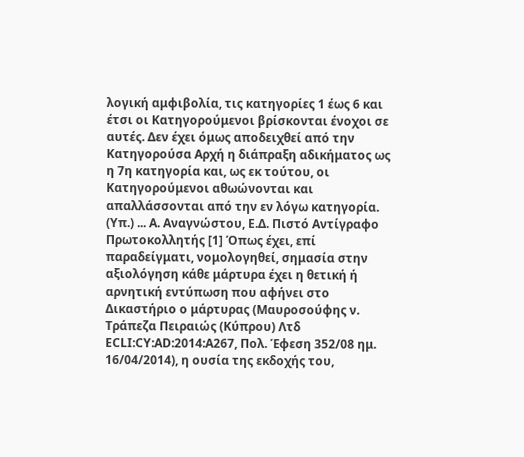λογική αμφιβολία, τις κατηγορίες 1 έως 6 και έτσι οι Κατηγορούμενοι βρίσκονται ένοχοι σε αυτές. Δεν έχει όμως αποδειχθεί από την Κατηγορούσα Αρχή η διάπραξη αδικήματος ως η 7η κατηγορία και, ως εκ τούτου, οι Κατηγορούμενοι αθωώνονται και απαλλάσσονται από την εν λόγω κατηγορία. (Υπ.) ... Α. Αναγνώστου, Ε.Δ. Πιστό Αντίγραφο Πρωτοκολλητής [1] Όπως έχει, επί παραδείγματι, νομολογηθεί, σημασία στην αξιολόγηση κάθε μάρτυρα έχει η θετική ή αρνητική εντύπωση που αφήνει στο Δικαστήριο ο μάρτυρας (Μαυροσούφης ν. Τράπεζα Πειραιώς (Κύπρου) Λτδ ECLI:CY:AD:2014:A267, Πολ. Έφεση 352/08 ημ. 16/04/2014), η ουσία της εκδοχής του,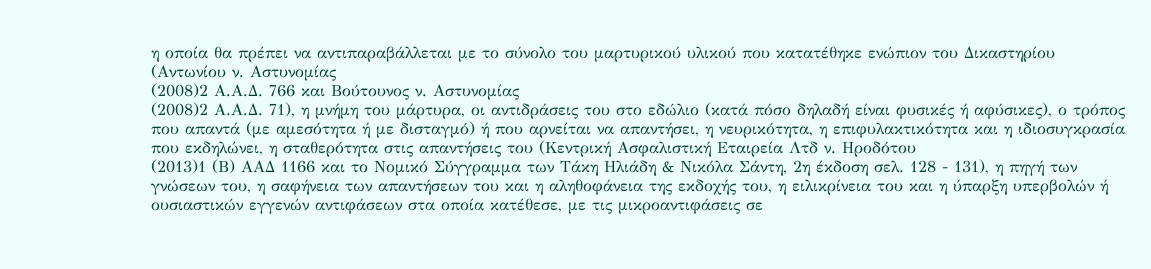η οποία θα πρέπει να αντιπαραβάλλεται με το σύνολο του μαρτυρικού υλικού που κατατέθηκε ενώπιον του Δικαστηρίου (Αντωνίου ν. Αστυνομίας
(2008)2 Α.Α.Δ. 766 και Βούτουνος ν. Αστυνομίας
(2008)2 Α.Α.Δ. 71), η μνήμη του μάρτυρα, οι αντιδράσεις του στο εδώλιο (κατά πόσο δηλαδή είναι φυσικές ή αφύσικες), ο τρόπος που απαντά (με αμεσότητα ή με δισταγμό) ή που αρνείται να απαντήσει, η νευρικότητα, η επιφυλακτικότητα και η ιδιοσυγκρασία που εκδηλώνει, η σταθερότητα στις απαντήσεις του (Κεντρική Ασφαλιστική Εταιρεία Λτδ ν. Ηροδότου
(2013)1 (Β) ΑΑΔ 1166 και το Νομικό Σύγγραμμα των Τάκη Ηλιάδη & Νικόλα Σάντη, 2η έκδοση σελ. 128 - 131), η πηγή των γνώσεων του, η σαφήνεια των απαντήσεων του και η αληθοφάνεια της εκδοχής του, η ειλικρίνεια του και η ύπαρξη υπερβολών ή ουσιαστικών εγγενών αντιφάσεων στα οποία κατέθεσε, με τις μικροαντιφάσεις σε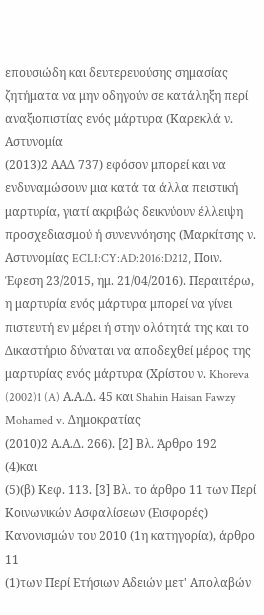επουσιώδη και δευτερευούσης σημασίας ζητήματα να μην οδηγούν σε κατάληξη περί αναξιοπιστίας ενός μάρτυρα (Καρεκλά ν. Αστυνομία
(2013)2 ΑΑΔ 737) εφόσον μπορεί και να ενδυναμώσουν μια κατά τα άλλα πειστική μαρτυρία, γιατί ακριβώς δεικνύουν έλλειψη προσχεδιασμού ή συνεννόησης (Μαρκίτσης ν. Αστυνομίας ECLI:CY:AD:2016:D212, Ποιν. Έφεση 23/2015, ημ. 21/04/2016). Περαιτέρω, η μαρτυρία ενός μάρτυρα μπορεί να γίνει πιστευτή εν μέρει ή στην ολότητά της και το Δικαστήριο δύναται να αποδεχθεί μέρος της μαρτυρίας ενός μάρτυρα (Χρίστου ν. Khoreva
(2002)1 (A) Α.Α.Δ. 45 και Shahin Haisan Fawzy Mohamed v. Δημοκρατίας
(2010)2 Α.Α.Δ. 266). [2] Βλ. Άρθρο 192
(4)και
(5)(β) Κεφ. 113. [3] Βλ. το άρθρο 11 των Περί Κοινωνικών Ασφαλίσεων (Εισφορές) Κανονισμών του 2010 (1η κατηγορία), άρθρο 11
(1)των Περί Ετήσιων Αδειών μετ' Απολαβών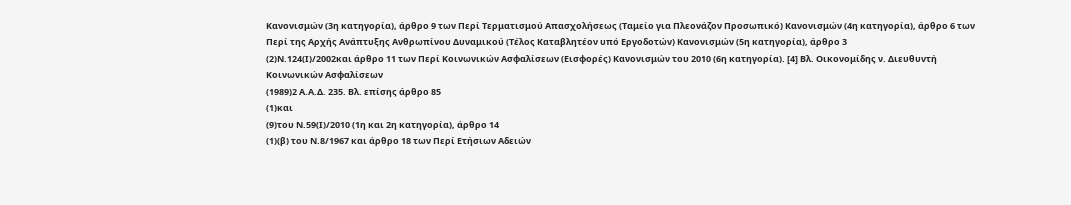Κανονισμών (3η κατηγορία), άρθρο 9 των Περί Τερματισμού Απασχολήσεως (Ταμείο για Πλεονάζον Προσωπικό) Κανονισμών (4η κατηγορία), άρθρο 6 των Περί της Αρχής Ανάπτυξης Ανθρωπίνου Δυναμικού (Τέλος Καταβλητέον υπό Εργοδοτών) Κανονισμών (5η κατηγορία), άρθρο 3
(2)Ν.124(Ι)/2002και άρθρο 11 των Περί Κοινωνικών Ασφαλίσεων (Εισφορές) Κανονισμών του 2010 (6η κατηγορία). [4] Βλ. Οικονομίδης ν. Διευθυντή Κοινωνικών Ασφαλίσεων
(1989)2 Α.Α.Δ. 235. Βλ. επίσης άρθρο 85
(1)και
(9)του Ν.59(Ι)/2010 (1η και 2η κατηγορία), άρθρο 14
(1)(β) του Ν.8/1967 και άρθρο 18 των Περί Ετήσιων Αδειών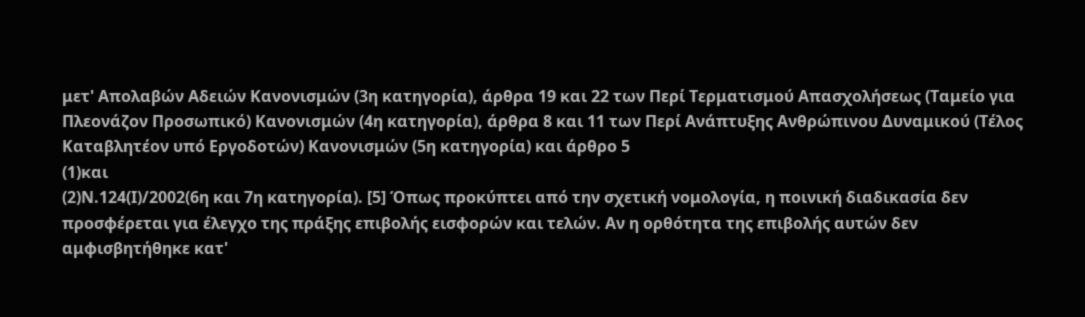μετ' Απολαβών Αδειών Κανονισμών (3η κατηγορία), άρθρα 19 και 22 των Περί Τερματισμού Απασχολήσεως (Ταμείο για Πλεονάζον Προσωπικό) Κανονισμών (4η κατηγορία), άρθρα 8 και 11 των Περί Ανάπτυξης Ανθρώπινου Δυναμικού (Τέλος Καταβλητέον υπό Εργοδοτών) Κανονισμών (5η κατηγορία) και άρθρο 5
(1)και
(2)Ν.124(Ι)/2002(6η και 7η κατηγορία). [5] Όπως προκύπτει από την σχετική νομολογία, η ποινική διαδικασία δεν προσφέρεται για έλεγχο της πράξης επιβολής εισφορών και τελών. Αν η ορθότητα της επιβολής αυτών δεν αμφισβητήθηκε κατ'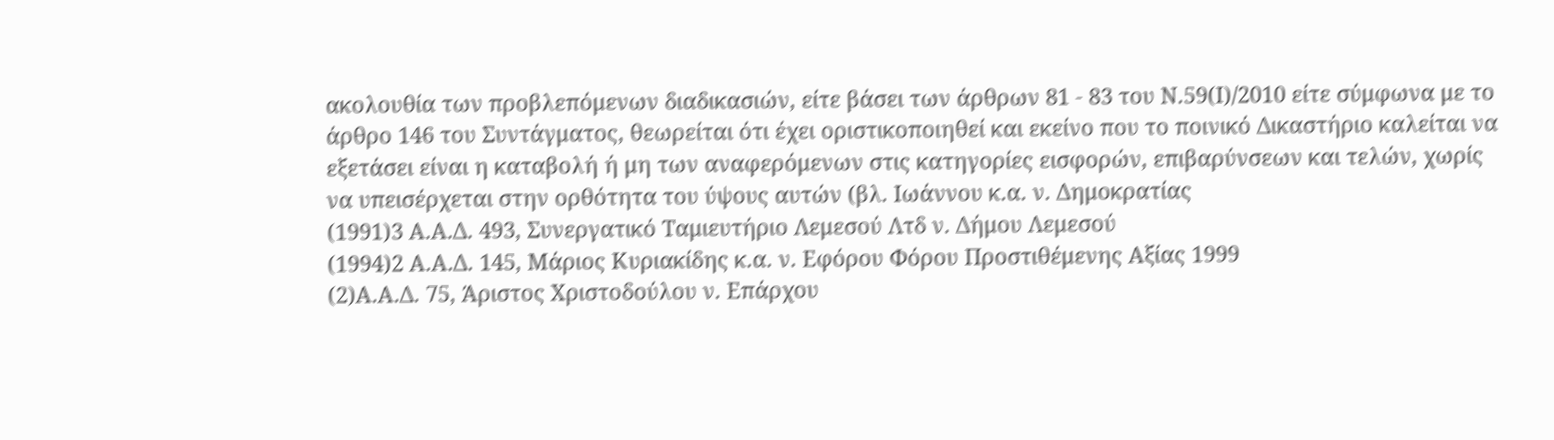ακολουθία των προβλεπόμενων διαδικασιών, είτε βάσει των άρθρων 81 - 83 του Ν.59(Ι)/2010 είτε σύμφωνα με το άρθρο 146 του Συντάγματος, θεωρείται ότι έχει οριστικοποιηθεί και εκείνο που το ποινικό Δικαστήριο καλείται να εξετάσει είναι η καταβολή ή μη των αναφερόμενων στις κατηγορίες εισφορών, επιβαρύνσεων και τελών, χωρίς να υπεισέρχεται στην ορθότητα του ύψους αυτών (βλ. Ιωάννου κ.α. ν. Δημοκρατίας
(1991)3 Α.Α.Δ. 493, Συνεργατικό Ταμιευτήριο Λεμεσού Λτδ ν. Δήμου Λεμεσού
(1994)2 Α.Α.Δ. 145, Μάριος Κυριακίδης κ.α. ν. Εφόρου Φόρου Προστιθέμενης Αξίας 1999
(2)Α.Α.Δ. 75, Άριστος Χριστοδούλου ν. Επάρχου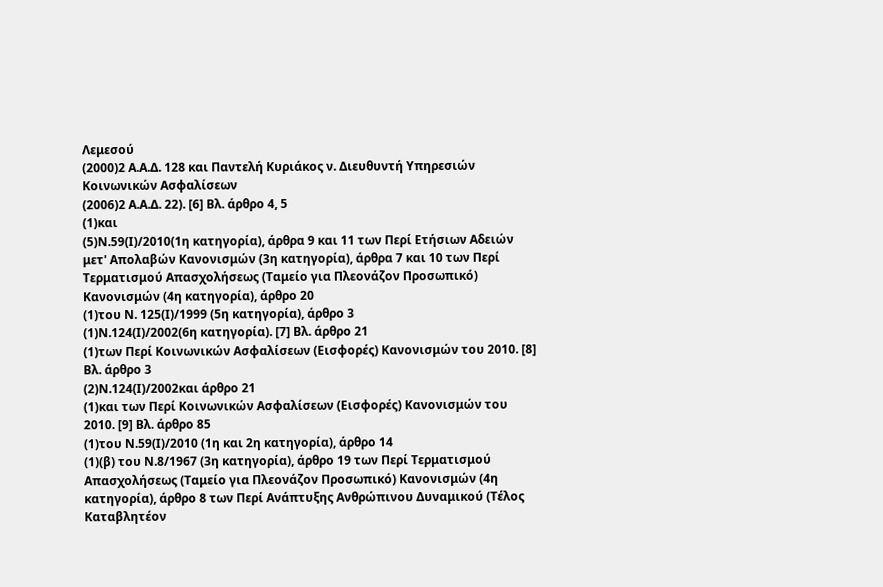Λεμεσού
(2000)2 Α.Α.Δ. 128 και Παντελή Κυριάκος ν. Διευθυντή Υπηρεσιών Κοινωνικών Ασφαλίσεων
(2006)2 Α.Α.Δ. 22). [6] Βλ. άρθρο 4, 5
(1)και
(5)Ν.59(Ι)/2010(1η κατηγορία), άρθρα 9 και 11 των Περί Ετήσιων Αδειών μετ' Απολαβών Κανονισμών (3η κατηγορία), άρθρα 7 και 10 των Περί Τερματισμού Απασχολήσεως (Ταμείο για Πλεονάζον Προσωπικό) Κανονισμών (4η κατηγορία), άρθρο 20
(1)του Ν. 125(Ι)/1999 (5η κατηγορία), άρθρο 3
(1)Ν.124(Ι)/2002(6η κατηγορία). [7] Βλ. άρθρο 21
(1)των Περί Κοινωνικών Ασφαλίσεων (Εισφορές) Κανονισμών του 2010. [8] Βλ. άρθρο 3
(2)Ν.124(Ι)/2002και άρθρο 21
(1)και των Περί Κοινωνικών Ασφαλίσεων (Εισφορές) Κανονισμών του 2010. [9] Βλ. άρθρο 85
(1)του Ν.59(Ι)/2010 (1η και 2η κατηγορία), άρθρο 14
(1)(β) του Ν.8/1967 (3η κατηγορία), άρθρο 19 των Περί Τερματισμού Απασχολήσεως (Ταμείο για Πλεονάζον Προσωπικό) Κανονισμών (4η κατηγορία), άρθρο 8 των Περί Ανάπτυξης Ανθρώπινου Δυναμικού (Τέλος Καταβλητέον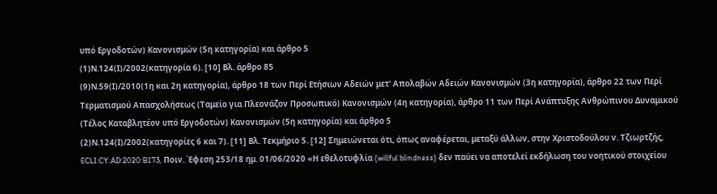υπό Εργοδοτών) Κανονισμών (5η κατηγορία) και άρθρο 5
(1)Ν.124(Ι)/2002(κατηγορία 6). [10] Βλ. άρθρο 85
(9)Ν.59(Ι)/2010(1η και 2η κατηγορία), άρθρο 18 των Περί Ετήσιων Αδειών μετ' Απολαβών Αδειών Κανονισμών (3η κατηγορία), άρθρο 22 των Περί Τερματισμού Απασχολήσεως (Ταμείο για Πλεονάζον Προσωπικό) Κανονισμών (4η κατηγορία), άρθρο 11 των Περί Ανάπτυξης Ανθρώπινου Δυναμικού (Τέλος Καταβλητέον υπό Εργοδοτών) Κανονισμών (5η κατηγορία) και άρθρο 5
(2)Ν.124(Ι)/2002(κατηγορίες 6 και 7). [11] Βλ. Τεκμήριο 5. [12] Σημειώνεται ότι, όπως αναφέρεται, μεταξύ άλλων, στην Χριστοδούλου ν. Τζιωρτζής, ECLI:CY:AD:2020:B173, Ποιν. Έφεση 253/18 ημ. 01/06/2020 «Η εθελοτυφλία (willful blindness) δεν παύει να αποτελεί εκδήλωση του νοητικού στοιχείου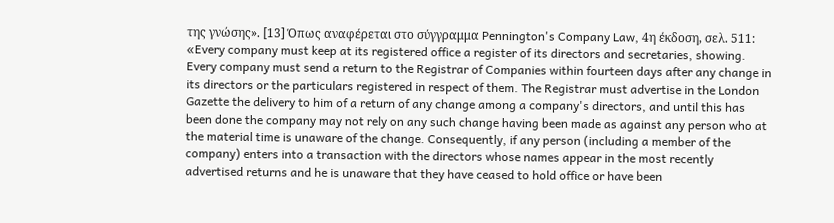της γνώσης». [13] Όπως αναφέρεται στο σύγγραμμα Pennington's Company Law, 4η έκδοση, σελ. 511: «Every company must keep at its registered office a register of its directors and secretaries, showing. Every company must send a return to the Registrar of Companies within fourteen days after any change in its directors or the particulars registered in respect of them. The Registrar must advertise in the London Gazette the delivery to him of a return of any change among a company's directors, and until this has been done the company may not rely on any such change having been made as against any person who at the material time is unaware of the change. Consequently, if any person (including a member of the company) enters into a transaction with the directors whose names appear in the most recently advertised returns and he is unaware that they have ceased to hold office or have been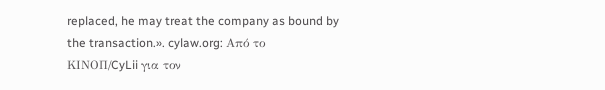replaced, he may treat the company as bound by the transaction.». cylaw.org: Από το ΚΙΝOΠ/CyLii για τον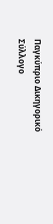Παγκύπριο Δικηγορικό Σύλλογο